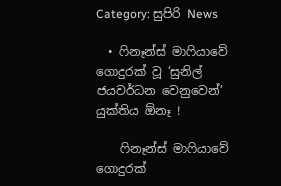Category: සුපිරි News

  • ෆිනෑන්ස් මාෆියාවේ ගොදුරක් වූ ‘සුනිල් ජයවර්ධන වෙනුවෙන්’ යුක්තිය ඕනෑ !

    ෆිනෑන්ස් මාෆියාවේ ගොදුරක්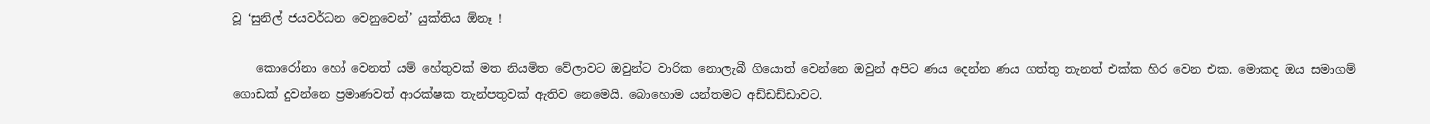වූ ‘සුනිල් ජයවර්ධන වෙනුවෙන්’ යුක්තිය ඕනෑ !

    කොරෝනා හෝ වෙනත් යම් හේතුවක් මත නියමිත වේලාවට ඔවුන්ට වාරික නොලැබී ගියොත් වෙන්නෙ ඔවුන් අපිට ණය දෙන්න ණය ගත්තු තැනත් එක්ක හිර වෙන එක. මොකද ඔය සමාගම් ගොඩක් දුවන්නෙ ප්‍රමාණවත් ආරක්ෂක තැන්පතුවක් ඇතිව නෙමෙයි. බොහොම යන්තමට අඩ්ඩඩ්ඩාවට.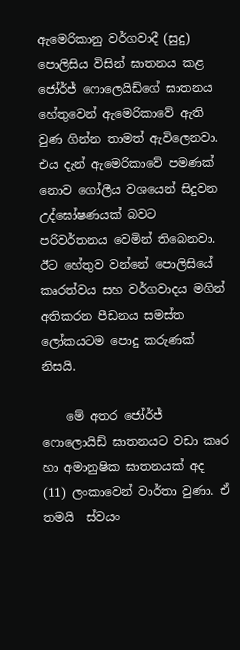ඇමෙරිකානු වර්ගවාදී (සුදු) පොලිසිය විසින් ඝාතනය කළ ජෝර්ජ් ෆොලෙයිඩ්ගේ ඝාතනය හේතුවෙන් ඇමෙරිකාවේ ඇති වුණ ගින්න තාමත් ඇවිලෙනවා. එය දැන් ඇමෙරිකාවේ පමණක් නොව ගෝලීය වශයෙන් සිදුවන උද්ඝෝෂණයක් බවට පරිවර්තනය වෙමින් තිබෙනවා. ඊට හේතුව වන්නේ පොලිසියේ කෘරත්වය සහ වර්ගවාදය මගින් අතිකරන පීඩනය සමස්ත ලෝකයටම පොදු කරුණක් නිසයි.

    මේ අතර ජෝර්ජ් ෆොලොයිඩ් ඝාතනයට වඩා කෘර හා අමානුෂික ඝාතනයක් අද (11) ලංකාවෙන් වාර්තා වුණා. ඒ තමයි  ස්වයං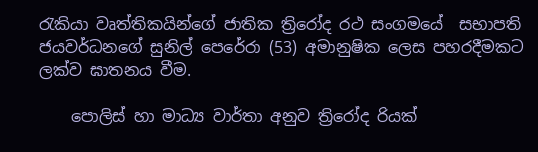රැකියා වෘත්තිකයින්ගේ ජාතික ත්‍රිරෝද රථ සංගමයේ  සභාපති ජයවර්ධනගේ සුනිල් පෙරේරා (53) අමානුෂික ලෙස පහරදීමකට ලක්ව ඝාතනය වීම.

    පොලිස් හා මාධ්‍ය වාර්තා අනුව ත්‍රිරෝද රියක්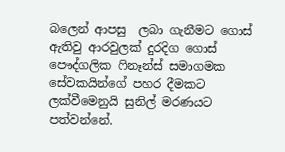බලෙන් ආපසු  ලබා ගැනීමට ගොස්  ඇතිවු ආරවුලක් දුරදිග ගොස්  පෞද්ගලික ෆිනෑන්ස් සමාගමක  සේවකයින්ගේ පහර දීමකට ලක්වීමෙනුයි සුනිල් මරණයට පත්වන්නේ.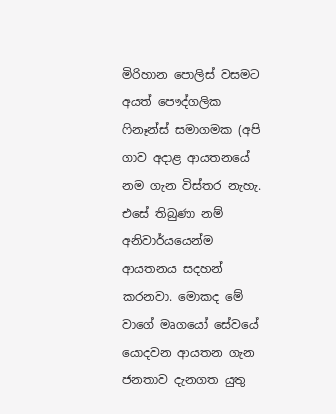මිරිහාන පොලිස් වසමට අයත් පෞද්ගලික ෆිනෑන්ස් සමාගමක (අපි ගාව අදාළ ආයතනයේ නම ගැන විස්තර නැහැ. එසේ තිබුණා නම් අනිවාර්යයෙන්ම ආයතනය සදහන් කරනවා. මොකද මේ වාගේ මෘගයෝ සේවයේ යොදවන ආයතන ගැන ජනතාව දැනගත යුතු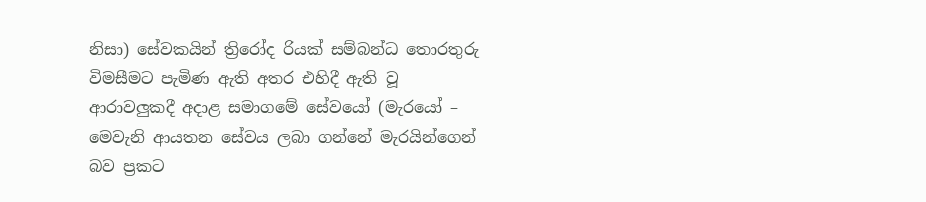නිසා) සේවකයින් ත්‍රිරෝද රියක් සම්බන්ධ තොරතුරු විමසීමට පැමිණ ඇති අතර එහිදී ඇති වූ ආරාවලුකදී අදාළ සමාගමේ සේවයෝ (මැරයෝ – මෙවැනි ආයතන සේවය ලබා ගන්නේ මැරයින්ගෙන් බව ප්‍රකට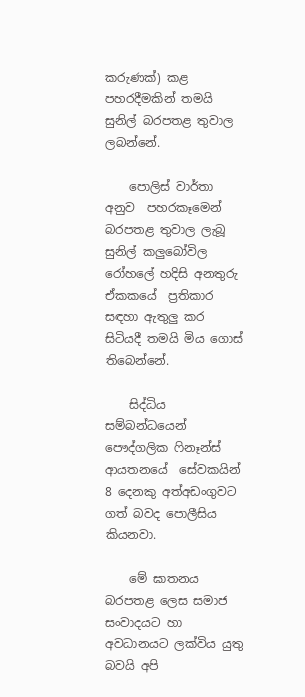කරුණක්) කළ පහරදීමකින් තමයි සුනිල් බරපතළ තුවාල ලබන්නේ.

    පොලිස් වාර්තා අනුව  පහරකෑමෙන් බරපතළ තුවාල ලැබූ සුනිල් කලුබෝවිල රෝහලේ හදිසි අනතුරු ඒකකයේ  ප්‍රතිකාර සඳහා ඇතුලු කර සිටියදී තමයි මිය ගොස් තිබෙන්නේ.

    සිද්ධිය සම්බන්ධයෙන් පෞද්ගලික ෆිනෑන්ස් ආයතනයේ  සේවකයින් 8 දෙනකු අත්අඩංගුවට ගත් බවද පොලීසිය කියනවා.

    මේ ඝාතනය බරපතළ ලෙස සමාජ සංවාදයට හා අවධානයට ලක්විය යුතු බවයි අපි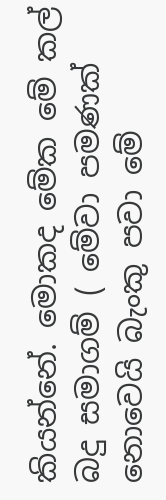කියන්නේ. මොකද මේක මේ කල් බදු සමාගම් ( මේවා පමණක් නොවෙයි බැංකු පවා මේ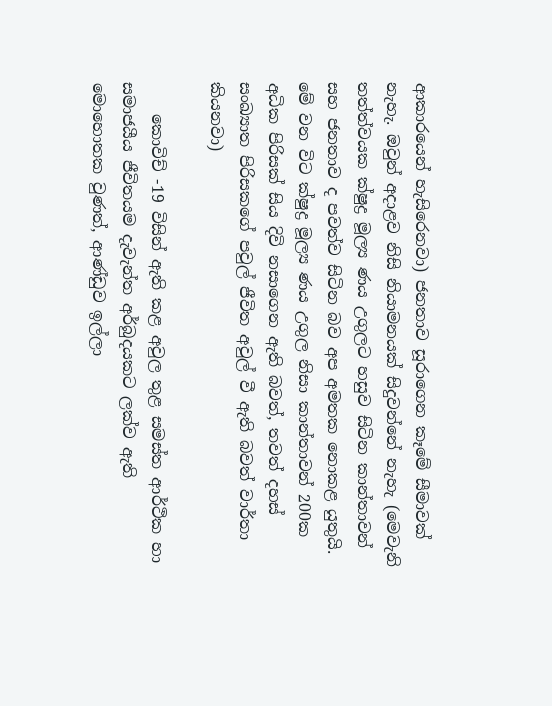ආකාරයෙන් හැසිරෙනවා) ජනතාව සූරාගෙන කෑමේ සීමාවක් නැහැ. ඔවුන් අදාළව නිසි නියාමනයක් සිදුවන්නේ නැහැ (මෙවැනි තත්ත්වයක ක්ෂුද්‍ර මූල්‍ය ණය උගුලට හසුව සිටින කාන්තාවන් සහ ජනතාව ද පවත්ව සිටින බව අප අමතක නොකළ යුතුයි. මේ වන විට ක්ෂුද්‍ර මූල්‍ය ණය උගුල නිසා කාන්තාවන් 200ක අධික පිරිසක් සිය දිවි නසාගෙන ඇති බවත්, තවත් දහස් සංඛ්‍යාත පිරිසකගේ පවුල් ජීවිත අවුල් වී ඇති බවත් වාර්තා කියනවා)

    කොවිච් -19 විසින් ඇති කළ අවුල තුළ සමස්ත ආර්ථික හා සමාජයීය ජීවිතයම දැවැන්ත අර්බුදයකට ලක්ව ඇති මොහොතක වුණත්, ආණ්ඩුව ඉල්ලා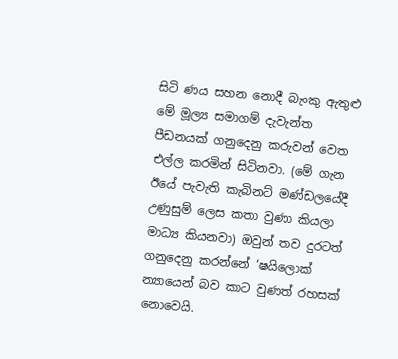සිටි ණය සහන නොදී බැංකු ඇතුළු මේ මූල්‍ය සමාගම් දැවැන්ත පීඩනයක් ගනුදෙනු කරුවන් වෙත එල්ල කරමින් සිටිනවා. (මේ ගැන ඊයේ පැවැති කැබිනට් මණ්ඩලයේදී උණුසුම් ලෙස කතා වුණා කියලා මාධ්‍ය කියනවා) ඔවුන් තව දුරටත් ගනුදෙනු කරන්නේ ‘ෂයිලොක් න්‍යායෙන් බව කාට වුණත් රහසක් නොවෙයි.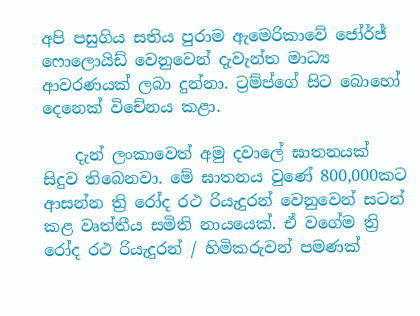අපි පසුගිය සතිය පුරාම ඇමෙරිකාවේ ජෝර්ජ් ෆොලොයිඩ් වෙනුවෙන් දැවැන්ත මාධ්‍ය ආවරණයක් ලබා දුන්නා. ට්‍රම්ප්ගේ සිට බොහෝ දෙනෙක් විචේනය කළා.

    දැන් ලංකාවෙත් අමු දවාලේ ඝාතනයක් සිදුව තිබෙනවා. මේ ඝාතනය වුණේ 800,000කට ආසන්න ත්‍රි රෝද රථ රියැදුරන් වෙනුවෙන් සටන් කළ වෘත්තීය සමිති නායයෙක්. ඒ වගේම ත්‍රි රෝද රථ රියැදුරන් / හිමිකරුවන් පමණක්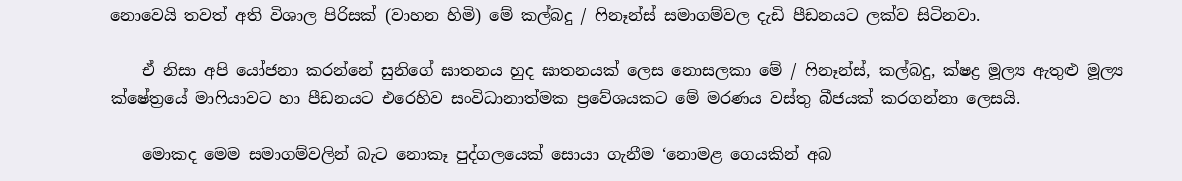නොවෙයි තවත් අති විශාල පිරිසක් (වාහන හිමි) මේ කල්බදු / ෆිනෑන්ස් සමාගම්වල දැඩි පීඩනයට ලක්ව සිටිනවා.

    ඒ නිසා අපි යෝජනා කරන්නේ සුනිගේ ඝාතනය හුද ඝාතනයක් ලෙස නොසලකා මේ / ෆිනෑන්ස්, කල්බදු, ක්ෂද්‍ර මූල්‍ය ඇතුළු මූල්‍ය ක්ෂේත්‍රයේ මාෆියාවට හා පීඩනයට එරෙහිව සංවිධානාත්මක ප්‍රවේශයකට මේ මරණය වස්තු බීජයක් කරගන්නා ලෙසයි.

    මොකද මෙම සමාගම්වලින් බැට නොකෑ පුද්ගලයෙක් සොයා ගැනීම ‘නොමළ ගෙයකින් අබ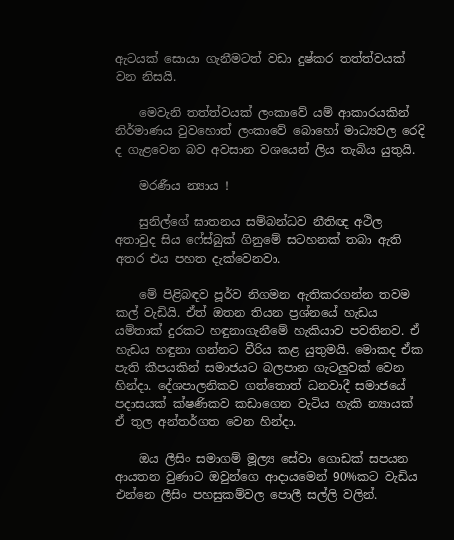ඇටයක් සොයා ගැනීමටත් වඩා දුෂ්කර තත්ත්වයක් වන නිසයි.

    මෙවැනි තත්ත්වයක් ලංකාවේ යම් ආකාරයකින් නිර්මාණය වුවහොත් ලංකාවේ බොහෝ මාධ්‍යවල රෙදි ද ගැළවෙන බව අවසාන වශයෙන් ලිය තැබිය යුතුයි.

    මරණීය න්‍යාය !

    සුනිල්ගේ ඝාතනය සම්බන්ධව නීතිඥ අථිල අතාවුද සිය ෆේස්බුක් ගිනුමේ සටහනක් තබා ඇති අතර එය පහත දැක්වෙනවා.

    මේ පිළිබඳව පූර්ව නිගමන ඇතිකරගන්න තවම කල් වැඩියි. ඒත් ඔතන තියන ප්‍රශ්නයේ හැඩය යම්තාක් දුරකට හඳුනාගැනීමේ හැකියාව පවතිනව. ඒ හැඩය හඳුනා ගන්නට වීරිය කළ යුතුමයි. මොකද ඒක පැති කීපයකින් සමාජයට බලපාන ගැටලුවක් වෙන හින්දා. දේශපාලනිකව ගත්තොත් ධනවාදී සමාජයේ පදාසයක් ක්ෂණිකව කඩාගෙන වැටිය හැකි න්‍යායක් ඒ තුල අන්තර්ගත වෙන හින්දා.

    ඔය ලීසිං සමාගම් මූල්‍ය සේවා ගොඩක් සපයන ආයතන වුණාට ඔවුන්ගෙ ආදායමෙන් 90%කට වැඩිය එන්නෙ ලීසිං පහසුකම්වල පොලී සල්ලි වලින්.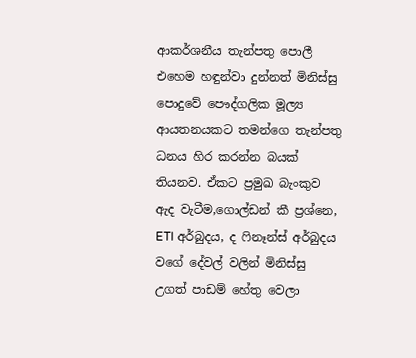ආකර්ශනීය තැන්පතු පොලී එහෙම හඳුන්වා දුන්නත් මිනිස්සු පොදුවේ පෞද්ගලික මූල්‍ය ආයතනයකට තමන්ගෙ තැන්පතු ධනය හිර කරන්න බයක් තියනව. ඒකට ප්‍රමුඛ බැංකුව ඇද වැටීම,ගොල්ඩන් කී ප්‍රශ්නෙ, ETI අර්බුදය, ද ෆිනෑන්ස් අර්බුදය වගේ දේවල් වලින් මිනිස්සු උගත් පාඩම් හේතු වෙලා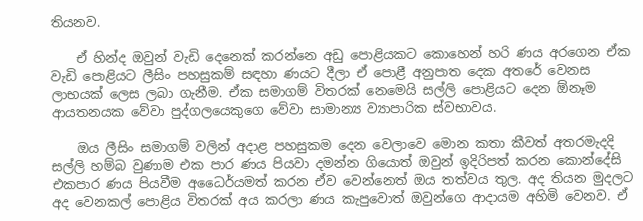තියනව.

    ඒ හින්ද ඔවුන් වැඩි දෙනෙක් කරන්නෙ අඩු පොළියකට කොහෙන් හරි ණය අරගෙන ඒක වැඩි පොළියට ලීසිං පහසුකම් සඳහා ණයට දීලා ඒ පොළී අනුපාත දෙක අතරේ වෙනස ලාභයක් ලෙස ලබා ගැනීම. ඒක සමාගම් විතරක් නෙමෙයි සල්ලි පොළියට දෙන ඕනෑම ආයතනයක වේවා පුද්ගලයෙකුගෙ වේවා සාමාන්‍ය ව්‍යාපාරික ස්වභාවය.

    ඔය ලීසිං සමාගම් වලින් අදාළ පහසුකම දෙන වෙලාවෙ මොන කතා කීවත් අතරමැදදි සල්ලි හම්බ වුණාම එක පාර ණය පියවා දමන්න ගියොත් ඔවුන් ඉදිරිපත් කරන කොන්දේසි එකපාර ණය පියවීම අධෛර්යමත් කරන ඒව වෙන්නෙත් ඔය තත්වය තුල. අද තියන මුදලට අද වෙනකල් පොළිය විතරක් අය කරලා ණය කැපුවොත් ඔවුන්ගෙ ආදායම අහිමි වෙනව. ඒ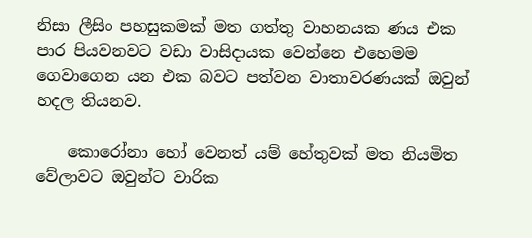නිසා ලීසිං පහසුකමක් මත ගත්තු වාහනයක ණය එක පාර පියවනවට වඩා වාසිදායක වෙන්නෙ එහෙමම ගෙවාගෙන යන එක බවට පත්වන වාතාවරණයක් ඔවුන් හදල තියනව.

    කොරෝනා හෝ වෙනත් යම් හේතුවක් මත නියමිත වේලාවට ඔවුන්ට වාරික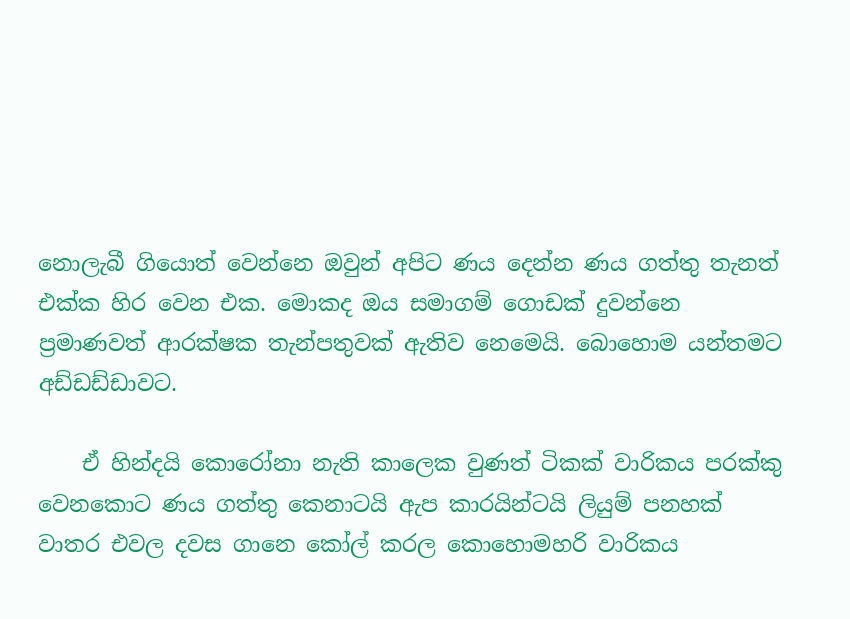නොලැබී ගියොත් වෙන්නෙ ඔවුන් අපිට ණය දෙන්න ණය ගත්තු තැනත් එක්ක හිර වෙන එක. මොකද ඔය සමාගම් ගොඩක් දුවන්නෙ ප්‍රමාණවත් ආරක්ෂක තැන්පතුවක් ඇතිව නෙමෙයි. බොහොම යන්තමට අඩ්ඩඩ්ඩාවට.

    ඒ හින්දයි කොරෝනා නැති කාලෙක වුණත් ටිකක් වාරිකය පරක්කු වෙනකොට ණය ගත්තු කෙනාටයි ඇප කාරයින්ටයි ලියුම් පනහක් වාතර එවල දවස ගානෙ කෝල් කරල කොහොමහරි වාරිකය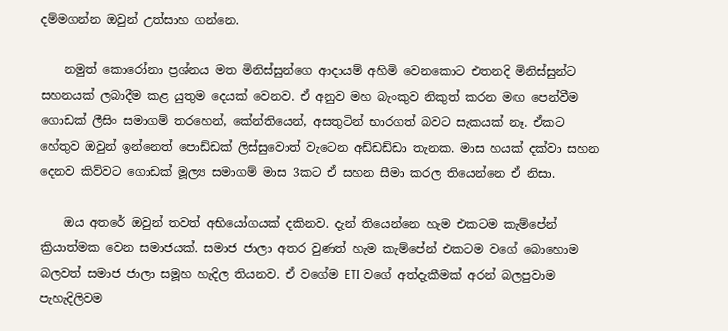දම්මගන්න ඔවුන් උත්සාහ ගන්නෙ.

    නමුත් කොරෝනා ප්‍රශ්නය මත මිනිස්සුන්ගෙ ආදායම් අහිමි වෙනකොට එතනදි මිනිස්සුන්ට සහනයක් ලබාදීම කළ යුතුම දෙයක් වෙනව. ඒ අනුව මහ බැංකුව නිකුත් කරන මඟ පෙන්වීම ගොඩක් ලීසිං සමාගම් තරහෙන්, කේන්තියෙන්, අසතුටින් භාරගත් බවට සැකයක් නෑ. ඒකට හේතුව ඔවුන් ඉන්නෙත් පොඩ්ඩක් ලිස්සුවොත් වැටෙන අඩ්ඩඩ්ඩා තැනක. මාස හයක් දක්වා සහන දෙනව කිව්වට ගොඩක් මූල්‍ය සමාගම් මාස 3කට ඒ සහන සීමා කරල තියෙන්නෙ ඒ නිසා.

    ඔය අතරේ ඔවුන් තවත් අභියෝගයක් දකිනව. දැන් තියෙන්නෙ හැම එකටම කැම්පේන් ක්‍රියාත්මක වෙන සමාජයක්. සමාජ ජාලා අතර වුණත් හැම කැම්පේන් එකටම වගේ බොහොම බලවත් සමාජ ජාලා සමූහ හැදිල තියනව. ඒ වගේම ETI වගේ අත්දැකීමක් අරන් බලපුවාම පැහැදිලිවම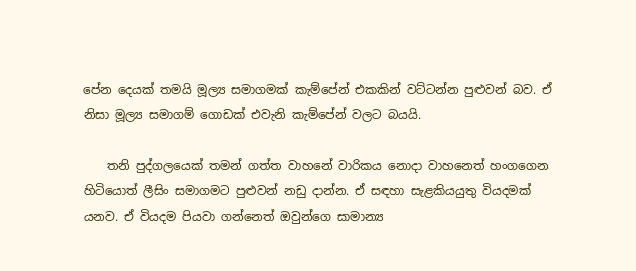පේන දෙයක් තමයි මූල්‍ය සමාගමක් කැම්පේන් එකකින් වට්ටන්න පුළුවන් බව. ඒ නිසා මූල්‍ය සමාගම් ගොඩක් එවැනි කැම්පේන් වලට බයයි.

    තනි පුද්ගලයෙක් තමන් ගත්ත වාහනේ වාරිකය නොදා වාහනෙත් හංගගෙන හිටියොත් ලීසිං සමාගමට පුළුවන් නඩු දාන්න. ඒ සඳහා සැළකියයුතු වියදමක් යනව. ඒ වියදම පියවා ගන්නෙත් ඔවුන්ගෙ සාමාන්‍ය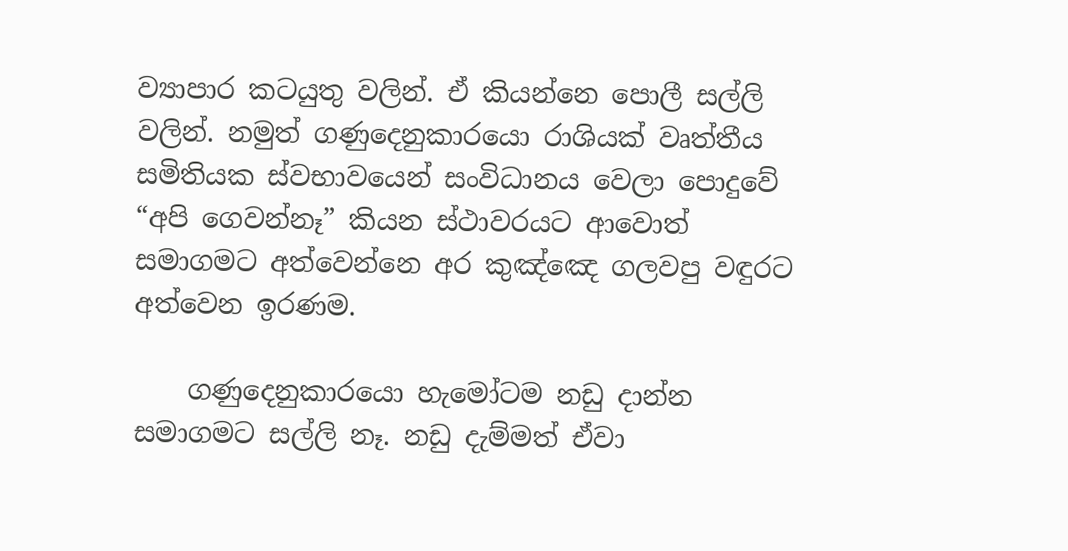ව්‍යාපාර කටයුතු වලින්. ඒ කියන්නෙ පොලී සල්ලි වලින්. නමුත් ගණුදෙනුකාරයො රාශියක් වෘත්තීය සමිතියක ස්වභාවයෙන් සංවිධානය වෙලා පොදුවේ “අපි ගෙවන්නෑ” කියන ස්ථාවරයට ආවොත් සමාගමට අත්වෙන්නෙ අර කුඤ්ඤෙ ගලවපු වඳුරට අත්වෙන ඉරණම.

    ගණුදෙනුකාරයො හැමෝටම නඩු දාන්න සමාගමට සල්ලි නෑ. නඩු දැම්මත් ඒවා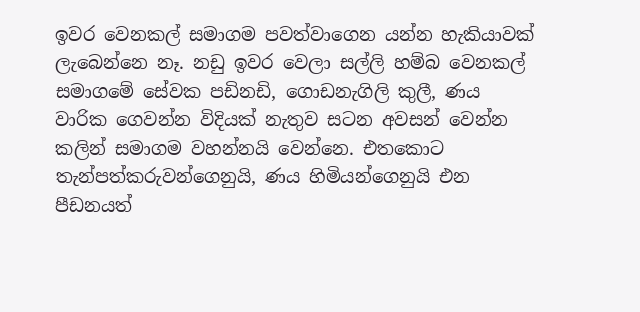ඉවර වෙනකල් සමාගම පවත්වාගෙන යන්න හැකියාවක් ලැබෙන්නෙ නෑ. නඩු ඉවර වෙලා සල්ලි හම්බ වෙනකල් සමාගමේ සේවක පඩිනඩි, ගොඩනැගිලි කුලී, ණය වාරික ගෙවන්න විදියක් නැතුව සටන අවසන් වෙන්න කලින් සමාගම වහන්නයි වෙන්නෙ. එතකොට තැන්පත්කරුවන්ගෙනුයි, ණය හිමියන්ගෙනුයි එන පීඩනයත්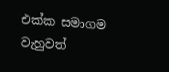එක්ක සමාගම වැහුවත්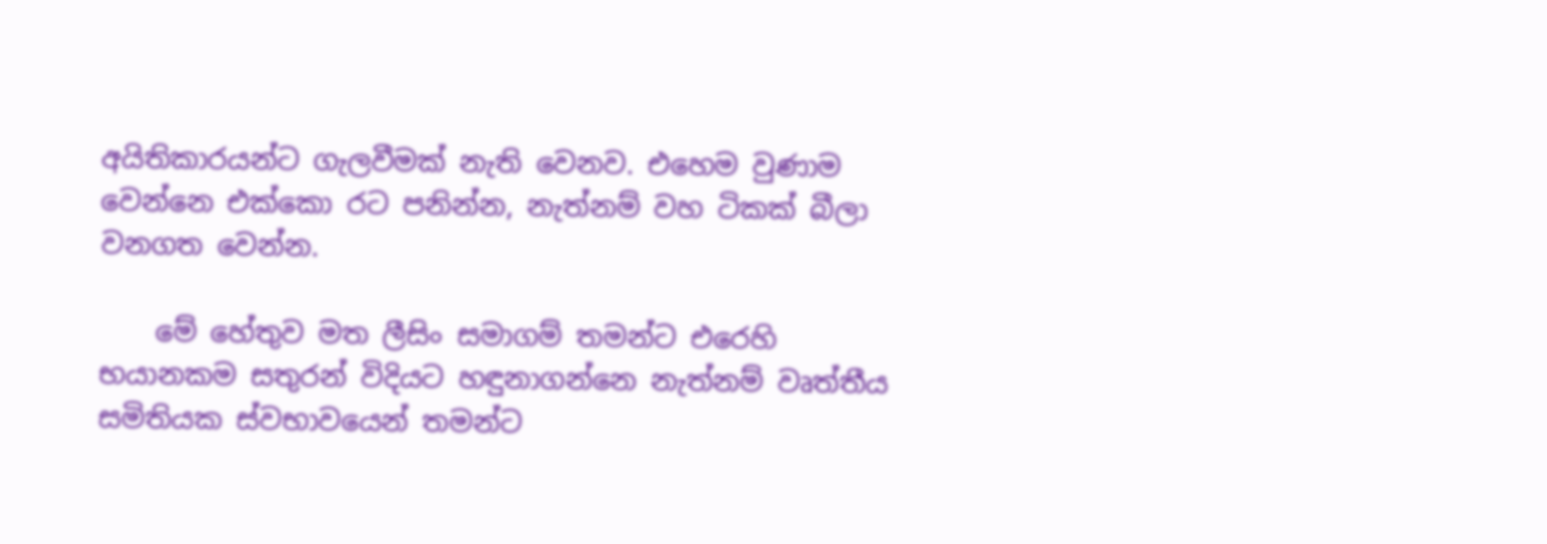අයිතිකාරයන්ට ගැලවීමක් නැති වෙනව. එහෙම වුණාම වෙන්නෙ එක්කො රට පනින්න, නැත්නම් වහ ටිකක් බීලා වනගත වෙන්න.

    මේ හේතුව මත ලීසිං සමාගම් තමන්ට එරෙහි භයානකම සතුරන් විදියට හඳුනාගන්නෙ නැත්නම් වෘත්තීය සමිතියක ස්වභාවයෙන් තමන්ට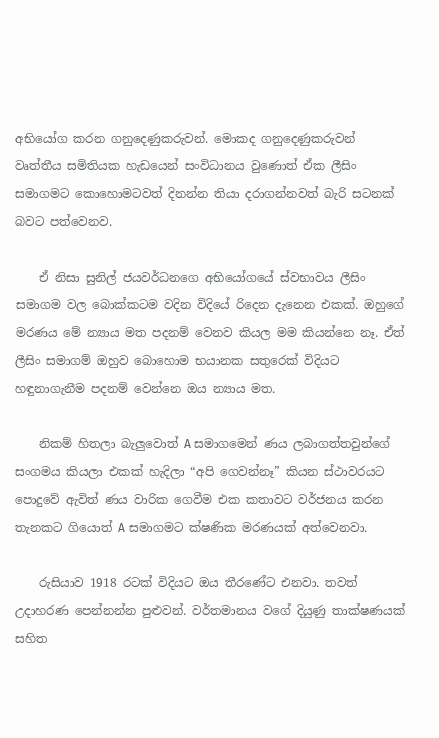අභියෝග කරන ගනුදෙණුකරුවන්. මොකද ගනුදෙණුකරුවන් වෘත්තීය සමිතියක හැඩයෙන් සංවිධානය වුණොත් ඒක ලීසිං සමාගමට කොහොමටවත් දිනන්න තියා දරාගන්නවත් බැරි සටනක් බවට පත්වෙනව.

    ඒ නිසා සුනිල් ජයවර්ධනගෙ අභියෝගයේ ස්වභාවය ලීසිං සමාගම වල බොක්කටම වදින විදියේ රිදෙන දැනෙන එකක්. ඔහුගේ මරණය මේ න්‍යාය මත පදනම් වෙනව කියල මම කියන්නෙ නෑ. ඒත් ලීසිං සමාගම් ඔහුව බොහොම භයානක සතුරෙක් විදියට හඳුනාගැනීම පදනම් වෙන්නෙ ඔය න්‍යාය මත.

    නිකම් හිතලා බැලුවොත් A සමාගමෙන් ණය ලබාගත්තවුන්ගේ සංගමය කියලා එකක් හැදිලා “අපි ගෙවන්නෑ” කියන ස්ථාවරයට පොදුවේ ඇවිත් ණය වාරික ගෙවීම එක කතාවට වර්ජනය කරන තැනකට ගියොත් A සමාගමට ක්ෂණික මරණයක් අත්වෙනවා.

    රුසියාව 1918 රටක් විදියට ඔය තීරණේට එනවා. තවත් උදාහරණ පෙන්නන්න පුළුවන්. වර්තමානය වගේ දියුණු තාක්ෂණයක් සහිත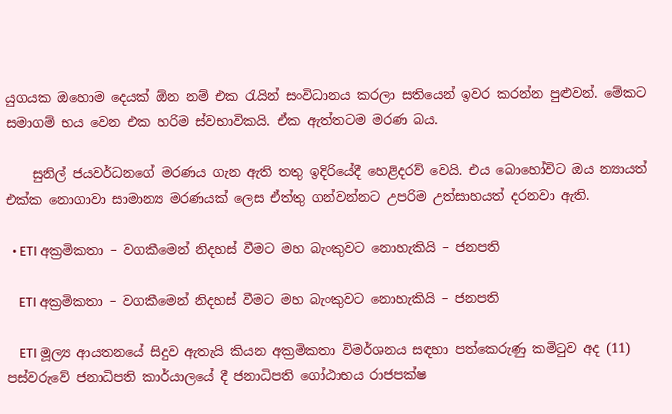යුගයක ඔහොම දෙයක් ඕන නම් එක රැයින් සංවිධානය කරලා සතියෙන් ඉවර කරන්න පුළුවන්. මේකට සමාගම් භය වෙන එක හරිම ස්වභාවිකයි. ඒක ඇත්තටම මරණ බය.

    සුනිල් ජයවර්ධනගේ මරණය ගැන ඇති තතු ඉදිරියේදී හෙළිදරව් වෙයි. එය බොහෝවිට ඔය න්‍යායත් එක්ක නොගාවා සාමාන්‍ය මරණයක් ලෙස ඒත්තු ගන්වන්නට උපරිම උත්සාහයත් දරනවා ඇති.

  • ETI අක්‍රමිකතා – වගකීමෙන් නිදහස් වීමට මහ බැංකුවට නොහැකියි – ජනපති

    ETI අක්‍රමිකතා – වගකීමෙන් නිදහස් වීමට මහ බැංකුවට නොහැකියි – ජනපති

    ETI මූල්‍ය ආයතනයේ සිදුව ඇතැයි කියන අක්‍රමිකතා විමර්ශනය සඳහා පත්කෙරුණු කමිටුව අද (11) පස්වරුවේ ජනාධිපති කාර්යාලයේ දී ජනාධිපති ගෝඨාභය රාජපක්ෂ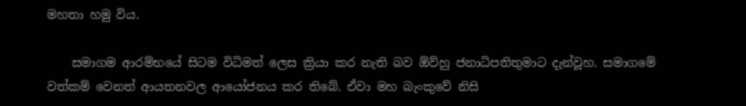මහතා හමු විය.

    සමාගම ආරම්භයේ සිටම විධිමත් ලෙස ක්‍රියා කර නැති බව ඕව්හු ජනාධිපතිතුමාට දැන්වූහ. සමාගමේ වත්කම් වෙනත් ආයතනවල ආයෝජනය කර තිබේ. ඒවා මහ බැංකුවේ නිසි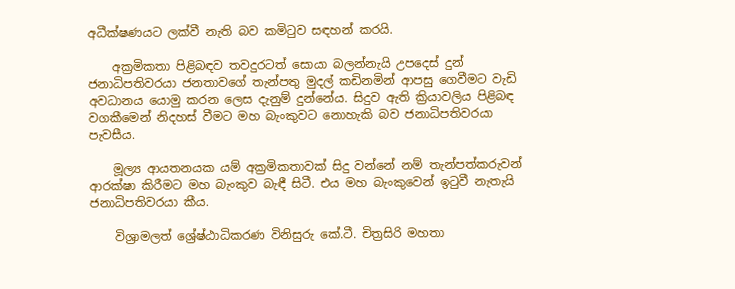අධීක්ෂණයට ලක්වී නැති බව කමිටුව සඳහන් කරයි.

    අක්‍රමිකතා පිළිබඳව තවදුරටත් සොයා බලන්නැයි උපදෙස් දුන් ජනාධිපතිවරයා ජනතාවගේ තැන්පතු මුදල් කඩිනමින් ආපසු ගෙවීමට වැඩි අවධානය යොමු කරන ලෙස දැනුම් දුන්නේය. සිදුව ඇති ක්‍රියාවලිය පිළිබඳ වගකීමෙන් නිදහස් වීමට මහ බැංකුවට නොහැකි බව ජනාධිපතිවරයා පැවසීය.

    මූල්‍ය ආයතනයක යම් අක්‍රමිකතාවක් සිදු වන්නේ නම් තැන්පත්කරුවන් ආරක්ෂා කිරීමට මහ බැංකුව බැඳී සිටී. එය මහ බැංකුවෙන් ඉටුවී නැතැයි ජනාධිපතිවරයා කීය.

    විශ්‍රාමලත් ශ්‍රේෂ්ඨාධිකරණ විනිසුරු කේ.ටී. චිත්‍රසිරි මහතා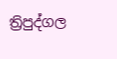ත්‍රිපුද්ගල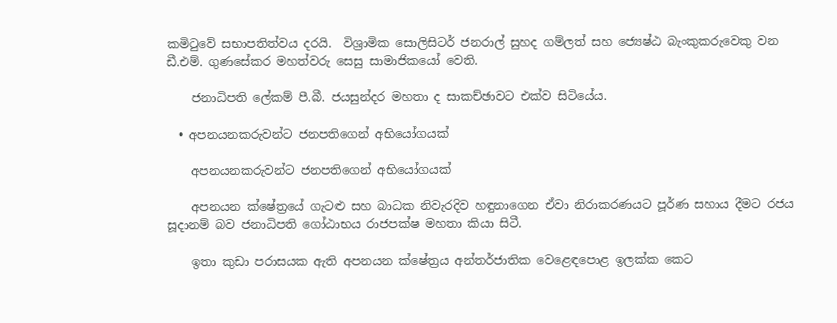කමිටුවේ සභාපතිත්වය දරයි.  විශ්‍රාමික සොලිසිටර් ජනරාල් සුහද ගම්ලත් සහ ජ්‍යෙෂ්ඨ බැංකුකරුවෙකු වන        ඩී.එම්. ගුණසේකර මහත්වරු සෙසු සාමාජිකයෝ වෙති.

    ජනාධිපති ලේකම් පී.බී. ජයසුන්දර මහතා ද සාකච්ඡාවට එක්ව සිටියේය.

  • අපනයනකරුවන්ට ජනපතිගෙන් අභියෝගයක්

    අපනයනකරුවන්ට ජනපතිගෙන් අභියෝගයක්

    අපනයන ක්ෂේත්‍රයේ ගැටළු සහ බාධක නිවැරදිව හඳුනාගෙන ඒවා නිරාකරණයට පූර්ණ සහාය දීමට රජය සූදානම් බව ජනාධිපති ගෝඨාභය රාජපක්ෂ මහතා කියා සිටී.

    ඉතා කුඩා පරාසයක ඇති අපනයන ක්ෂේත්‍රය අන්තර්ජාතික වෙළෙඳපොළ ඉලක්ක කෙට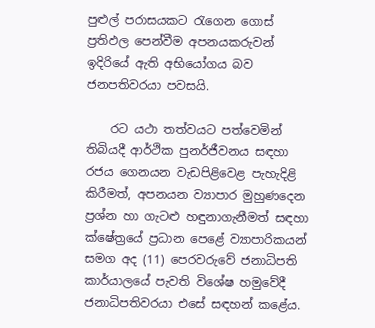පුළුල් පරාසයකට රැගෙන ගොස් ප්‍රතිඵල පෙන්වීම අපනයකරුවන් ඉදිරියේ ඇති අභියෝගය බව ජනපතිවරයා පවසයි.

    රට යථා තත්වයට පත්වෙමින් තිබියදී ආර්ථික පුනර්ජීවනය සඳහා රජය ගෙනයන වැඩපිළිවෙළ පැහැදිළි කිරීමත්, අපනයන ව්‍යාපාර මුහුණදෙන ප්‍රශ්න හා ගැටළු හඳුනාගැනීමත් සඳහා ක්ෂේත්‍රයේ ප්‍රධාන පෙළේ ව්‍යාපාරිකයන් සමග අද (11) පෙරවරුවේ ජනාධිපති කාර්යාලයේ පැවති විශේෂ හමුවේදී ජනාධිපතිවරයා එසේ සඳහන් කළේය.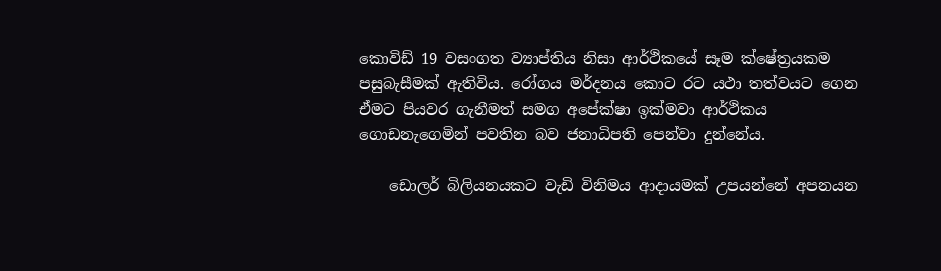කොවිඩ් 19 වසංගත ව්‍යාප්තිය නිසා ආර්ථිකයේ සෑම ක්ෂේත්‍රයකම පසුබැසීමක් ඇතිවිය. රෝගය මර්දනය කොට රට යථා තත්වයට ගෙන ඒමට පියවර ගැනීමත් සමග අපේක්ෂා ඉක්මවා ආර්ථිකය ගොඩනැගෙමින් පවතින බව ජනාධිපති පෙන්වා දුන්නේය.

    ඩොලර් බිලියනයකට වැඩි විනිමය ආදායමක් උපයන්නේ අපනයන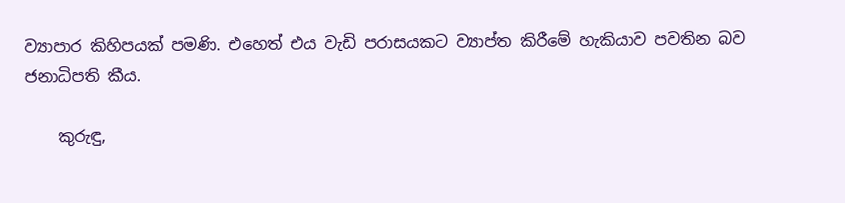ව්‍යාපාර කිහිපයක් පමණි. එහෙත් එය වැඩි පරාසයකට ව්‍යාප්ත කිරීමේ හැකියාව පවතින බව ජනාධිපති කීය.

    කුරුඳු,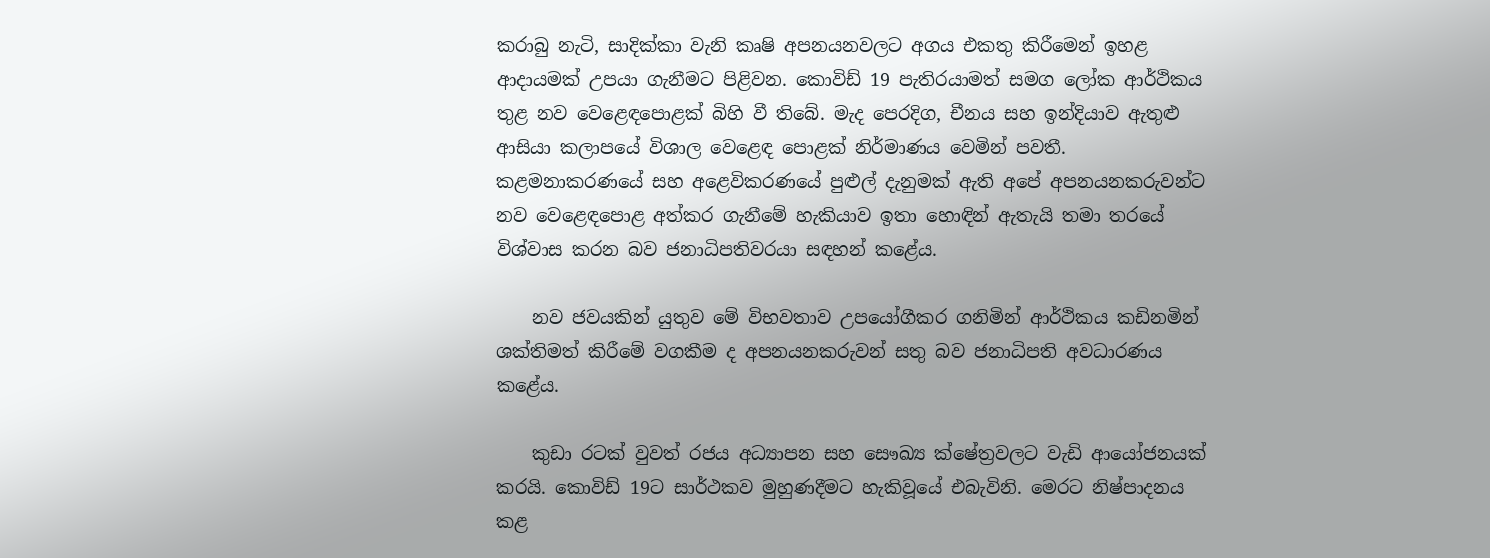කරාබු නැටි, සාදික්කා වැනි කෘෂි අපනයනවලට අගය එකතු කිරීමෙන් ඉහළ ආදායමක් උපයා ගැනීමට පිළිවන. කොවිඩ් 19 පැතිරයාමත් සමග ලෝක ආර්ථිකය තුළ නව වෙළෙඳපොළක් බිහි වී තිබේ. මැද පෙරදිග, චීනය සහ ඉන්දියාව ඇතුළු ආසියා කලාපයේ විශාල වෙළෙඳ පොළක් නිර්මාණය වෙමින් පවතී. කළමනාකරණයේ සහ අළෙවිකරණයේ පුළුල් දැනුමක් ඇති අපේ අපනයනකරුවන්ට නව වෙළෙඳපොළ අත්කර ගැනීමේ හැකියාව ඉතා හොඳින් ඇතැයි තමා තරයේ විශ්වාස කරන බව ජනාධිපතිවරයා සඳහන් කළේය.

    නව ජවයකින් යුතුව මේ විභවතාව උපයෝගීකර ගනිමින් ආර්ථිකය කඩිනමින් ශක්තිමත් කිරීමේ වගකීම ද අපනයනකරුවන් සතු බව ජනාධිපති අවධාරණය කළේය.

    කුඩා රටක් වුවත් රජය අධ්‍යාපන සහ සෞඛ්‍ය ක්ෂේත්‍රවලට වැඩි ආයෝජනයක් කරයි. කොවිඩ් 19ට සාර්ථකව මුහුණදීමට හැකිවූයේ එබැවිනි. මෙරට නිෂ්පාදනය කළ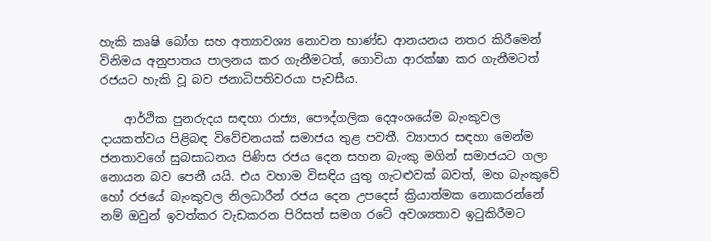හැකි කෘෂි බෝග සහ අත්‍යාවශ්‍ය නොවන භාණ්ඩ ආනයනය නතර කිරීමෙන් විනිමය අනුපාතය පාලනය කර ගැනීමටත්, ගොවියා ආරක්ෂා කර ගැනීමටත් රජයට හැකි වූ බව ජනාධිපතිවරයා පැවසීය.

    ආර්ථික පුනරුදය සඳහා රාජ්‍ය, පෞද්ගලික දෙඅංශයේම බැංකුවල දායකත්වය පිළිබඳ විවේචනයක් සමාජය තුළ පවතී. ව්‍යාපාර සඳහා මෙන්ම ජනතාවගේ සුබසාධනය පිණිස රජය දෙන සහන බැංකු මගින් සමාජයට ගලා නොයන බව පෙනී යයි. එය වහාම විසඳිය යුතු ගැටළුවක් බවත්, මහ බැංකුවේ හෝ රජයේ බැංකුවල නිලධාරීන් රජය දෙන උපදෙස් ක්‍රියාත්මක නොකරන්නේ නම් ඔවුන් ඉවත්කර වැඩකරන පිරිසත් සමග රටේ අවශ්‍යතාව ඉටුකිරීමට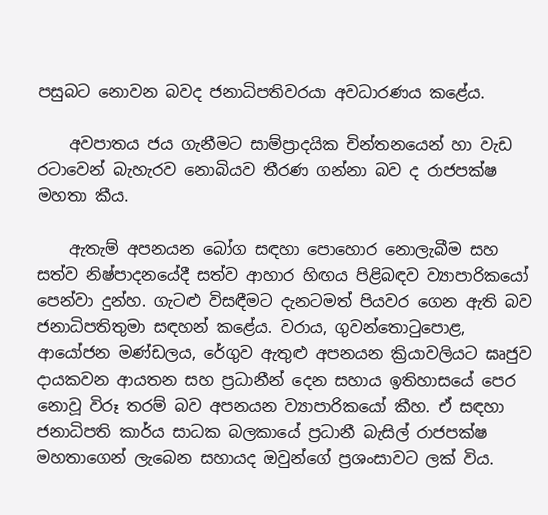පසුබට නොවන බවද ජනාධිපතිවරයා අවධාරණය කළේය.

    අවපාතය ජය ගැනීමට සාම්ප්‍රාදයික චින්තනයෙන් හා වැඩ රටාවෙන් බැහැරව නොබියව තීරණ ගන්නා බව ද රාජපක්ෂ මහතා කීය.

    ඇතැම් අපනයන බෝග සඳහා පොහොර නොලැබීම සහ සත්ව නිෂ්පාදනයේදී සත්ව ආහාර හිඟය පිළිබඳව ව්‍යාපාරිකයෝ පෙන්වා දුන්හ. ගැටළු විසඳීමට දැනටමත් පියවර ගෙන ඇති බව ජනාධිපතිතුමා සඳහන් කළේය. වරාය, ගුවන්තොටුපොළ, ආයෝජන මණ්ඩලය, රේගුව ඇතුළු අපනයන ක්‍රියාවලියට ඝෘජුව දායකවන ආයතන සහ ප්‍රධානීන් දෙන සහාය ඉතිහාසයේ පෙර නොවූ විරූ තරම් බව අපනයන ව්‍යාපාරිකයෝ කීහ. ඒ සඳහා ජනාධිපති කාර්ය සාධක බලකායේ ප්‍රධානී බැසිල් රාජපක්ෂ මහතාගෙන් ලැබෙන සහායද ඔවුන්ගේ ප්‍රශංසාවට ලක් විය.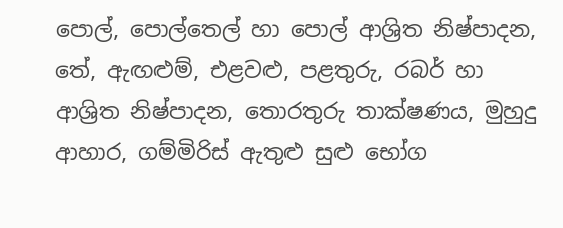පොල්, පොල්තෙල් හා පොල් ආශ්‍රිත නිෂ්පාදන, තේ, ඇඟළුම්, එළවළු, පළතුරු, රබර් හා ආශ්‍රිත නිෂ්පාදන, තොරතුරු තාක්ෂණය, මුහුදු ආහාර, ගම්මිරිස් ඇතුළු සුළු භෝග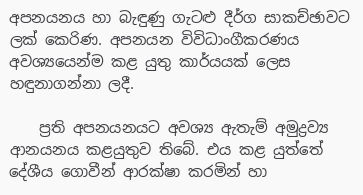අපනයනය හා බැඳුණු ගැටළු දීර්ග සාකච්ඡාවට ලක් කෙරිණ. අපනයන විවිධාංගීකරණය අවශ්‍යයෙන්ම කළ යුතු කාර්යයක් ලෙස හඳුනාගන්නා ලදී.

    ප්‍රති අපනයනයට අවශ්‍ය ඇතැම් අමුද්‍රව්‍ය ආනයනය කළයුතුව තිබේ. එය කළ යුත්තේ දේශීය ගොවීන් ආරක්ෂා කරමින් හා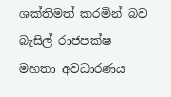ශක්තිමත් කරමින් බව බැසිල් රාජපක්ෂ මහතා අවධාරණය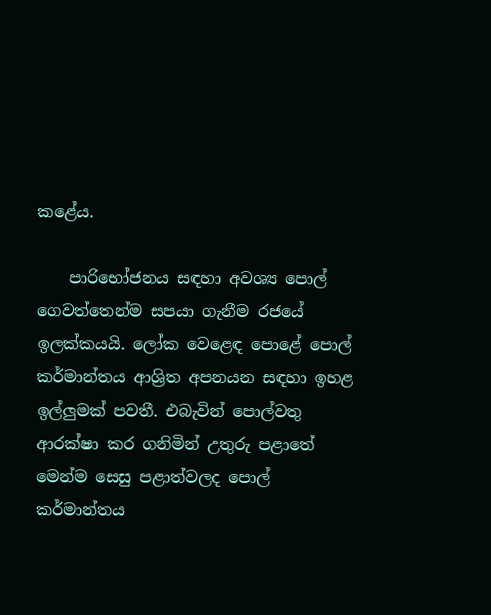කළේය.

    පාරිභෝජනය සඳහා අවශ්‍ය පොල් ගෙවත්තෙන්ම සපයා ගැනීම රජයේ ඉලක්කයයි. ලෝක වෙළෙඳ පොළේ පොල් කර්මාන්තය ආශ්‍රිත අපනයන සඳහා ඉහළ ඉල්ලුමක් පවතී. එබැවින් පොල්වතු ආරක්ෂා කර ගනිමින් උතුරු පළාතේ මෙන්ම සෙසු පළාත්වලද පොල් කර්මාන්තය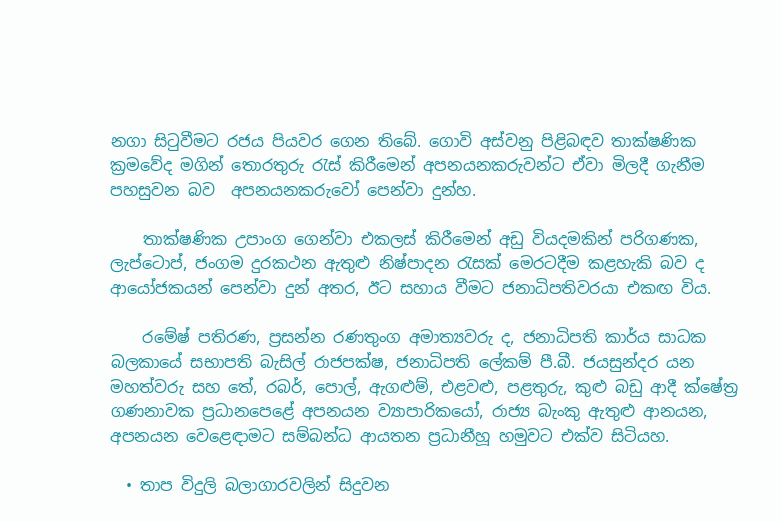නගා සිටුවීමට රජය පියවර ගෙන තිබේ. ගොවි අස්වනු පිළිබඳව තාක්ෂණික ක්‍රමවේද මගින් තොරතුරු රැස් කිරීමෙන් අපනයනකරුවන්ට ඒවා මිලදී ගැනීම පහසුවන බව  අපනයනකරුවෝ පෙන්වා දුන්හ.

    තාක්ෂණික උපාංග ගෙන්වා එකලස් කිරීමෙන් අඩු වියදමකින් පරිගණක, ලැප්ටොප්, ජංගම දුරකථන ඇතුළු නිෂ්පාදන රැසක් මෙරටදීම කළහැකි බව ද ආයෝජකයන් පෙන්වා දුන් අතර, ඊට සහාය වීමට ජනාධිපතිවරයා එකඟ විය.

    රමේෂ් පතිරණ, ප්‍රසන්න රණතුංග අමාත්‍යවරු ද, ජනාධිපති කාර්ය සාධක බලකායේ සභාපති බැසිල් රාජපක්ෂ, ජනාධිපති ලේකම් පී.බී. ජයසුන්දර යන මහත්වරු සහ තේ, රබර්, පොල්, ඇගළුම්, එළවළු, පළතුරු, කුළු බඩු ආදී ක්ෂේත්‍ර ගණනාවක ප්‍රධානපෙළේ අපනයන ව්‍යාපාරිකයෝ, රාජ්‍ය බැංකු ඇතුළු ආනයන, අපනයන වෙළෙඳාමට සම්බන්ධ ආයතන ප්‍රධානීහූ හමුවට එක්ව සිටියහ.

  • තාප විදුලි බලාගාරවලින් සිදුවන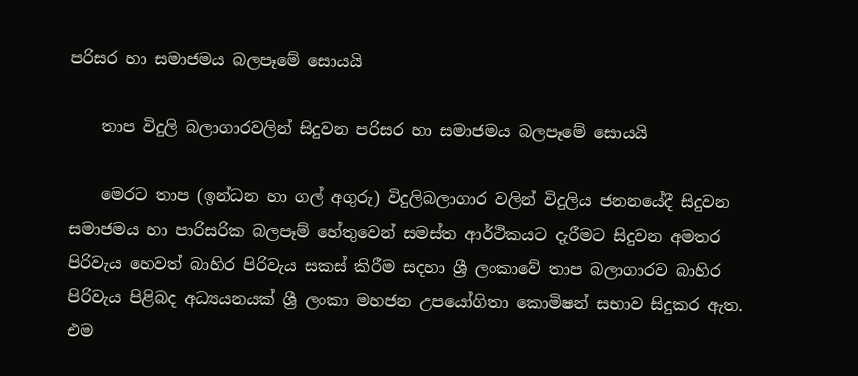පරිසර හා සමාජමය බලපෑමේ සොයයි

    තාප විදුලි බලාගාරවලින් සිදුවන පරිසර හා සමාජමය බලපෑමේ සොයයි

    මෙරට තාප (ඉන්ධන හා ගල් අගුරු) විදුලිබලාගාර වලින් විදුලිය ජනනයේදී සිදුවන සමාජමය හා පාරිසරික බලපෑම් හේතුවෙන් සමස්ත ආර්ථිකයට දැරීමට සිදුවන අමතර පිරිවැය හෙවත් බාහිර පිරිවැය සකස් කිරීම සදහා ශ්‍රී ලංකාවේ තාප බලාගාරව බාහිර පිරිවැය පිළිබද අධ්‍යයනයක් ශ්‍රී ලංකා මහජන උපයෝගිතා කොමිෂන් සභාව සිදුකර ඇත. එම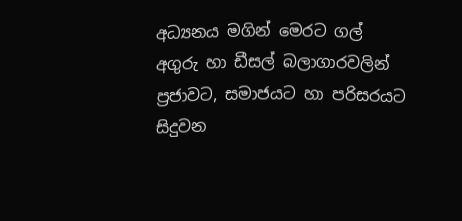අධ්‍යනය මගින් මෙරට ගල් අගුරු හා ඩීසල් බලාගාරවලින් ප්‍රජාවට, සමාජයට හා පරිසරයට සිදුවන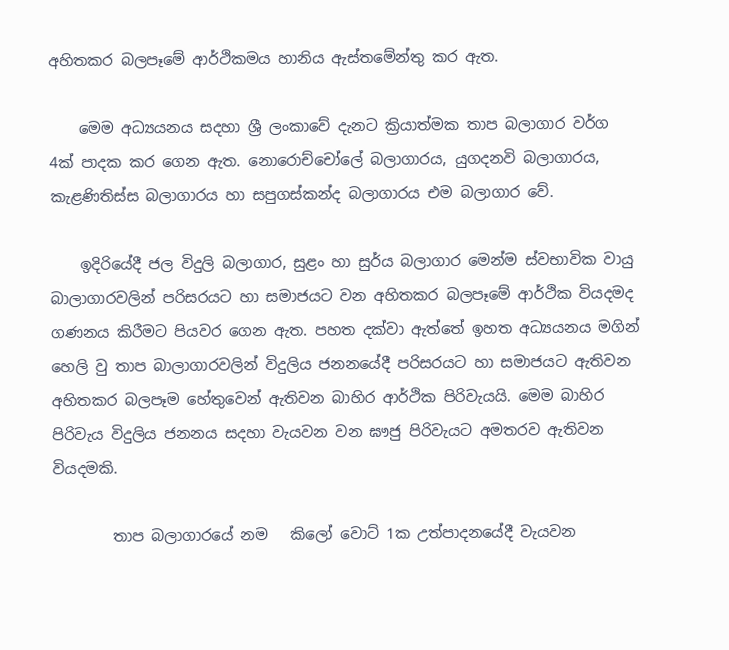අහිතකර බලපෑමේ ආර්ථිකමය හානිය ඇස්තමේන්තු කර ඇත.

    මෙම අධ්‍යයනය සදහා ශ්‍රී ලංකාවේ දැනට ක්‍රියාත්මක තාප බලාගාර වර්ග 4ක් පාදක කර ගෙන ඇත. නොරොච්චෝලේ බලාගාරය, යුගදනවි බලාගාරය, කැළණිතිස්ස බලාගාරය හා සපුගස්කන්ද බලාගාරය එම බලාගාර වේ.

    ඉදිරියේදී ජල විදුලි බලාගාර, සුළං හා සුර්ය බලාගාර මෙන්ම ස්වභාවික වායු බාලාගාරවලින් පරිසරයට හා සමාජයට වන අහිතකර බලපෑමේ ආර්ථික වියදමද ගණනය කිරීමට පියවර ගෙන ඇත. පහත දක්වා ඇත්තේ ඉහත අධ්‍යයනය මගින් හෙලි වු තාප බාලාගාරවලින් විදුලිය ජනනයේදී පරිසරයට හා සමාජයට ඇතිවන අහිතකර බලපෑම හේතුවෙන් ඇතිවන බාහිර ආර්ථික පිරිවැයයි. මෙම බාහිර පිරිවැය විදුලිය ජනනය සදහා වැයවන වන ඝෟජු පිරිවැයට අමතරව ඇතිවන වියදමකි.

        තාප බලාගාරයේ නම   කිලෝ වොට් 1ක උත්පාදනයේදී වැයවන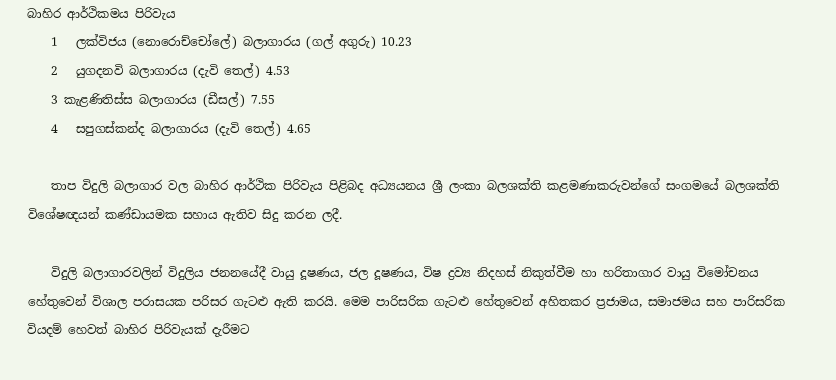බාහිර ආර්ථිකමය පිරිවැය
    1   ලක්විජය (නොරොච්චෝලේ) බලාගාරය (ගල් අගුරු) 10.23
    2   යුගදනවි බලාගාරය (දැවි තෙල්) 4.53
    3 කැළණිතිස්ස බලාගාරය (ඩීසල්) 7.55
    4   සපුගස්කන්ද බලාගාරය (දැවි තෙල්) 4.65

    තාප විදුලි බලාගාර වල බාහිර ආර්ථික පිරිවැය පිළිබද අධ්‍යයනය ශ්‍රී ලංකා බලශක්ති කළමණාකරුවන්ගේ සංගමයේ බලශක්ති විශේෂඥයන් කණ්ඩායමක සහාය ඇතිව සිදු කරන ලදී.

    විදුලි බලාගාරවලින් විදුලිය ජනනයේදී වායු දූෂණය, ජල දූෂණය, විෂ ද්‍රව්‍ය නිදහස් නිකුත්වීම හා හරිතාගාර වායු විමෝචනය හේතුවෙන් විශාල පරාසයක පරිසර ගැටළු ඇති කරයි. මෙම පාරිසරික ගැටළු හේතුවෙන් අහිතකර ප්‍රජාමය, සමාජමය සහ පාරිසරික වියදම් හෙවත් බාහිර පිරිවැයක් දැරීමට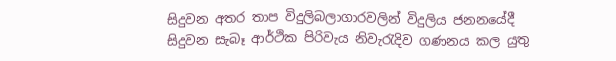සිදුවන අතර තාප විදුලිබලාගාරවලින් විදුලිය ජනනයේදී සිදුවන සැබෑ ආර්ථික පිරිවැය නිවැරැදිව ගණනය කල යුතු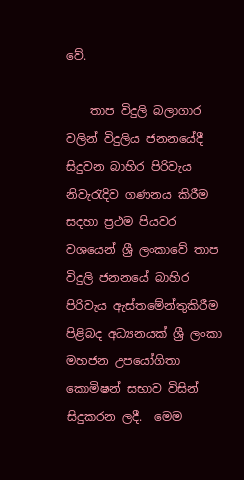වේ.

    තාප විදුලි බලාගාර වලින් විදුලිය ජනනයේදී සිදුවන බාහිර පිරිවැය නිවැරැදිව ගණනය කිරීම සදහා ප්‍රථම පියවර වශයෙන් ශ්‍රී ලංකාවේ තාප විදුලි ජනනයේ බාහිර පිරිවැය ඇස්තමේන්තුකිරීම පිළිබද අධ්‍යනයක් ශ්‍රී ලංකා මහජන උපයෝගිතා කොමිෂන් සභාව විසින් සිදුකරන ලදී.  මෙම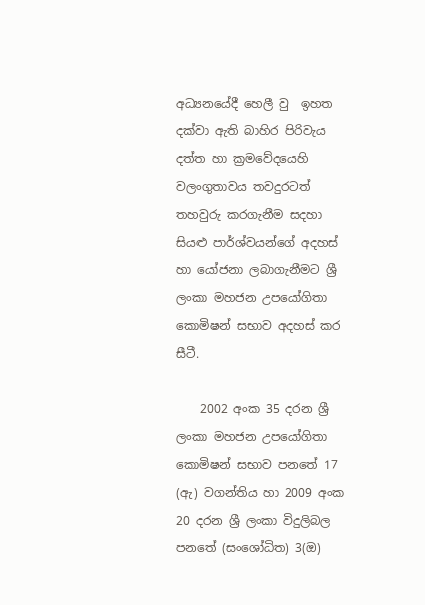අධ්‍යනයේදී හෙලී වු  ඉහත දක්වා ඇති බාහිර පිරිවැය දත්ත හා ක්‍රමවේදයෙහි වලංගුතාවය තවදුරටත් තහවුරු කරගැනීම සදහා සියළු පාර්ශ්වයන්ගේ අදහස් හා යෝජනා ලබාගැනීමට ශ්‍රී ලංකා මහජන උපයෝගිතා කොමිෂන් සභාව අදහස් කර සීටී.

    2002 අංක 35 දරන ශ්‍රී ලංකා මහජන උපයෝගිතා කොමිෂන් සභාව පනතේ 17 (ඇ) වගන්තිය හා 2009 අංක 20 දරන ශ්‍රී ලංකා විදුලිබල පනතේ (සංශෝධිත) 3(ඔ)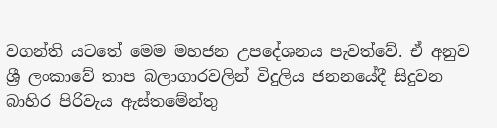වගන්ති යටතේ මෙම මහජන උපදේශනය පැවත්වේ. ඒ අනුව ශ්‍රී ලංකාවේ තාප බලාගාරවලින් විදුලිය ජනනයේදී සිදුවන බාහිර පිරිවැය ඇස්තමේන්තු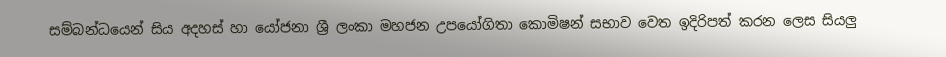සම්බන්ධයෙන් සිය අදහස් හා යෝජනා ශ්‍රී ලංකා මහජන උපයෝගිතා කොමිෂන් සභාව වෙත ඉදිරිපත් කරන ලෙස සියලු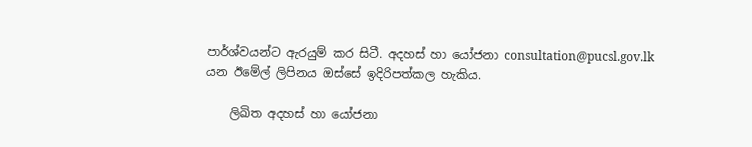පාර්ශ්වයන්ට ඇරයුම් කර සිටී. අදහස් හා යෝජනා consultation@pucsl.gov.lk යන ඊමේල් ලිපිනය ඔස්සේ ඉදිරිපත්කල හැකිය.

    ලිඛිත අදහස් හා යෝජනා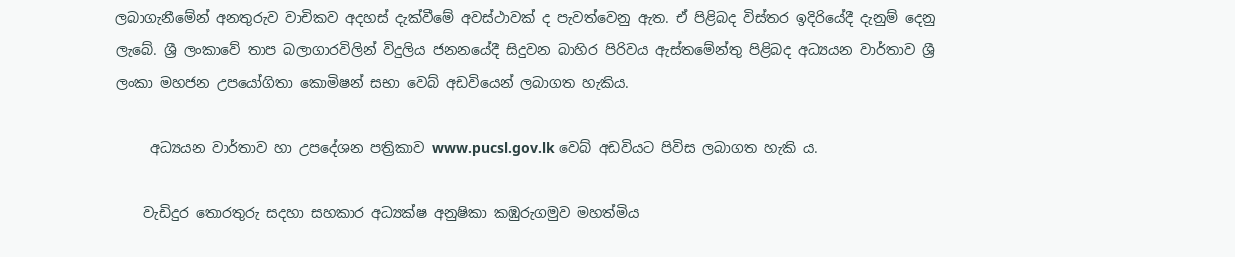ලබාගැනීමේන් අනතුරුව වාචිකව අදහස් දැක්වීමේ අවස්ථාවක් ද පැවත්වෙනු ඇත. ඒ පිළිබද විස්තර ඉදිරියේදී දැනුම් දෙනු ලැබේ. ශ්‍රී ලංකාවේ තාප බලාගාරවිලින් විදුලිය ජනනයේදී සිදුවන බාහිර පිරිවය ඇස්තමේන්තු පිළිබද අධ්‍යයන වාර්තාව ශ්‍රී ලංකා මහජන උපයෝගිතා කොමිෂන් සභා වෙබ් අඩවියෙන් ලබාගත හැකිය.

     අධ්‍යයන වාර්තාව හා උපදේශන පත්‍රිකාව www.pucsl.gov.lk වෙබ් අඩවියට පිවිස ලබාගත හැකි ය.

    වැඩිදුර තොරතුරු සදහා සහකාර අධ්‍යක්ෂ අනුෂිකා කඹුරුගමුව මහත්මිය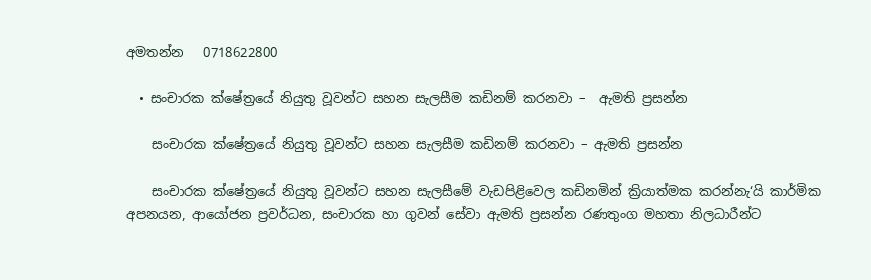අමතන්න   0718622800

  • සංචාරක ක්ෂේත්‍රයේ නියුතු වූවන්ට සහන සැලසීම කඩිනම් කරනවා –  ඇමති ප්‍රසන්න

    සංචාරක ක්ෂේත්‍රයේ නියුතු වූවන්ට සහන සැලසීම කඩිනම් කරනවා – ඇමති ප්‍රසන්න

    සංචාරක ක්ෂේත්‍රයේ නියුතු වූවන්ට සහන සැලසීමේ වැඩපිළිවෙල කඩිනමින් ක්‍රියාත්මක කරන්නැ‘යි කාර්මික අපනයන, ආයෝජන ප්‍රවර්ධන, සංචාරක හා ගුවන් සේවා ඇමති ප්‍රසන්න රණතුංග මහතා නිලධාරීන්ට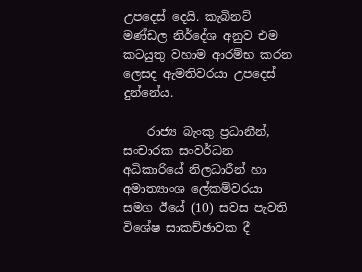උපදෙස් දෙයි. කැබිනට් මණ්ඩල නිර්දේශ අනුව එම කටයුතු වහාම ආරම්භ කරන ලෙසද ඇමතිවරයා උපදෙස් දුන්නේය.

    රාජ්‍ය බැංකු ප්‍රධානීන්, සංචාරක සංවර්ධන අධිකාරියේ නිලධාරීන් හා අමාත්‍යාංශ ලේකම්වරයා සමග ඊයේ (10) සවස පැවති විශේෂ සාකච්ඡාවක දී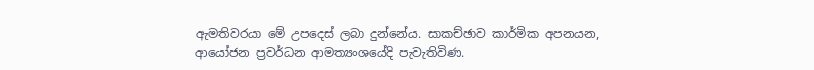ඇමතිවරයා මේ උපදෙස් ලබා දුන්නේය. සාකච්ඡාව කාර්මික අපනයන, ආයෝජන ප්‍රවර්ධන ආමත්‍යංශයේදි පැවැතිවිණ.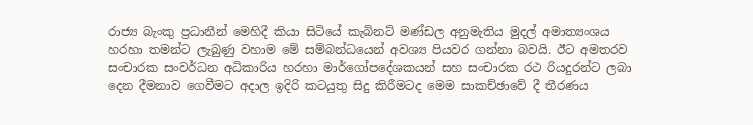රාජ්‍ය බැංකු ප්‍රධානීන් මෙහිදී කියා සිටියේ කැබිනට් මණ්ඩල අනුමැතිය මුදල් අමාත්‍යංශය හරහා තමන්ට ලැබුණු වහාම මේ සම්බන්ධයෙන් අවශ්‍ය පියවර ගන්නා බවයි. ඊට අමතරව සංචාරක සංවර්ධන අධිකාරිය හරහා මාර්ගෝපදේශකයන් සහ සංචාරක රථ රියදුරන්ට ලබා දෙන දීමනාව ගෙවීමට අදාල ඉදිරි කටයුතු සිදු කිරීමටද මෙම සාකච්ඡාවේ දී තීරණය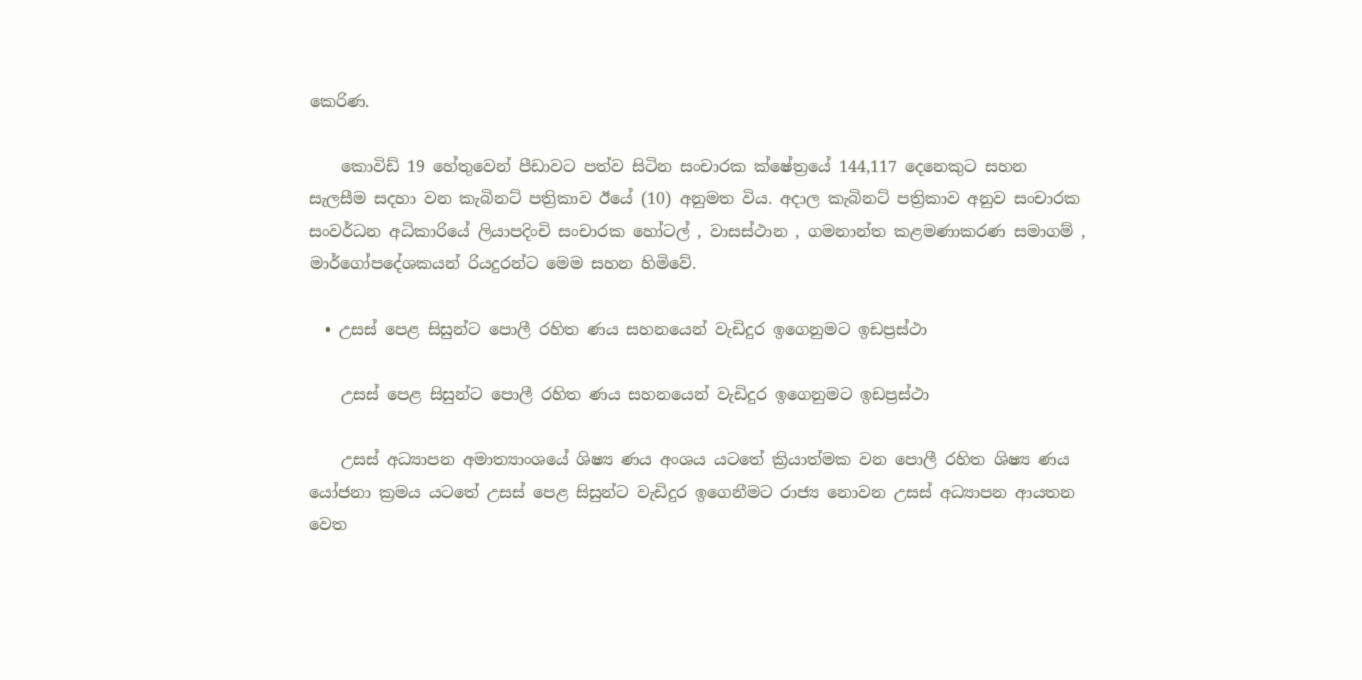කෙරිණ.

    කොවිඩ් 19 හේතුවෙන් පීඩාවට පත්ව සිටින සංචාරක ක්ෂේත්‍රයේ 144,117 දෙනෙකුට සහන සැලසීම සදහා වන කැබිනට් පත්‍රිකාව ඊයේ (10) අනුමත විය. අදාල කැබිනට් පත්‍රිකාව අනුව සංචාරක සංවර්ධන අධිකාරියේ ලියාපදිංචි සංචාරක හෝටල් , වාසස්ථාන , ගමනාන්ත කළමණාකරණ සමාගම් , මාර්ගෝපදේශකයන් රියදුරන්ට මෙම සහන හිමිවේ.

  • උසස් පෙළ සිසුන්ට පොලී රහිත ණය සහනයෙන් වැඩිදුර ඉගෙනුමට ඉඩප්‍රස්ථා

    උසස් පෙළ සිසුන්ට පොලී රහිත ණය සහනයෙන් වැඩිදුර ඉගෙනුමට ඉඩප්‍රස්ථා

    උසස් අධ්‍යාපන අමාත්‍යාංශයේ ශිෂ්‍ය ණය අංශය යටතේ ක්‍රියාත්මක වන පොලී රහිත ශිෂ්‍ය ණය යෝජනා ක්‍රමය යටතේ උසස් පෙළ සිසුන්ට වැඩිදුර ඉගෙනීමට රාජ්‍ය නොවන උසස් අධ්‍යාපන ආයතන වෙත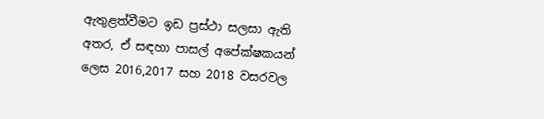ඇතුළත්වීමට ඉඩ ප්‍රස්ථා සලසා ඇති අතර, ඒ සඳහා පාසල් අපේක්ෂකයන් ලෙස 2016,2017 සහ 2018 වසරවල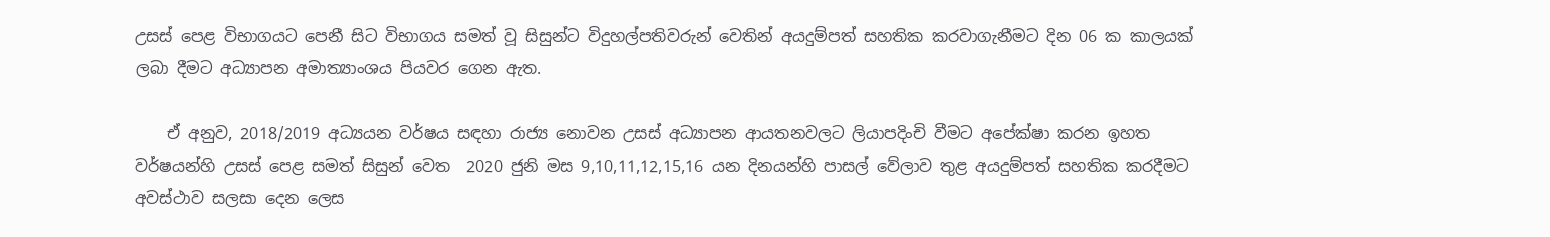උසස් පෙළ විභාගයට පෙනී සිට විභාගය සමත් වූ සිසුන්ට විදුහල්පතිවරුන් වෙතින් අයදුම්පත් සහතික කරවාගැනීමට දින 06 ක කාලයක් ලබා දීමට අධ්‍යාපන අමාත්‍යාංශය පියවර ගෙන ඇත.

    ඒ අනුව, 2018/2019 අධ්‍යයන වර්ෂය සඳහා රාජ්‍ය නොවන උසස් අධ්‍යාපන ආයතනවලට ලියාපදිංචි වීමට අපේක්ෂා කරන ඉහත වර්ෂයන්හි උසස් පෙළ සමත් සිසුන් වෙත  2020 ජුනි මස 9,10,11,12,15,16 යන දිනයන්හි පාසල් වේලාව තුළ අයදුම්පත් සහතික කරදීමට අවස්ථාව සලසා දෙන ලෙස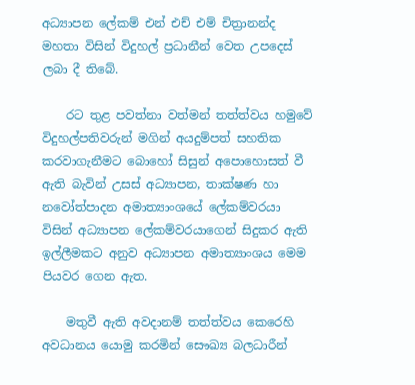අධ්‍යාපන ලේකම් එන් එච් එම් චිත්‍රානන්ද මහතා විසින් විදුහල් ප්‍රධානීන් වෙත උපදෙස් ලබා දී තිබේ.

    රට තුළ පවත්නා වත්මන් තත්ත්වය හමුවේ විදුහල්පතිවරුන් මගින් අයදුම්පත් සහතික කරවාගැනීමට බොහෝ සිසුන් අපොහොසත් වී ඇති බැවින් උසස් අධ්‍යාපන, තාක්ෂණ හා නවෝත්පාදන අමාත්‍යාංශයේ ලේකම්වරයා විසින් අධ්‍යාපන ලේකම්වරයාගෙන් සිදුකර ඇති ඉල්ලීමකට අනුව අධ්‍යාපන අමාත්‍යාංශය මෙම පියවර ගෙන ඇත.

    මතුවී ඇති අවදානම් තත්ත්වය කෙරෙහි අවධානය යොමු කරමින් සෞඛ්‍ය බලධාරීන්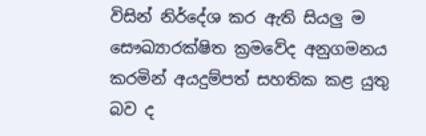විසින් නිර්දේශ කර ඇති සියලු ම සෞඛ්‍යාරක්ෂිත ක්‍රමවේද අනුගමනය කරමින් අයදුම්පත් සහතික කළ යුතු බව ද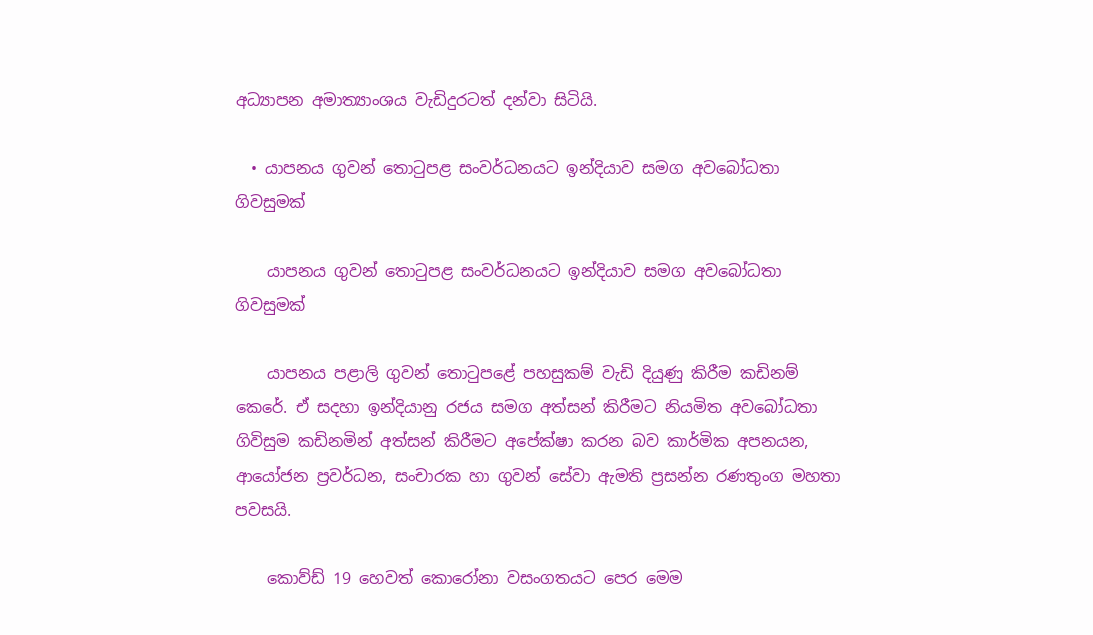අධ්‍යාපන ‍අමාත්‍යාංශය වැඩිදුරටත් දන්වා සිටියි.

  • යාපනය ගුවන් තොටුපළ සංවර්ධනයට ඉන්දියාව සමග අවබෝධතා ගිවසුමක්

    යාපනය ගුවන් තොටුපළ සංවර්ධනයට ඉන්දියාව සමග අවබෝධතා ගිවසුමක්

    යාපනය පළාලි ගුවන් තොටුපළේ පහසුකම් වැඩි දියුණු කිරීම කඩිනම් කෙරේ. ඒ සදහා ඉන්දියානු රජය සමග අත්සන් කිරීමට නියමිත අවබෝධතා ගිවිසුම කඩිනමින් අත්සන් කිරීමට අපේක්ෂා කරන බව කාර්මික අපනයන, ආයෝජන ප්‍රවර්ධන, සංචාරක හා ගුවන් සේවා ඇමති ප්‍රසන්න රණතුංග මහතා පවසයි.

    කොව්ඩ් 19 හෙවත් කොරෝනා වසංගතයට පෙර මෙම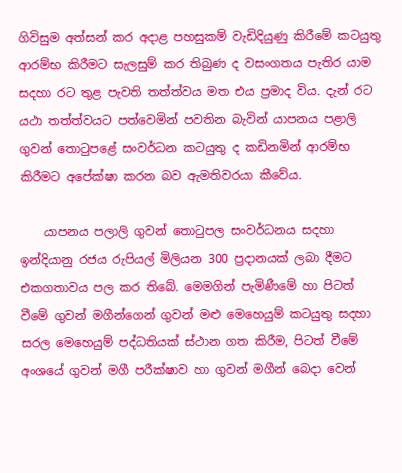ගිවිසුම අත්සන් කර අදාළ පහසුකම් වැඩිදියුණු කිරීමේ කටයුතු ආරම්භ කිරීමට සැලසුම් කර තිබුණ ද වසංගතය පැතිර යාම සදහා රට තුළ පැවති තත්ත්වය මත එය ප්‍රමාද විය. දැන් රට යථා තත්ත්වයට පත්වෙමින් පවතින බැවින් යාපනය පළාලි ගුවන් තොටුපළේ සංවර්ධන කටයුතු ද කඩිනමින් ආරම්භ කිරීමට අපේක්ෂා කරන බව ඇමතිවරයා කීවේය.

    යාපනය පලාලි ගුවන් තොටුපල සංවර්ධනය සදහා ඉන්දියානු රජය රුපියල් මිලියන 300 ප්‍රදානයක් ලබා දීමට එකගතාවය පල කර තිබේ. මෙමගින් පැමිණීමේ හා පිටත් වීමේ ගුවන් මගීන්ගෙන් ගුවන් මළු මෙහෙයුම් කටයුතු සදහා සරල මෙහෙයුම් පද්ධතියක් ස්ථාන ගත කිරීම, පිටත් වීමේ අංශයේ ගුවන් මගී පරීක්ෂාව හා ගුවන් මගීන් බෙදා වෙන්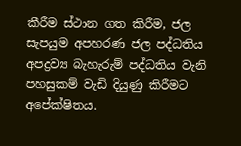කීරීම ස්ථාන ගත කිරීම, ජල සැපයුම අපහරණ ජල පද්ධතිය අපද්‍රව්‍ය බැහැරුම් පද්ධතිය වැනි පහසුකම් වැඩි දියුණු කිරීමට අපේක්ෂිතය.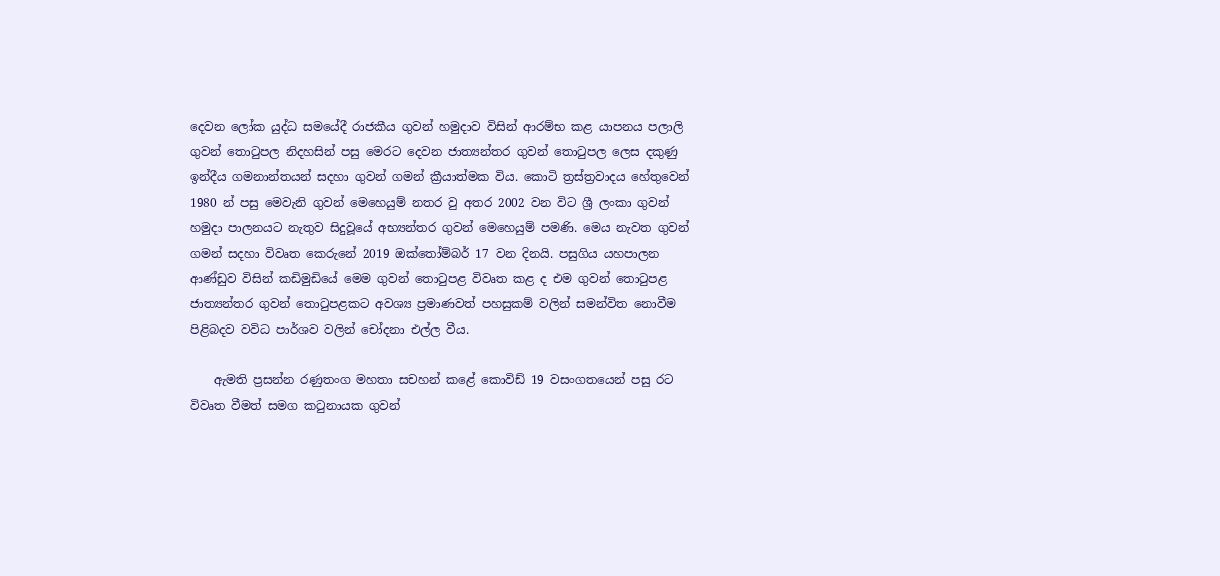දෙවන ලෝක යුද්ධ සමයේදී රාජකීය ගුවන් හමුදාව විසින් ආරම්භ කළ යාපනය පලාලි ගුවන් තොටුපල නිදහසින් පසු මෙරට දෙවන ජාත්‍යන්තර ගුවන් තොටුපල ලෙස දකුණු ඉන්දීය ගමනාන්තයන් සදහා ගුවන් ගමන් ක්‍රීයාත්මක විය. කොටි ත්‍රස්ත්‍රවාදය හේතුවෙන් 1980 න් පසු මෙවැනි ගුවන් මෙහෙයුම් නතර වු අතර 2002 වන විට ශ්‍රී ලංකා ගුවන් හමුදා පාලනයට නැතුව සිදුවූයේ අභ්‍යන්තර ගුවන් මෙහෙයුම් පමණි. මෙය නැවත ගුවන් ගමන් සදහා විවෘත කෙරුනේ 2019 ඔක්තෝම්බර් 17 වන දිනයි. පසුගිය යහපාලන ආණ්ඩුව විසින් කඩිමුඩියේ මෙම ගුවන් තොටුපළ විවෘත කළ ද එම ගුවන් තොටුපළ ජාත්‍යන්තර ගුවන් තොටුපළකට අවශ්‍ය ප්‍රමාණවත් පහසුකම් වලින් සමන්විත නොවීම පිළිබදව වවිධ පාර්ශව වලින් චෝදනා එල්ල වීය.

    ඇමති ප්‍රසන්න රණුතංග මහතා සචහන් කළේ කොවිඩ් 19 වසංගතයෙන් පසු රට විවෘත වීමත් සමග කටුනායක ගුවන්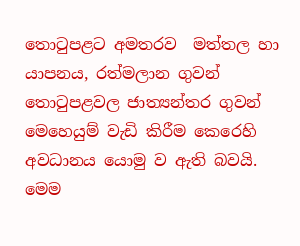තොටුපළට අමතරව  මත්තල හා යාපනය, රත්මලාන ගුවන් තොටුපළවල ජාත්‍යන්තර ගුවන් මෙහෙයුම් වැඩි කිරීම කෙරෙහි අවධානය යොමු ව ඇති බවයි. මෙම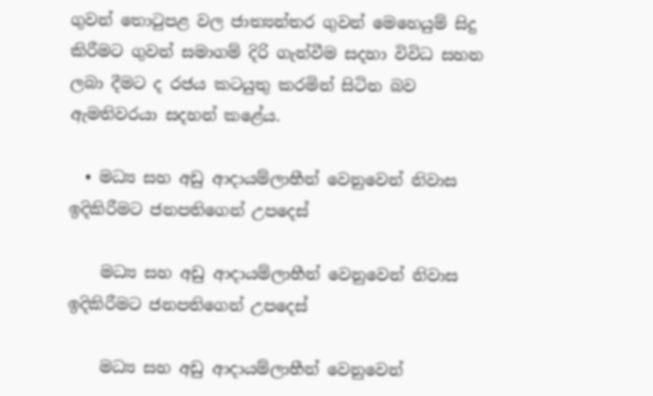ගුවන් තොටුපළ වල ජාත්‍යන්තර ගුවන් මෙහෙයුම් සිදු කිරීමට ගුවන් සමාගම් දිරි ගැන්වීම සදහා විවිධ සහන ලබා දීමට ද රජය කටයුතු කරමින් සිටින බව ඇමතිවරයා සදහන් කළේය.

  • මධ්‍ය සහ අඩු ආදායම්ලාභීන් වෙනුවෙන් නිවාස ඉදිකිරීමට ජනපතිගෙන් උපදෙස්

    මධ්‍ය සහ අඩු ආදායම්ලාභීන් වෙනුවෙන් නිවාස ඉදිකිරීමට ජනපතිගෙන් උපදෙස්

    මධ්‍ය සහ අඩු ආදායම්ලාභීන් වෙනුවෙන්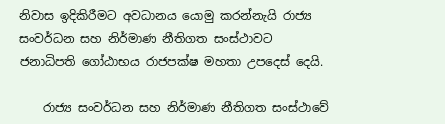නිවාස ඉදිකිරීමට අවධානය යොමු කරන්නැයි රාජ්‍ය සංවර්ධන සහ නිර්මාණ නීතිගත සංස්ථාවට ජනාධිපති ගෝඨාභය රාජපක්ෂ මහතා උපදෙස් දෙයි.

    රාජ්‍ය සංවර්ධන සහ නිර්මාණ නීතිගත සංස්ථාවේ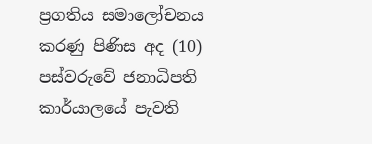ප්‍රගතිය සමාලෝචනය කරණු පිණිස අද (10) පස්වරුවේ ජනාධිපති කාර්යාලයේ පැවති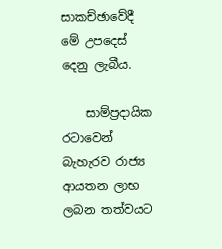සාකච්ඡාවේදී මේ උපදෙස් දෙනු ලැබීය.

    සාම්ප්‍රදායික රටාවෙන් බැහැරව රාජ්‍ය ආයතන ලාභ ලබන තත්වයට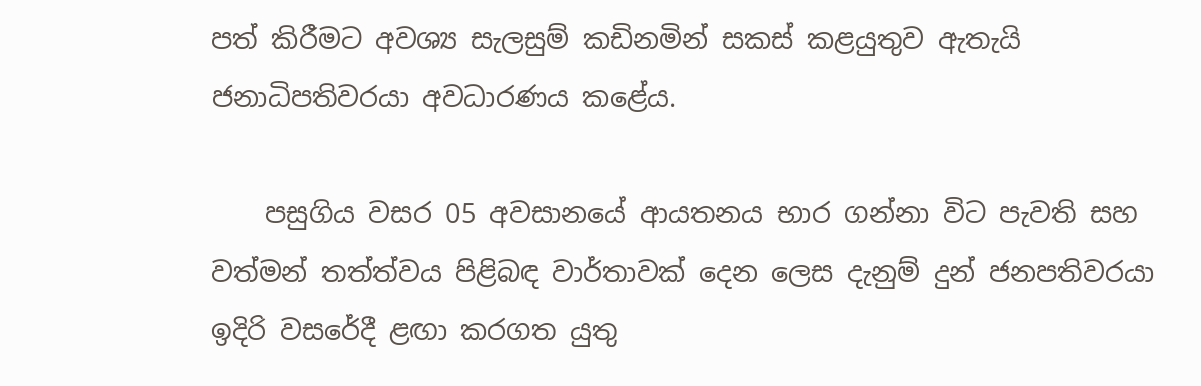පත් කිරීමට අවශ්‍ය සැලසුම් කඩිනමින් සකස් කළයුතුව ඇතැයි ජනාධිපතිවරයා අවධාරණය කළේය.

    පසුගිය වසර 05 අවසානයේ ආයතනය භාර ගන්නා විට පැවති සහ වත්මන් තත්ත්වය පිළිබඳ වාර්තාවක් දෙන ලෙස දැනුම් දුන් ජනපතිවරයා ඉදිරි වසරේදී ළඟා කරගත යුතු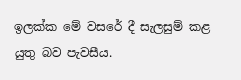ඉලක්ක මේ වසරේ දී සැලසුම් කළ යුතු බව පැවසීය.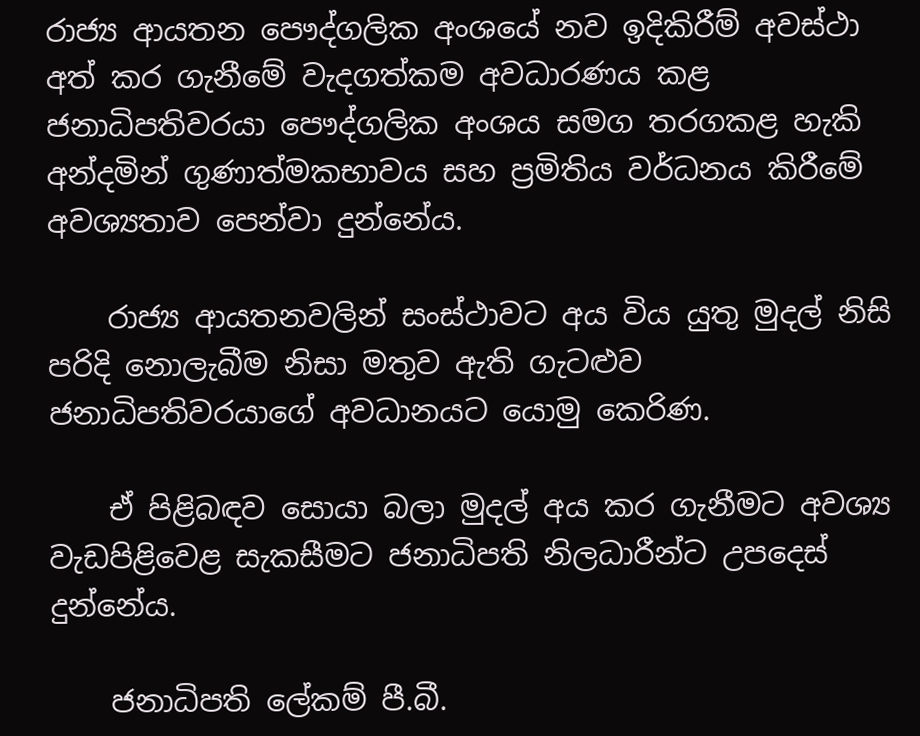රාජ්‍ය ආයතන පෞද්ගලික අංශයේ නව ඉදිකිරීම් අවස්ථා අත් කර ගැනීමේ වැදගත්කම අවධාරණය කළ ජනාධිපතිවරයා පෞද්ගලික අංශය සමග තරගකළ හැකි අන්දමින් ගුණාත්මකභාවය සහ ප්‍රමිතිය වර්ධනය කිරීමේ අවශ්‍යතාව පෙන්වා දුන්නේය.

    රාජ්‍ය ආයතනවලින් සංස්ථාවට අය විය යුතු මුදල් නිසි පරිදි නොලැබීම නිසා මතුව ඇති ගැටළුව ජනාධිපතිවරයාගේ අවධානයට යොමු කෙරිණ.

    ඒ පිළිබඳව සොයා බලා මුදල් අය කර ගැනීමට අවශ්‍ය වැඩපිළිවෙළ සැකසීමට ජනාධිපති නිලධාරීන්ට උපදෙස් දුන්නේය.

    ජනාධිපති ලේකම් පී.බී.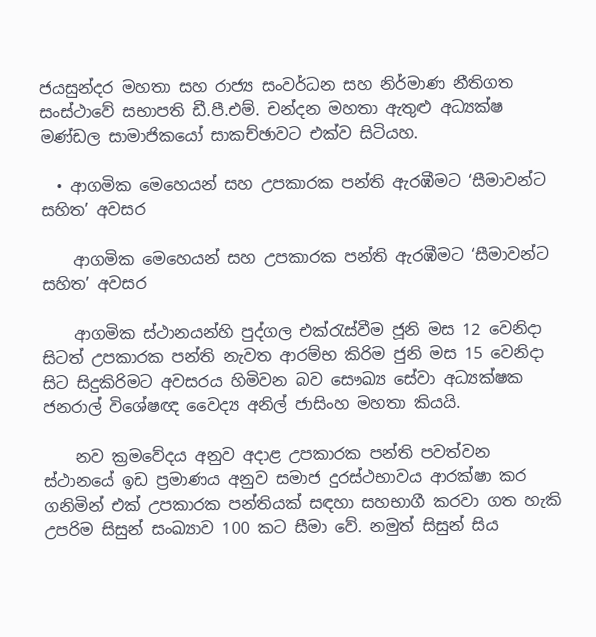ජයසුන්දර මහතා සහ රාජ්‍ය සංවර්ධන සහ නිර්මාණ නීතිගත සංස්ථාවේ සභාපති ඩී.පී.එම්. චන්දන මහතා ඇතුළු අධ්‍යක්ෂ මණ්ඩල සාමාජිකයෝ සාකච්ඡාවට එක්ව සිටියහ.

  • ආගමික මෙහෙයන් සහ උපකාරක පන්ති ඇරඹීමට ‘සීමාවන්ට සහිත’ අවසර

    ආගමික මෙහෙයන් සහ උපකාරක පන්ති ඇරඹීමට ‘සීමාවන්ට සහිත’ අවසර

    ආගමික ස්ථානයන්හි පුද්ගල එක්රැස්වීම ජූනි මස 12 වෙනිදා සිටත් උපකාරක පන්ති නැවත ආරම්භ කිරිම ජුනි මස 15 වෙනිදා සිට සිදුකිරිමට අවසරය හිමිවන බව සෞඛ්‍ය සේවා අධ්‍යක්ෂක ජනරාල් විශේෂඥ වෛද්‍ය අනිල් ජාසිංහ මහතා කියයි.

    නව ක්‍රමවේදය අනුව අදාළ උපකාරක පන්ති පවත්වන ස්ථානයේ ඉඩ ප්‍රමාණය අනුව සමාජ දුරස්ථභාවය ආරක්ෂා කර ගනිමින් එක් උපකාරක පන්තියක් සඳහා සහභාගී කරවා ගත හැකි උපරිම සිසුන් සංඛ්‍යාව 100 කට සීමා වේ. නමුත් සිසුන් සිය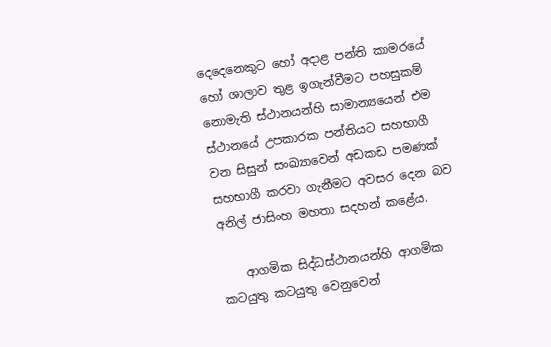දෙදෙනෙකුට හෝ අදාළ පන්ති කාමරයේ හෝ ශාලාව තුළ ඉගැන්වීමට පහසුකම් නොමැති ස්ථානයන්හි සාමාන්‍යයෙන් එම ස්ථානයේ උපකාරක පන්තියට සහභාගී වන සිසුන් සංඛ්‍යාවෙන් අඩකඩ පමණක් සහභාගී කරවා ගැනීමට අවසර දෙන බව අනිල් ජාසිංහ මහතා සදහන් කළේය.

    ආගමික සිද්ධස්ථානයන්හි ආගමික කටයුතු කටයුතු වෙනුවෙන්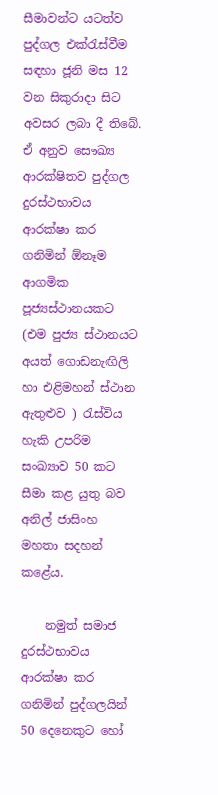සීමාවන්ට යටත්ව පුද්ගල එක්රැස්වීම සඳහා ජූනි මස 12 වන සිකුරාදා සිට අවසර ලබා දී තිබේ. ඒ අනුව සෞඛ්‍ය ආරක්ෂිතව පුද්ගල දුරස්ථභාවය ආරක්ෂා කර ගනිමින් ඕනෑම ආගමික පූජ්‍යස්ථානයකට (එම පුජ්‍ය ස්ථානයට අයත් ගොඩනැඟිලි හා එළිමහන් ස්ථාන ඇතුළුව ) රැස්විය හැකි උපරිම සංඛ්‍යාව 50 කට සීමා කළ යුතු බව අනිල් ජාසිංහ මහතා සදහන් කළේය.

    නමුත් සමාජ දුරස්ථභාවය ආරක්ෂා කර ගනිමින් පුද්ගලයින් 50 දෙනෙකුට හෝ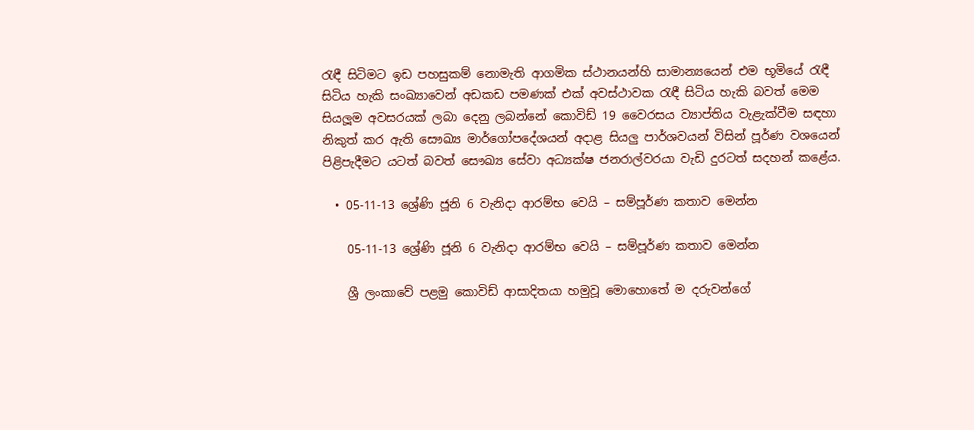රැඳී සිටිමට ඉඩ පහසුකම් නොමැති ආගමික ස්ථානයන්හි සාමාන්‍යයෙන් එම භූමියේ රැඳී සිටිය හැකි සංඛ්‍යාවෙන් අඩකඩ පමණක් එක් අවස්ථාවක රැඳී සිටිය හැකි බවත් මෙම සියලූම අවසරයක් ලබා දෙනු ලබන්නේ කොවිඩ් 19 වෛරසය ව්‍යාප්තිය වැළැක්වීම සඳහා නිකුත් කර ඇති සෞඛ්‍ය මාර්ගෝපදේශයන් අදාළ සියලු පාර්ශවයන් විසින් පූර්ණ වශයෙන් පිළිපැදීමට යටත් බවත් සෞඛ්‍ය සේවා අධ්‍යක්ෂ ජනරාල්වරයා වැඩි දුරටත් සදහන් කළේය.

  • 05-11-13 ශ්‍රේණි ජූනි 6 වැනිදා ආරම්භ වෙයි – සම්පූර්ණ කතාව මෙන්න

    05-11-13 ශ්‍රේණි ජූනි 6 වැනිදා ආරම්භ වෙයි – සම්පූර්ණ කතාව මෙන්න

    ශ්‍රී ලංකාවේ පළමු කොවිඩ් ආසාදිතයා හමුවූ මොහොතේ ම දරුවන්ගේ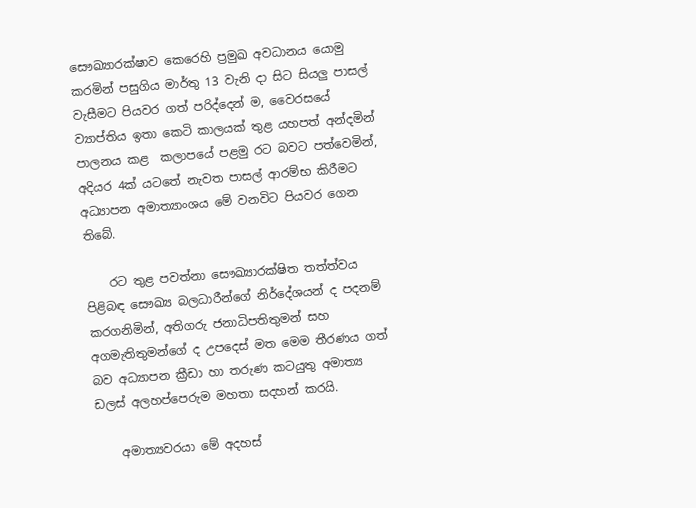සෞඛ්‍යාරක්ෂාව කෙරෙහි ප්‍රමුඛ අවධානය යොමු කරමින් පසුගිය මාර්තු 13 වැනි දා සිට සියලු පාසල් වැසීමට පියවර ගත් පරිද්දෙන් ම, වෛරසයේ ව්‍යාප්තිය ඉතා කෙටි කාලයක් තුළ යහපත් අන්දමින් පාලනය කළ  කලාපයේ පළමු රට බවට පත්වෙමින්,  අදියර 4ක් යටතේ නැවත පාසල් ආරම්භ කිරීමට අධ්‍යාපන අමාත්‍යාංශය මේ වනවිට පියවර ගෙන  තිබේ.

    රට තුළ පවත්නා සෞඛ්‍යාරක්ෂිත තත්ත්වය පිළිබඳ සෞඛ්‍ය බලධාරීන්ගේ නිර්දේශයන් ද පදනම් කරගනිමින්, අතිගරු ජනාධිපතිතුමන් සහ අගමැතිතුමන්ගේ ද උපදෙස් මත මෙම තීරණය ගත් බව අධ්‍යාපන ක්‍රීඩා හා තරුණ කටයුතු අමාත්‍ය ඩලස් අලහප්පෙරුම මහතා සදහන් කරයි.

    අමාත්‍යවරයා මේ අදහස්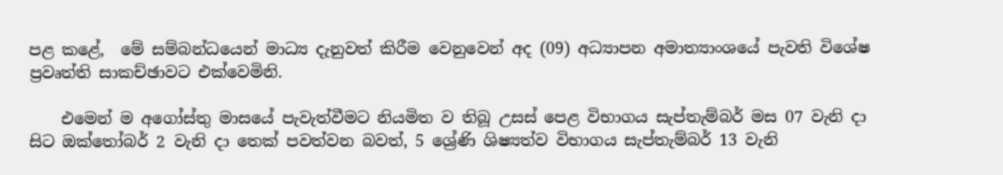පළ කළේ,  මේ සම්බන්ධයෙන් මාධ්‍ය දැනුවත් කිරීම වෙනුවෙන් අද (09) අධ්‍යාපන අමාත්‍යාංශයේ පැවති විශේෂ ප්‍රවෘත්ති සාකච්ඡාවට එක්වෙමිනි.

    එමෙන් ම අගෝස්තු මාසයේ පැවැත්වීමට නියමිත ව තිබූ උසස් පෙළ විභාගය සැප්තැම්බර් මස 07 වැනි දා සිට ඔක්තෝබර් 2 වැනි දා තෙක් පවත්වන බවත්, 5 ශ්‍රේණි ශිෂ්‍යත්ව විභාගය සැප්තැම්බර් 13 වැනි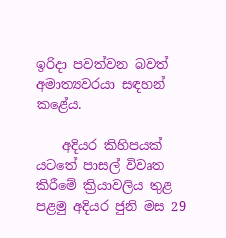ඉරිදා පවත්වන බවත් අමාත්‍යවරයා සඳහන් කළේය.

    අදියර කිහිපයක් යටතේ පාසල් විවෘත කිරීමේ ක්‍රියාවලිය තුළ පළමු අදියර ජුනි මස 29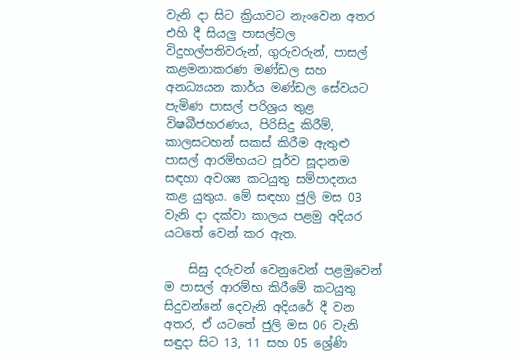වැනි දා සිට ක්‍රියාවට නැංවෙන අතර එහි දී සියලු පාසල්වල විදුහල්පතිවරුන්, ගුරුවරුන්, පාසල් කළමනාකරණ මණ්ඩල සහ  අනධ්‍යයන කාර්ය මණ්ඩල සේවයට පැමිණ පාසල් පරිශ්‍රය තුළ විෂබීජහරණය, පිරිසිදු කිරීම්, කාලසටහන් සකස් කිරීම ඇතුළු පාසල් ආරම්භයට පූර්ව සූදානම සඳහා අවශ්‍ය කටයුතු සම්පාදනය කළ යුතුය. මේ සඳහා ජුලි මස 03 වැනි දා දක්වා කාලය පළමු අදියර යටතේ වෙන් කර ඇත.

    සිසු දරුවන් වෙනුවෙන් පළමුවෙන් ම පාසල් ආරම්භ කිරීමේ කටයුතු සිදුවන්නේ දෙවැනි අදියරේ දී වන අතර, ඒ යටතේ ජුලි මස 06 වැනි  සඳුදා සිට 13, 11 සහ 05 ශ්‍රේණි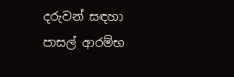දරුවන් සඳහා පාසල් ආරම්භ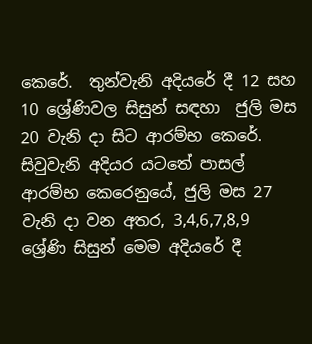කෙරේ.  තුන්වැනි අදියරේ දී 12 සහ 10 ශ්‍රේණිවල සිසුන් සඳහා  ජුලි මස 20 වැනි දා සිට ආරම්භ කෙරේ. සිවුවැනි අදියර යටතේ පාසල් ආරම්භ කෙරෙනුයේ, ජුලි මස 27 වැනි දා වන අතර, 3,4,6,7,8,9 ශ්‍රේණි සිසුන් මෙම අදියරේ දී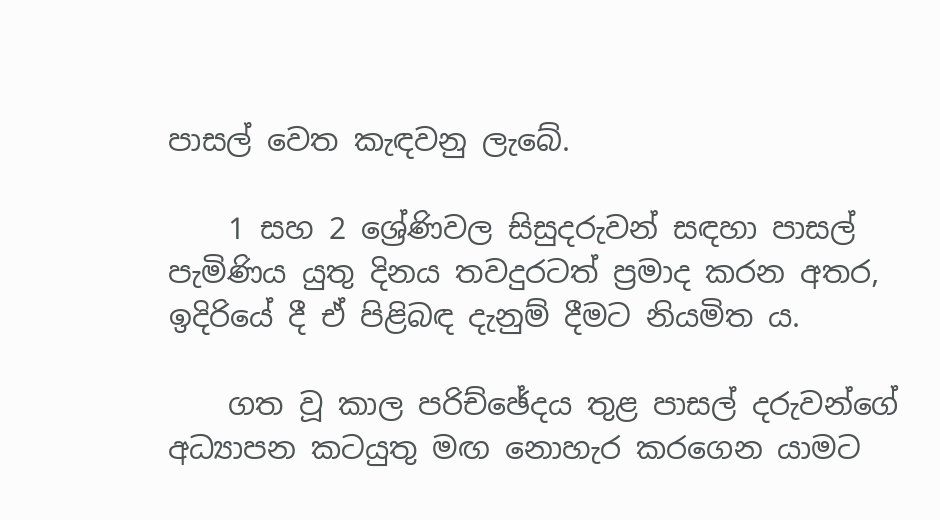පාසල් වෙත කැඳවනු ලැබේ.

    1 සහ 2 ශ්‍රේණිවල සිසුදරුවන් සඳහා පාසල් පැමිණිය යුතු දිනය තවදුරටත් ප්‍රමාද කරන අතර, ඉදිරියේ දී ඒ පිළිබඳ දැනුම් දීමට නියමිත ය.

    ගත වූ කාල පරිච්ඡේදය තුළ පාසල් දරුවන්ගේ අධ්‍යාපන කටයුතු මඟ නොහැර කරගෙන යාමට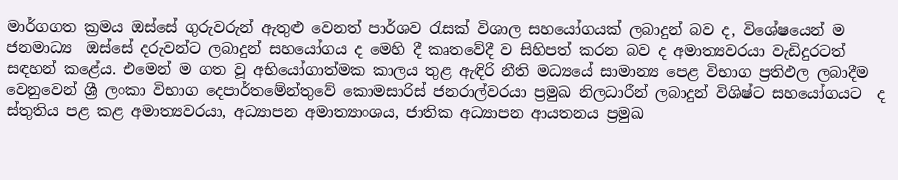මාර්ගගත ක්‍රමය ඔස්සේ ගුරුවරුන් ඇතුළු වෙනත් පාර්ශව රැසක් විශාල සහයෝගයක් ලබාදුන් බව ද, විශේෂයෙන් ම ජනමාධ්‍ය  ඔස්සේ දරුවන්ට ලබාදුන් සහයෝගය ද මෙහි දී කෘතවේදී ව සිහිපත් කරන බව ද අමාත්‍යවරයා වැඩිදුරටත් සඳහන් කළේය. එමෙන් ම ගත වූ අභියෝගාත්මක කාලය තුළ ඇඳිරි නීති මධ්‍යයේ සාමාන්‍ය පෙළ විභාග ප්‍රතිඵල ලබාදීම වෙනුවෙන් ශ්‍රී ලංකා විභාග දෙපාර්තමේන්තුවේ කොමසාරිස් ජනරාල්වරයා ප්‍රමුඛ නිලධාරීන් ලබාදුන් විශිෂ්ට සහයෝගයට  ද ස්තුතිය පළ කළ අමාත්‍යවරයා, අධ්‍යාපන අමාත්‍යාංශය, ජාතික අධ්‍යාපන ආයතනය ප්‍රමුඛ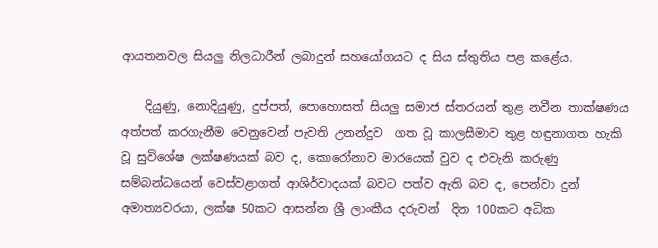ආයතනවල සියලු නිලධාරීන් ලබාදුන් සහයෝගයට ද සිය ස්තුතිය පළ කළේය.

    දියුණු, නොදියුණු, දුප්පත්, පොහොසත් සියලු සමාජ ස්තරයන් තුළ නවීන තාක්ෂණය අත්පත් කරගැනීම වෙනුවෙන් පැවති උනන්දුව  ගත වූ කාලසීමාව තුළ හඳුනාගත හැකි වූ සුවිශේෂ ලක්ෂණයක් බව ද, කොරෝනාව මාරයෙක් වුව ද එවැනි කරුණු සම්බන්ධයෙන් වෙස්වළාගත් ආශිර්වාදයක් බවට පත්ව ඇති බව ද, පෙන්වා දුන් අමාත්‍යවරයා, ලක්ෂ 50කට ආසන්න ශ්‍රී ලාංකීය දරුවන්  දින 100කට අධික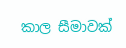කාල සීමාවක්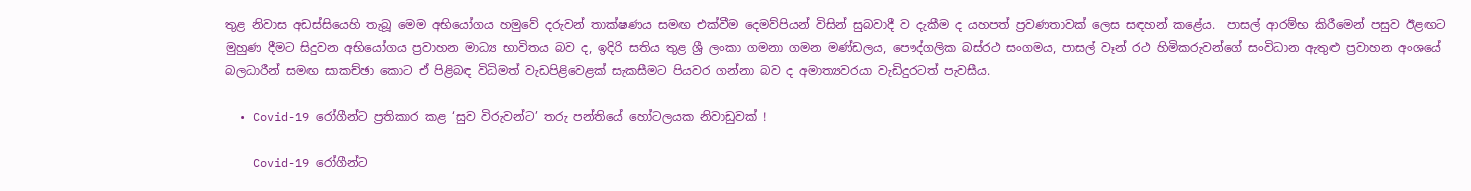තුළ නිවාස අඩස්සියෙහි තැබූ මෙම අභියෝගය හමුවේ දරුවන් තාක්ෂණය සමඟ එක්වීම දෙමව්පියන් විසින් සුබවාදී ව දැකීම ද යහපත් ප්‍රවණතාවක් ලෙස සඳහන් කළේය.  පාසල් ආරම්භ කිරීමෙන් පසුව ඊළඟට මුහුණ දීමට සිදුවන අභියෝගය ප්‍රවාහන මාධ්‍ය භාවිතය බව ද, ඉදිරි සතිය තුළ ශ්‍රී ලංකා ගමනා ගමන මණ්ඩලය, පෞද්ගලික බස්රථ සංගමය, පාසල් වෑන් රථ හිමිකරුවන්ගේ සංවිධාන ඇතුළු ප්‍රවාහන අංශයේ බලධාරීන් සමඟ සාකච්ඡා කොට ඒ පිළිබඳ විධිමත් වැඩපිළිවෙළක් සැකසීමට පියවර ගන්නා බව ද අමාත්‍යවරයා වැඩිදුරටත් පැවසීය.

  • Covid-19 රෝගීන්ට ප්‍රතිකාර කළ ‘සුව විරුවන්ට’ තරු පන්තියේ හෝටලයක නිවාඩුවක් !

    Covid-19 රෝගීන්ට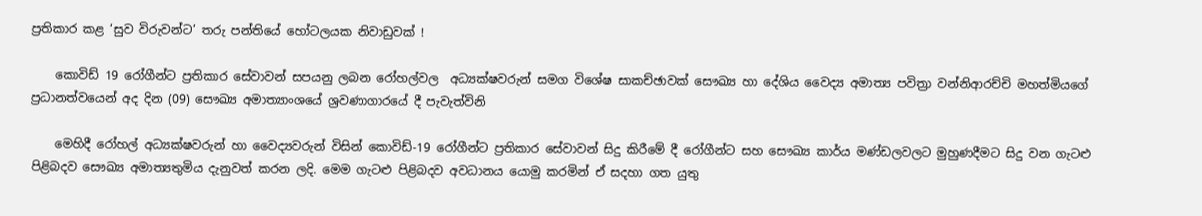ප්‍රතිකාර කළ ‘සුව විරුවන්ට’ තරු පන්තියේ හෝටලයක නිවාඩුවක් !

    කොවිඩ් 19 රෝගීන්ට ප්‍රතිකාර සේවාවන් සපයනු ලබන රෝහල්වල  අධ්‍යක්ෂවරුන් සමග විශේෂ සාකච්ඡාවක් සෞඛ්‍ය හා දේශිය වෛද්‍ය අමාත්‍ය පවිත්‍රා වන්නිආරච්චි මහත්මියගේ ප්‍රධානත්වයෙන් අද දින (09) සෞඛ්‍ය අමාත්‍යාංශයේ ශ්‍රවණාගාරයේ දී පැවැත්විනි

    මෙහිදී රෝහල් අධ්‍යක්ෂවරුන් හා වෛද්‍යවරුන් විසින් කොවිඩ්-19 රෝගීන්ට ප්‍රතිකාර සේවාවන් සිදු කිරීමේ දී රෝගීන්ට සහ සෞඛ්‍ය කාර්ය මණ්ඩලවලට මුහුණදීමට සිදු වන ගැටළු පිළිබදව සෞඛ්‍ය අමාත්‍යතුමිය දැනුවත් කරන ලදි. මෙම ගැටළු පිළිබදව අවධානය යොමු කරමින් ඒ සදහා ගත යුතු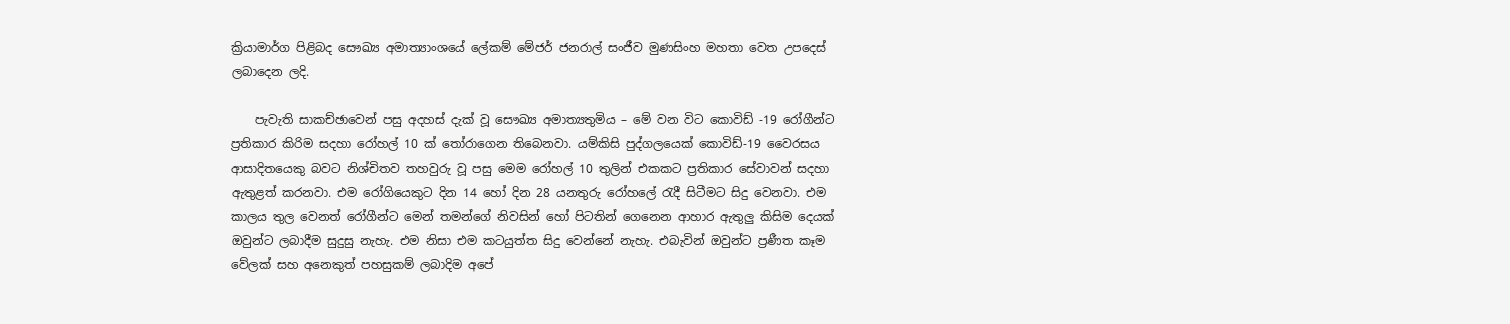ක්‍රියාමාර්ග පිළිබද සෞඛ්‍ය අමාත්‍යාංශයේ ලේකම් මේජර් ජනරාල් සංජීව මුණසිංහ මහතා වෙත උපදෙස් ලබාදෙන ලදි.

    පැවැති සාකච්ඡාවෙන් පසු අදහස් දැක් වූ සෞඛ්‍ය අමාත්‍යතුමිය – මේ වන විට කොවිඩ් -19 රෝගීන්ට ප්‍රතිකාර කිරිම සදහා රෝහල් 10 ක් තෝරාගෙන තිබෙනවා. යම්කිසි පුද්ගලයෙක් කොවිඩ්-19 වෛරසය ආසාදිතයෙකු බවට නිශ්චිතව තහවුරු වූ පසු මෙම රෝහල් 10 තුලින් එකකට ප්‍රතිකාර සේවාවන් සදහා ඇතුළත් කරනවා. එම රෝගියෙකුට දින 14 හෝ දින 28 යනතුරු රෝහලේ රැදී සිටීමට සිදු වෙනවා. එම කාලය තුල වෙනත් රෝගීන්ට මෙන් තමන්ගේ නිවසින් හෝ පිටතින් ගෙනෙන ආහාර ඇතුලු කිසිම දෙයක් ඔවුන්ට ලබාදීම සුදුසු නැහැ. එම නිසා එම කටයුත්ත සිදු වෙන්නේ නැහැ. එබැවින් ඔවුන්ට ප්‍රණීත කෑම වේලක් සහ අනෙකුත් පහසුකම් ලබාදිම අපේ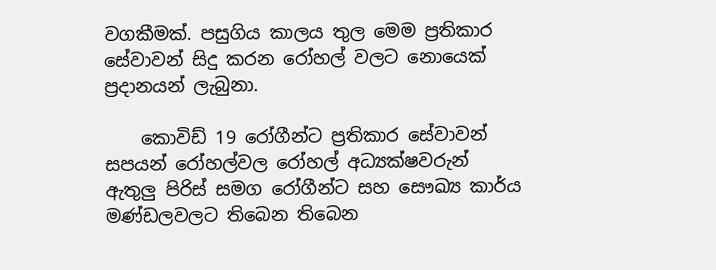වගකීමක්. පසුගිය කාලය තුල මෙම ප්‍රතිකාර සේවාවන් සිදු කරන රෝහල් වලට නොයෙක් ප්‍රදානයන් ලැබුනා.

    කොවිඩ් 19 රෝගීන්ට ප්‍රතිකාර සේවාවන් සපයන් රෝහල්වල රෝහල් අධ්‍යක්ෂවරුන් ඇතුලු පිරිස් සමග රෝගීන්ට සහ සෞඛ්‍ය කාර්ය මණ්ඩලවලට තිබෙන තිබෙන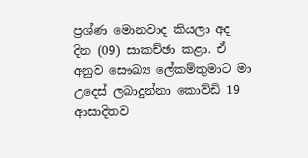ප්‍රශ්ණ මොනවාද කියලා අද දින (09) සාකච්ඡා කළා. ඒ අනුව සෞඛ්‍ය ලේකම්තුමාට මා උදෙස් ලබාදුන්නා කොව්ඩි 19 ආසාදිතව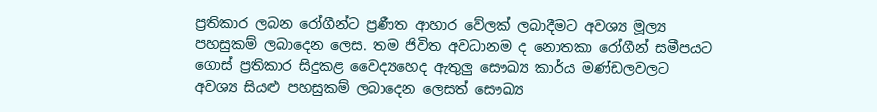ප්‍රතිකාර ලබන රෝගීන්ට ප්‍රණීත ආහාර වේලක් ලබාදීමට අවශ්‍ය මූල්‍ය පහසුකම් ලබාදෙන ලෙස. තම ජිවිත අවධානම ද නොතකා රෝගීන් සමීපයට ගොස් ප්‍රතිකාර සිදුකළ වෛද්‍යහෙද ඇතුලු සෞඛ්‍ය කාර්ය මණ්ඩලවලට අවශ්‍ය සියළු පහසුකම් ලබාදෙන ලෙසත් සෞඛ්‍ය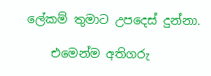ලේකම් තුමාට උපදෙස් දුන්නා.

    එමෙන්ම අතිගරු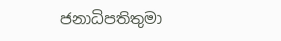ජනාධිපතිතුමා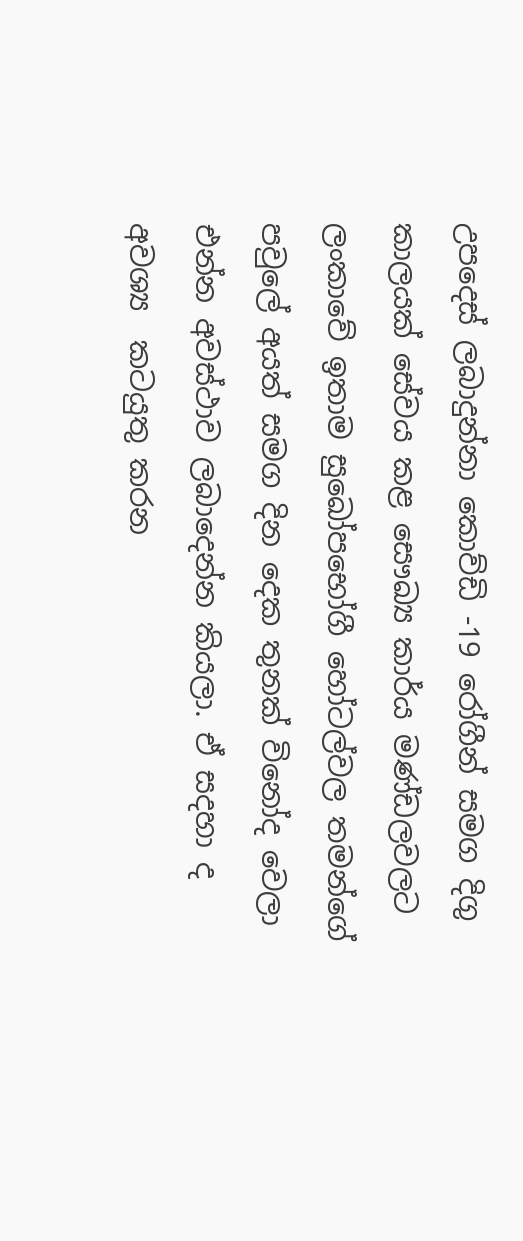උපදෙස් ලබාදුන්නා කොව්ඩි -19 රෝගීන් සමග දිගු කාලයක් සේවය කළ සෞඛ්‍ය කාර්ය මණ්ඩලවලට ලංකාවේ ඉතාම සුඛෝපභෝගී හෝටල්වල තමන්ගේ පවුලේ අයත් සමග දින දෙක තුනක් විනෝද වෙලා එන්න අවස්ථාව ලබාදෙන්න කියලා. ඒ සදහා ද අවශ්‍ය  කටයුතු කරන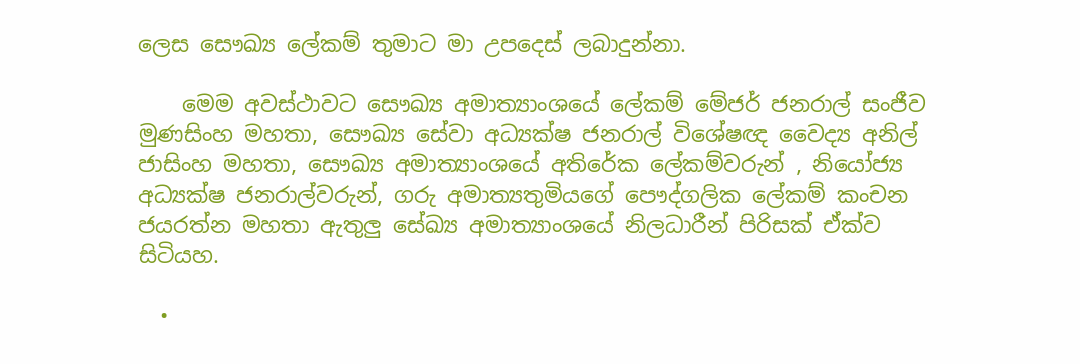ලෙස සෞඛ්‍ය ලේකම් තුමාට මා උපදෙස් ලබාදුන්නා.

    මෙම අවස්ථාවට සෞඛ්‍ය අමාත්‍යාංශයේ ලේකම් මේජර් ජනරාල් සංජීව මුණසිංහ මහතා, සෞඛ්‍ය සේවා අධ්‍යක්ෂ ජනරාල් විශේෂඥ වෛද්‍ය අනිල් ජාසිංහ මහතා, සෞඛ්‍ය අමාත්‍යාංශයේ අතිරේක ලේකම්වරුන් , නියෝජ්‍ය අධ්‍යක්ෂ ජනරාල්වරුන්, ගරු අමාත්‍යතුමියගේ පෞද්ගලික ලේකම් කංචන ජයරත්න මහතා ඇතුලු සේඛ්‍ය අමාත්‍යාංශයේ නිලධාරීන් පිරිසක් ඒක්ව සිටියහ.

  •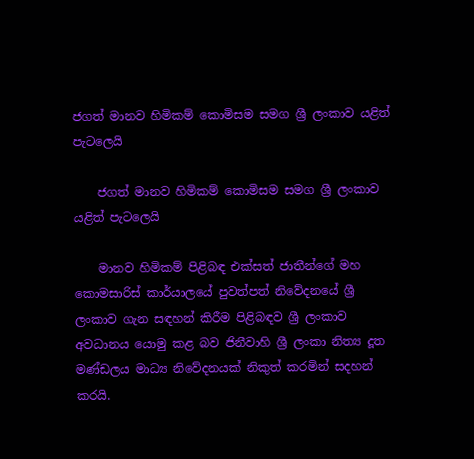ජගත් මානව හිමිකම් කොමිසම සමග ශ්‍රී ලංකාව යළිත් පැටලෙයි

    ජගත් මානව හිමිකම් කොමිසම සමග ශ්‍රී ලංකාව යළිත් පැටලෙයි

    මානව හිමිකම් පිළිබඳ එක්සත් ජාතීන්ගේ මහ කොමසාරිස් කාර්යාලයේ පුවත්පත් නිවේදනයේ ශ්‍රී ලංකාව ගැන සඳහන් කිරීම පිළිබඳව ශ්‍රී ලංකාව අවධානය යොමු කළ බව ජිනීවාහි ශ්‍රී ලංකා නිත්‍ය දූත මණ්ඩලය මාධ්‍ය නිවේදනයක් නිකුත් කරමින් සදහන් කරයි.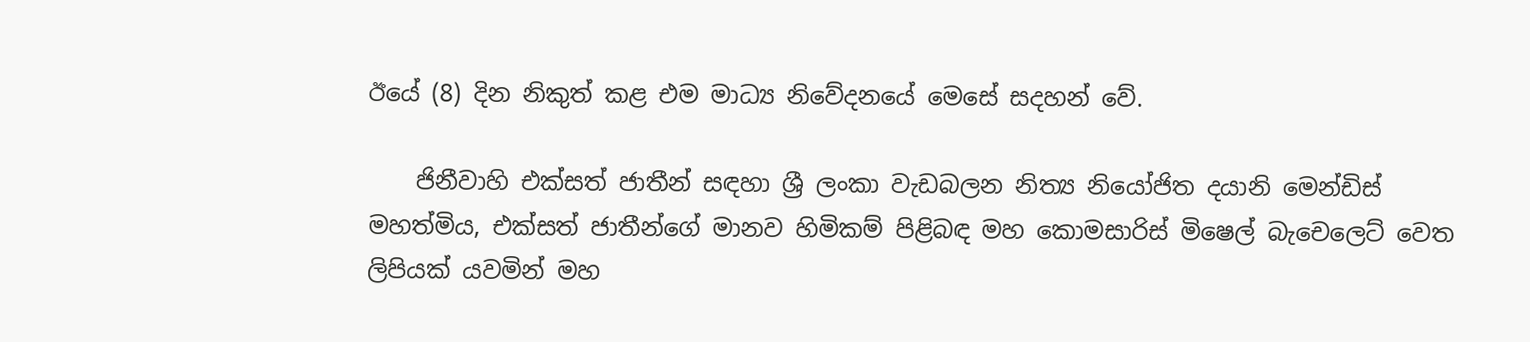ඊයේ (8) දින නිකුත් කළ එම මාධ්‍ය නිවේදනයේ මෙසේ සදහන් වේ.

    ජිනීවාහි එක්සත් ජාතීන් සඳහා ශ්‍රී ලංකා වැඩබලන නිත්‍ය නියෝජිත දයානි මෙන්ඩිස් මහත්මිය, එක්සත් ජාතීන්ගේ මානව හිමිකම් පිළිබඳ මහ කොමසාරිස් මිෂෙල් බැචෙලෙට් වෙත ලිපියක් යවමින් මහ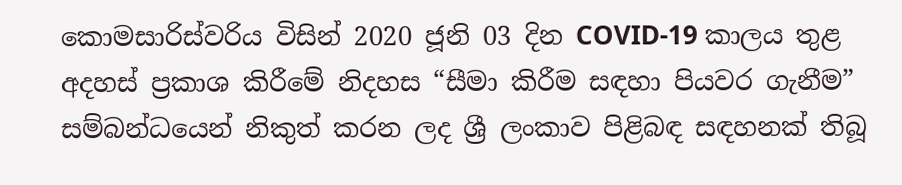කොමසාරිස්වරිය විසින් 2020 ජූනි 03 දින COVID-19 කාලය තුළ අදහස් ප්‍රකාශ කිරීමේ නිදහස “සීමා කිරීම සඳහා පියවර ගැනීම” සම්බන්ධයෙන් නිකුත් කරන ලද ශ්‍රී ලංකාව පිළිබඳ සඳහනක් තිබූ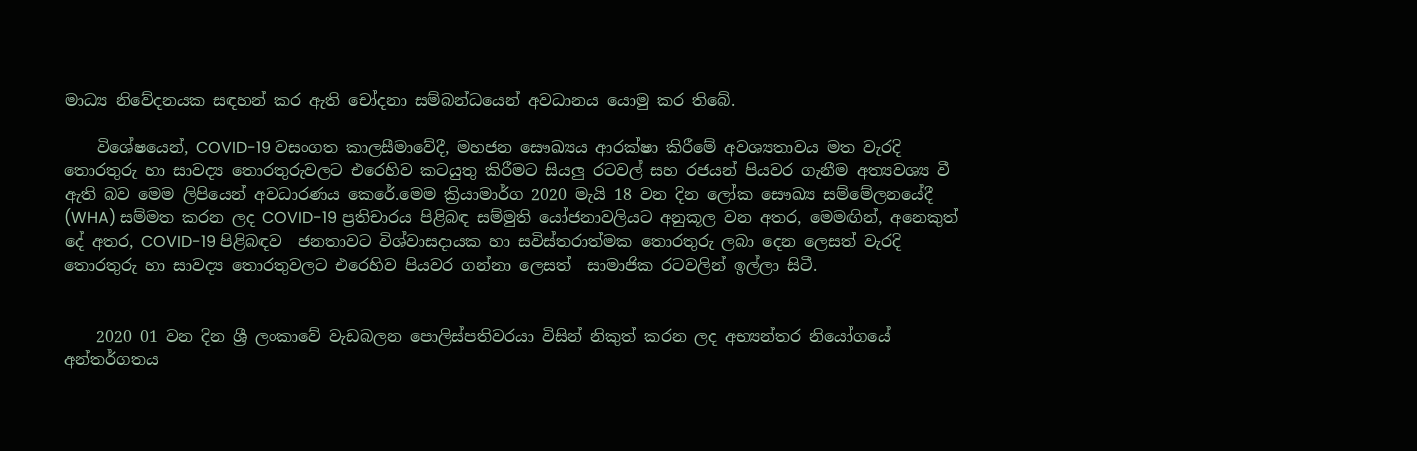මාධ්‍ය නිවේදනයක සඳහන් කර ඇති චෝදනා සම්බන්ධයෙන් අවධානය යොමු කර තිබේ.

    විශේෂයෙන්, COVID-19 වසංගත කාලසීමාවේදී, මහජන සෞඛ්‍යය ආරක්ෂා කිරීමේ අවශ්‍යතාවය මත වැරදි තොරතුරු හා සාවද්‍ය තොරතුරුවලට එරෙහිව කටයුතු කිරීමට සියලු රටවල් සහ රජයන් පියවර ගැනීම අත්‍යවශ්‍ය වී ඇති බව මෙම ලිපියෙන් අවධාරණය කෙරේ.මෙම ක්‍රියාමාර්ග 2020 මැයි 18 වන දින ලෝක සෞඛ්‍ය සම්මේලනයේදී (WHA) සම්මත කරන ලද COVID-19 ප්‍රතිචාරය පිළිබඳ සම්මුති යෝජනාවලියට අනුකූල වන අතර, මෙමඟින්, අනෙකුත් දේ අතර, COVID-19 පිළිබඳව  ජනතාවට විශ්වාසදායක හා සවිස්තරාත්මක තොරතුරු ලබා දෙන ලෙසත් වැරදි තොරතුරු හා සාවද්‍ය තොරතුවලට එරෙහිව පියවර ගන්නා ලෙසත්  සාමාජික රටවලින් ඉල්ලා සිටී.


    2020 01 වන දින ශ්‍රී ලංකාවේ වැඩබලන පොලිස්පතිවරයා විසින් නිකුත් කරන ලද අභ්‍යන්තර නියෝගයේ අන්තර්ගතය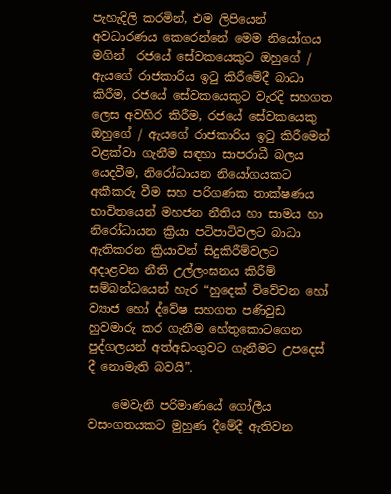පැහැදිලි කරමින්, එම ලිපියෙන් අවධාරණය කෙරෙන්නේ මෙම නියෝගය මගින්  රජයේ සේවකයෙකුට ඔහුගේ / ඇයගේ රාජකාරිය ඉටු කිරීමේදී බාධා කිරීම, රජයේ සේවකයෙකුට වැරදි සහගත ලෙස අවහිර කිරීම, රජයේ සේවකයෙකු ඔහුගේ / ඇයගේ රාජකාරිය ඉටු කිරීමෙන් වළක්වා ගැනීම සඳහා සාපරාධී බලය යෙදවීම, නිරෝධායන නියෝගයකට අකීකරු වීම සහ පරිගණක තාක්ෂණය භාවිත‍යෙන් මහජන නීතිය හා සාමය හා නිරෝධායන ක්‍රියා පටිපාටිවලට බාධා ඇතිකරන ක්‍රියාවන් සිදුකිරීම්වලට අදාළවන නීති උල්ලංඝනය කිරීම් සම්බන්ධයෙන් හැර “හුදෙක් විවේචන හෝ ව්‍යාජ හෝ ද්වේෂ සහගත පණිවුඩ හුවමාරු කර ගැනීම හේතුකොටගෙන පුද්ගලයන් අත්අඩංගුවට ගැනීමට උපදෙස් දී නොමැති බවයි”.

    මෙවැනි පරිමාණයේ ගෝලීය වසංගතයකට මුහුණ දීමේදී ඇතිවන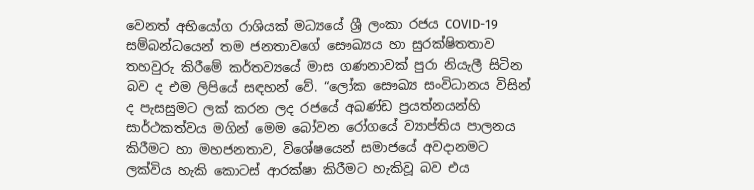වෙනත් අභියෝග රාශියක් මධ්‍යයේ ශ්‍රී ලංකා රජය COVID-19 සම්බන්ධයෙන් තම ජනතාවගේ සෞඛ්‍යය හා සුරක්ෂිතතාව තහවුරු කිරීමේ කර්තව්‍යයේ මාස ගණනාවක් පුරා නියැලී සිටින බව ද එම ලිපියේ සඳහන් වේ. “ලෝක සෞඛ්‍ය සංවිධානය විසින් ද පැසසුමට ලක් කරන ලද රජයේ අඛණ්ඩ ප්‍රයත්නයන්හි සාර්ථකත්වය මගින් මෙම බෝවන රෝගයේ ව්‍යාප්තිය පාලනය කිරීමට හා මහජනතාව, විශේෂයෙන් සමාජයේ අවදානමට ලක්විය හැකි කොටස් ආරක්ෂා කිරීමට හැකිවූ බව එය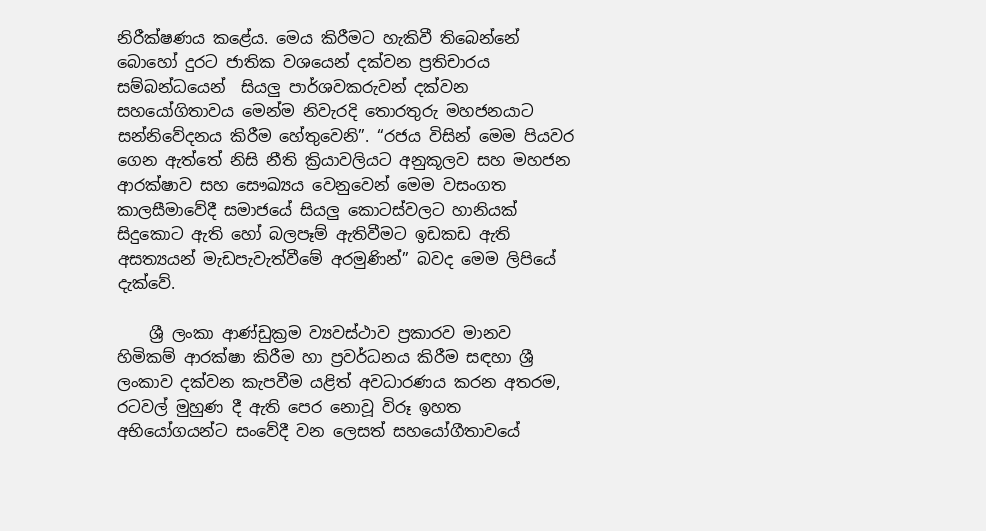නිරීක්ෂණය කළේය. මෙය කිරීමට හැකිවී තිබෙන්නේ බොහෝ දුරට ජාතික වශයෙන් දක්වන ප්‍රතිචාරය සම්බන්ධයෙන්  සියලු පාර්ශවකරුවන් දක්වන  සහයෝගිතාවය මෙන්ම නිවැරදි තොරතුරු මහජනයාට සන්නිවේදනය කිරීම හේතුවෙනි”. “රජය විසින් මෙම පියවර ගෙන ඇත්තේ නිසි නීති ක්‍රියාවලියට අනුකූලව සහ මහජන ආරක්ෂාව සහ සෞඛ්‍යය වෙනුවෙන් මෙම වසංගත කාලසීමාවේදී සමාජයේ සියලු කොටස්වලට හානියක් සිදුකොට ඇති හෝ බලපෑම් ඇතිවීමට ඉඩකඩ ඇති අසත්‍යයන් මැඩපැවැත්වීමේ අරමුණින්” බවද මෙම ලිපියේ දැක්වේ.

    ශ්‍රී ලංකා ආණ්ඩුක්‍රම ව්‍යවස්ථාව ප්‍රකාරව මානව හිමිකම් ආරක්ෂා කිරීම හා ප්‍රවර්ධනය කිරීම සඳහා ශ්‍රී ලංකාව දක්වන කැපවීම යළිත් අවධාරණය කරන අතරම, රටවල් මුහුණ දී ඇති පෙර නොවූ විරූ ඉහත අභියෝගයන්ට සංවේදී වන ලෙසත් සහයෝගීතාවයේ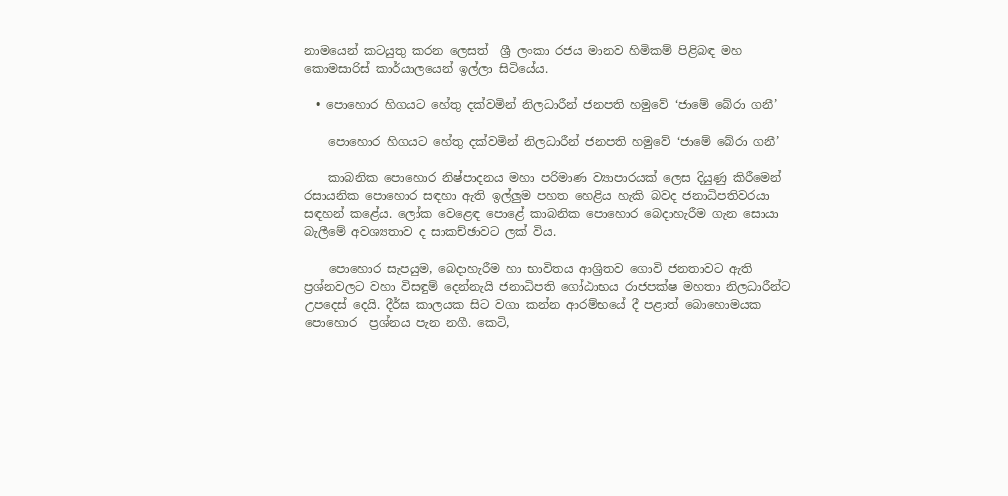නාමයෙන් කටයුතු කරන ලෙසත්  ශ්‍රී ලංකා රජය මානව හිමිකම් පිළිබඳ මහ කොමසාරිස් කාර්යාලයෙන් ඉල්ලා සිටියේය.

  • පොහොර හිගයට හේතු දක්වමින් නිලධාරීන් ජනපති හමුවේ ‘ජාමේ බේරා ගනී’

    පොහොර හිගයට හේතු දක්වමින් නිලධාරීන් ජනපති හමුවේ ‘ජාමේ බේරා ගනී’

    කාබනික පොහොර නිෂ්පාදනය මහා පරිමාණ ව්‍යාපාරයක් ලෙස දියුණු කිරීමෙන් රසායනික පොහොර සඳහා ඇති ඉල්ලුම පහත හෙළිය හැකි බවද ජනාධිපතිවරයා සඳහන් කළේය. ලෝක වෙළෙඳ පොළේ කාබනික පොහොර බෙදාහැරීම ගැන සොයා බැලීමේ අවශ්‍යතාව ද සාකච්ඡාවට ලක් විය.

    පොහොර සැපයුම, බෙදාහැරීම හා භාවිතය ආශ්‍රිතව ගොවි ජනතාවට ඇති ප්‍රශ්නවලට වහා විසඳුම් දෙන්නැයි ජනාධිපති ගෝඨාභය රාජපක්ෂ මහතා නිලධාරීන්ට උපදෙස් දෙයි. දීර්ඝ කාලයක සිට වගා කන්න ආරම්භයේ දී පළාත් බොහොමයක පොහොර  ප්‍රශ්නය පැන නගී. කෙටි,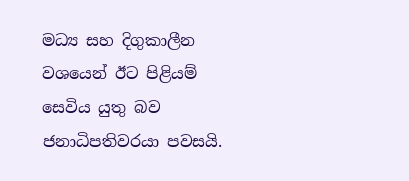මධ්‍ය සහ දිගුකාලීන වශයෙන් ඊට පිළියම් සෙවිය යුතු බව ජනාධිපතිවරයා පවසයි.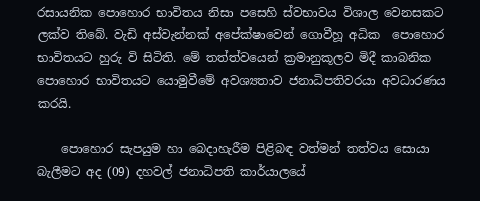රසායනික පොහොර භාවිතය නිසා පසෙහි ස්වභාවය විශාල වෙනසකට ලක්ව තිබේ. වැඩි අස්වැන්නක් අපේක්ෂාවෙන් ගොවීහූ අධික  පොහොර භාවිතයට හුරු වි සිටිති. මේ තත්ත්වයෙන් ක්‍රමානුකූලව මිදී කාබනික පොහොර භාවිතයට යොමුවීමේ අවශ්‍යතාව ජනාධිපතිවරයා අවධාරණය කරයි.

    පොහොර සැපයුම හා බෙදාහැරීම පිළිබඳ වත්මන් තත්වය සොයා බැලීමට අද (09) දහවල් ජනාධිපති කාර්යාලයේ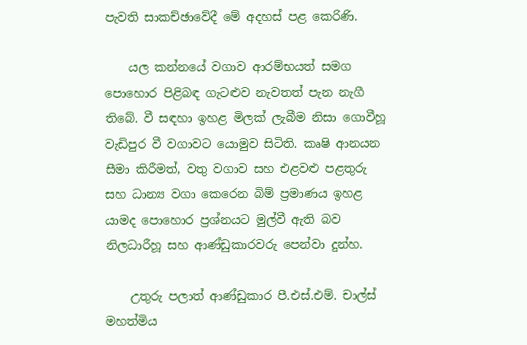පැවති සාකච්ඡාවේදී මේ අදහස් පළ කෙරිණි.

    යල කන්නයේ වගාව ආරම්භයත් සමග පොහොර පිළිබඳ ගැටළුව නැවතත් පැන නැගී තිබේ. වී සඳහා ඉහළ මිලක් ලැබීම නිසා ගොවීහූ වැඩිපුර වී වගාවට යොමුව සිටිති. කෘෂි ආනයන සීමා කිරීමත්, වතු වගාව සහ එළවළු පළතුරු සහ ධාන්‍ය වගා කෙරෙන බිම් ප්‍රමාණය ඉහළ යාමද පොහොර ප්‍රශ්නයට මුල්වී ඇති බව  නිලධාරීහූ සහ ආණ්ඩුකාරවරු පෙන්වා දුන්හ.

    උතුරු පලාත් ආණ්ඩුකාර පී.එස්.එම්. චාල්ස් මහත්මිය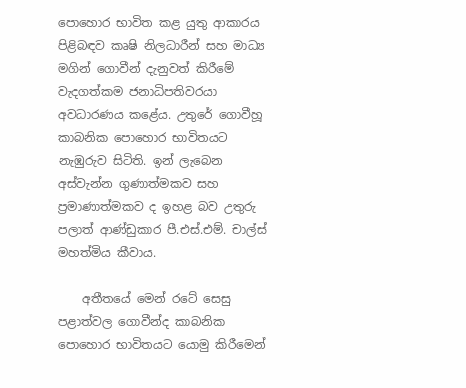පොහොර භාවිත කළ යුතු ආකාරය පිළිබඳව කෘෂි නිලධාරීන් සහ මාධ්‍ය මගින් ගොවීන් දැනුවත් කිරීමේ වැදගත්කම ජනාධිපතිවරයා අවධාරණය කළේය. උතුරේ ගොවීහූ කාබනික පොහොර භාවිතයට නැඹුරුව සිටිති. ඉන් ලැබෙන අස්වැන්න ගුණාත්මකව සහ ප්‍රමාණාත්මකව ද ඉහළ බව උතුරු පලාත් ආණ්ඩුකාර පී.එස්.එම්. චාල්ස් මහත්මිය කීවාය.

    අතීතයේ මෙන් රටේ සෙසු පළාත්වල ගොවීන්ද කාබනික පොහොර භාවිතයට යොමු කිරීමෙන්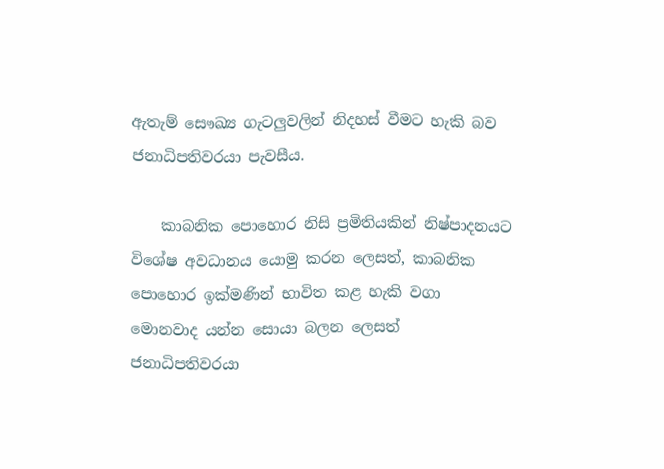ඇතැම් සෞඛ්‍ය ගැටලුවලින් නිදහස් වීමට හැකි බව ජනාධිපතිවරයා පැවසීය.

    කාබනික පොහොර නිසි ප්‍රමිතියකින් නිෂ්පාදනයට විශේෂ අවධානය යොමු කරන ලෙසත්, කාබනික පොහොර ඉක්මණින් භාවිත කළ හැකි වගා මොනවාද යන්න සොයා බලන ලෙසත් ජනාධිපතිවරයා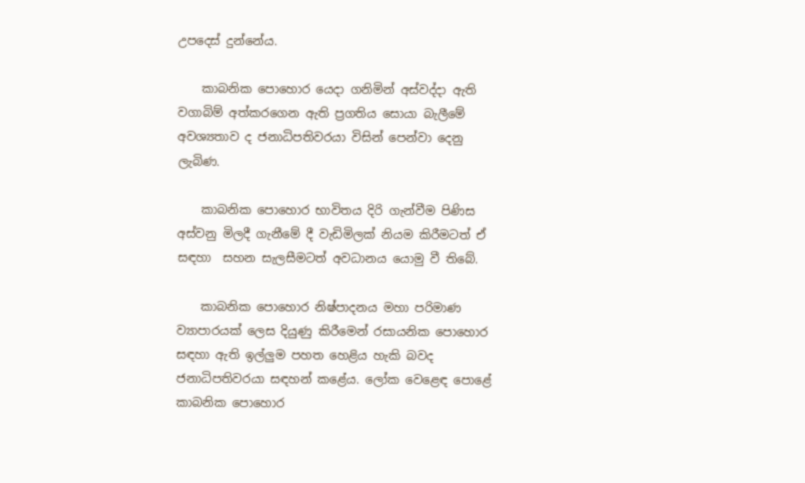උපදෙස් දුන්නේය.

    කාබනික පොහොර යෙදා ගනිමින් අස්වද්දා ඇති වගාබිම් අත්කරගෙන ඇති ප්‍රගතිය සොයා බැලීමේ අවශ්‍යතාව ද ජනාධිපතිවරයා විසින් පෙන්වා දෙනු ලැබිණ.

    කාබනික පොහොර භාවිතය දිරි ගැන්වීම පිණිස අස්වනු මිලදී ගැනීමේ දී වැඩිමිලක් නියම කිරීමටත් ඒ සඳහා  සහන සැලසීමටත් අවධානය යොමු වී තිබේ.

    කාබනික පොහොර නිෂ්පාදනය මහා පරිමාණ ව්‍යාපාරයක් ලෙස දියුණු කිරීමෙන් රසායනික පොහොර සඳහා ඇති ඉල්ලුම පහත හෙළිය හැකි බවද ජනාධිපතිවරයා සඳහන් කළේය. ලෝක වෙළෙඳ පොළේ කාබනික පොහොර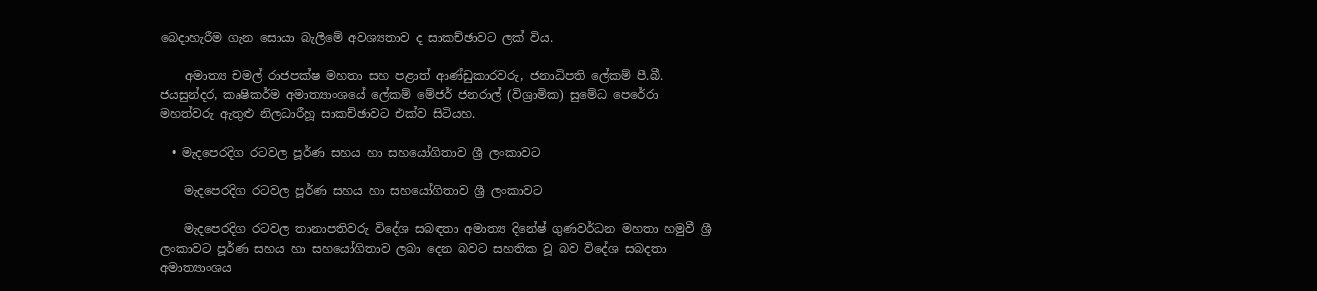බෙදාහැරීම ගැන සොයා බැලීමේ අවශ්‍යතාව ද සාකච්ඡාවට ලක් විය.

    අමාත්‍ය චමල් රාජපක්ෂ මහතා සහ පළාත් ආණ්ඩුකාරවරු, ජනාධිපති ලේකම් පී.බී. ජයසුන්දර, කෘෂිකර්ම අමාත්‍යාංශයේ ලේකම් මේජර් ජනරාල් (විශ්‍රාමික) සුමේධ පෙරේරා මහත්වරු ඇතුළු නිලධාරීහූ සාකච්ඡාවට එක්ව සිටියහ.

  • මැදපෙරදිග රටවල පූර්ණ සහය හා සහයෝගිතාව ශ්‍රී ලංකාවට

    මැදපෙරදිග රටවල පූර්ණ සහය හා සහයෝගිතාව ශ්‍රී ලංකාවට

    මැදපෙරදිග රටවල තානාපතිවරු විදේශ සබඳතා අමාත්‍ය දිනේෂ් ගුණවර්ධන මහතා හමුවී ශ්‍රී ලංකාවට පූර්ණ සහය හා සහයෝගිතාව ලබා දෙන බවට සහතික වූ බව විදේශ සබදතා අමාත්‍යාංශය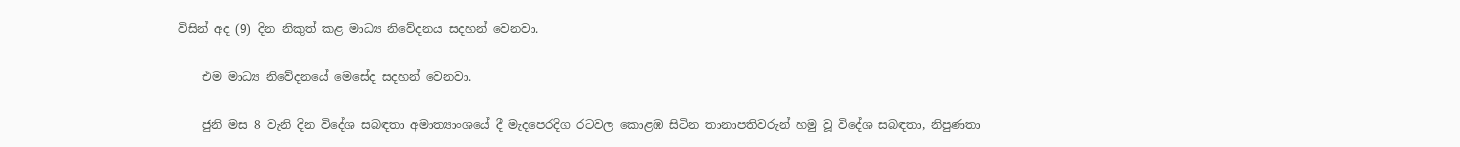විසින් අද (9) දින නිකුත් කළ මාධ්‍ය නිවේදනය සදහන් වෙනවා.

    එම මාධ්‍ය නිවේදනයේ මෙසේද සදහන් වෙනවා.

    ජුනි මස 8 වැනි දින විදේශ සබඳතා අමාත්‍යාංශයේ දී මැදපෙරදිග රටවල කොළඹ සිටින තානාපතිවරුන් හමු වූ විදේශ සබඳතා, නිපුණතා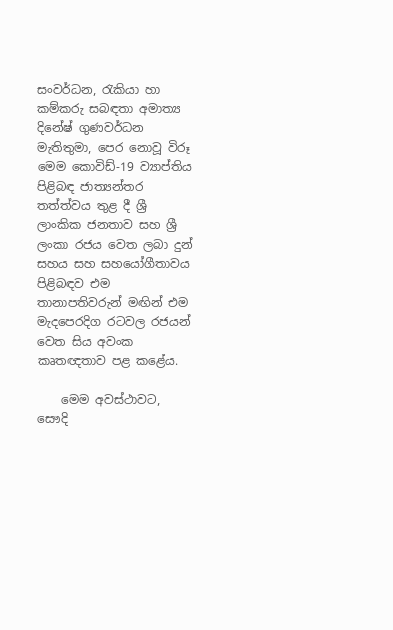සංවර්ධන, රැකියා හා කම්කරු සබඳතා අමාත්‍ය දිනේෂ් ගුණවර්ධන මැතිතුමා, පෙර නොවූ විරූ මෙම කොවිඩ්-19 ව්‍යාප්තිය පිළිබඳ ජාත්‍යන්තර තත්ත්වය තුළ දී ශ්‍රී ලාංකික ජනතාව සහ ශ්‍රී ලංකා රජය වෙත ලබා දුන් සහය සහ සහයෝගීතාවය පිළිබඳව එම තානාපතිවරුන් මඟින් එම මැදපෙරදිග රටවල රජයන් වෙත සිය අවංක කෘතඥතාව පළ කළේය.

    මෙම අවස්ථාවට, සෞදි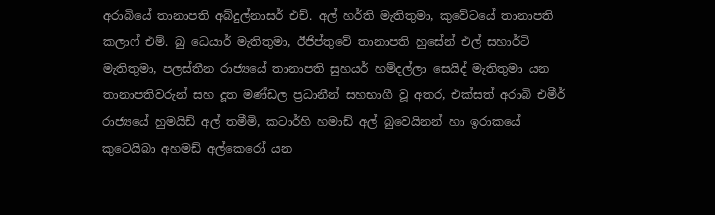අරාබියේ තානාපති අබ්දුල්නාසර් එච්. අල් හර්ති මැතිතුමා, කුවේටයේ තානාපති කලාෆ් එම්. බු ධෙයාර් මැතිතුමා, ඊජිප්තුවේ තානාපති හුසේන් එල් සහාර්ටි මැතිතුමා, පලස්තීන රාජ්‍යයේ තානාපති සුහයර් හම්දල්ලා සෙයිද් මැතිතුමා යන තානාපතිවරුන් සහ දූත මණ්ඩල ප්‍රධානීන් සහභාගී වූ අතර, එක්සත් අරාබි එමීර් රාජ්‍යයේ හුමයිඩ් අල් තමීමි, කටාර්හි හමාඩ් අල් බුවෙයිනන් හා ඉරාකයේ කුටෙයිබා අහමඩ් අල්කෙරෝ යන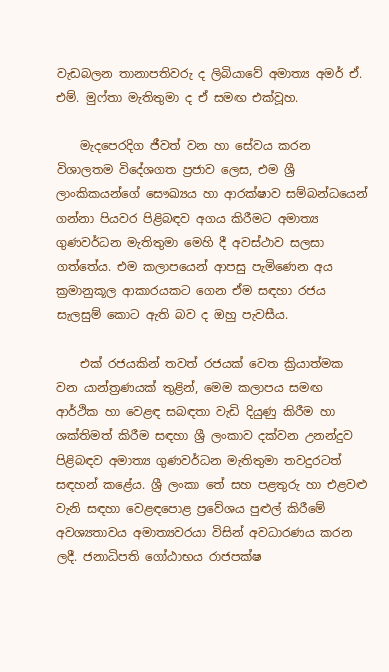වැඩබලන තානාපතිවරු ද ලිබියාවේ අමාත්‍ය අමර් ඒ. එම්. මුෆ්තා මැතිතුමා ද ඒ සමඟ එක්වූහ.

    මැදපෙරදිග ජීවත් වන හා සේවය කරන විශාලතම විදේශගත ප්‍රජාව ලෙස, එම ශ්‍රී ලාංකිකයන්ගේ සෞඛ්‍යය හා ආරක්ෂාව සම්බන්ධයෙන් ගන්නා පියවර පිළිබඳව අගය කිරීමට අමාත්‍ය ගුණවර්ධන මැතිතුමා මෙහි දී අවස්ථාව සලසා ගත්තේය. එම කලාපයෙන් ආපසු පැමිණෙන අය ක්‍රමානුකූල ආකාරයකට ගෙන ඒම සඳහා රජය සැලසුම් කොට ඇති බව ද ඔහු පැවසීය.

    එක් රජයකින් තවත් රජයක් වෙත ක්‍රියාත්මක වන යාන්ත්‍රණයක් තුළින්, මෙම කලාපය සමඟ ආර්ථික හා වෙළඳ සබඳතා වැඩි දියුණු කිරීම හා ශක්තිමත් කිරීම සඳහා ශ්‍රී ලංකාව දක්වන උනන්දුව පිළිබඳව අමාත්‍ය ගුණවර්ධන මැතිතුමා තවදුරටත් සඳහන් කළේය. ශ්‍රී ලංකා තේ සහ පළතුරු හා එළවළු වැනි සඳහා වෙළඳපොළ ප්‍රවේශය පුළුල් කිරීමේ අවශ්‍යතාවය අමාත්‍යවරයා විසින් අවධාරණය කරන ලදී. ජනාධිපති ගෝඨාභය රාජපක්ෂ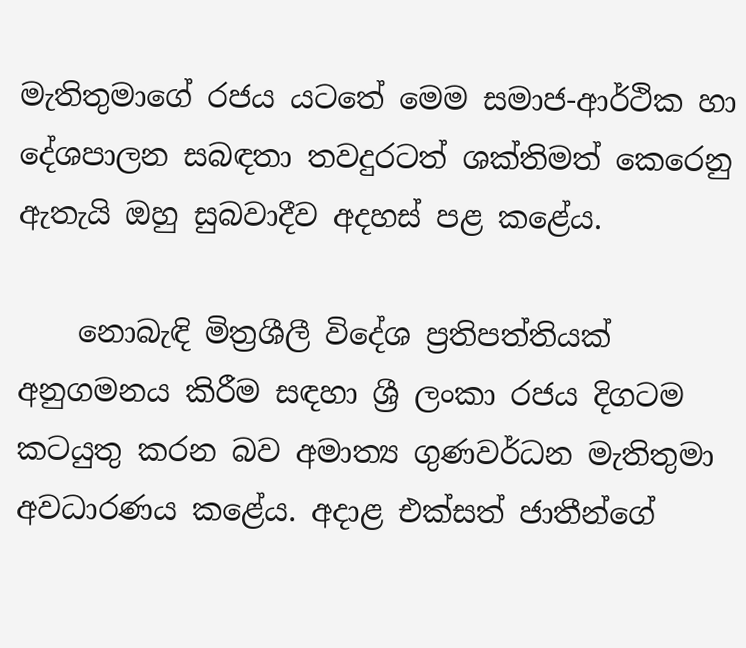මැතිතුමාගේ රජය යටතේ මෙම සමාජ-ආර්ථික හා දේශපාලන සබඳතා තවදුරටත් ශක්තිමත් කෙරෙනු ඇතැයි ඔහු සුබවාදීව අදහස් පළ කළේය.

    නොබැඳි මිත්‍රශීලී විදේශ ප්‍රතිපත්තියක් අනුගමනය කිරීම සඳහා ශ්‍රී ලංකා රජය දිගටම කටයුතු කරන බව අමාත්‍ය ගුණවර්ධන මැතිතුමා අවධාරණය කළේය. අදාළ එක්සත් ජාතීන්ගේ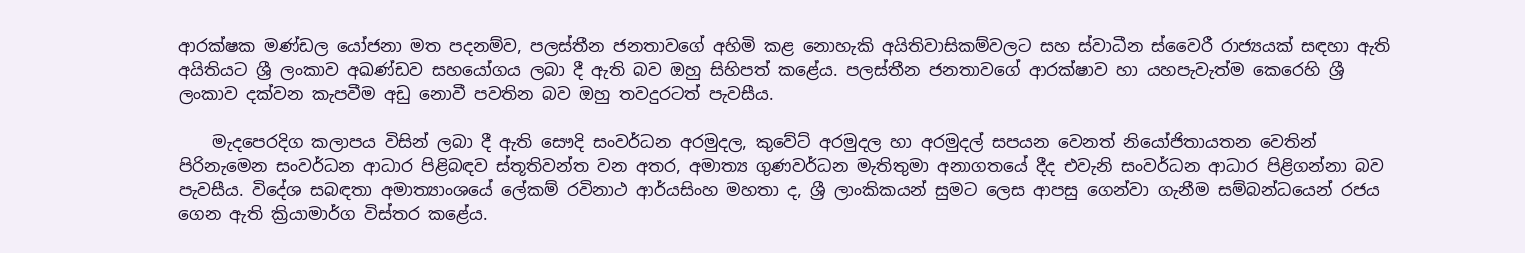ආරක්ෂක මණ්ඩල යෝජනා මත පදනම්ව, පලස්තීන ජනතාවගේ අහිමි කළ නොහැකි අයිතිවාසිකම්වලට සහ ස්වාධීන ස්වෛරී රාජ්‍යයක් සඳහා ඇති අයිතියට ශ්‍රී ලංකාව අඛණ්ඩව සහයෝගය ලබා දී ඇති බව ඔහු සිහිපත් කළේය. පලස්තීන ජනතාවගේ ආරක්ෂාව හා යහපැවැත්ම කෙරෙහි ශ්‍රී ලංකාව දක්වන කැපවීම අඩු නොවී පවතින බව ඔහු තවදුරටත් පැවසීය.

    මැදපෙරදිග කලාපය විසින් ලබා දී ඇති සෞදි සංවර්ධන අරමුදල, කුවේට් අරමුදල හා අරමුදල් සපයන වෙනත් නියෝජිතායතන වෙතින් පිරිනැමෙන සංවර්ධන ආධාර පිළිබඳව ස්තූතිවන්ත වන අතර, අමාත්‍ය ගුණවර්ධන මැතිතුමා අනාගතයේ දීද එවැනි සංවර්ධන ආධාර පිළිගන්නා බව පැවසීය. විදේශ සබඳතා අමාත්‍යාංශයේ ලේකම් රවිනාථ ආර්යසිංහ මහතා ද, ශ්‍රී ලාංකිකයන් සුමට ලෙස ආපසු ගෙන්වා ගැනීම සම්බන්ධයෙන් රජය ගෙන ඇති ක්‍රියාමාර්ග විස්තර කළේය.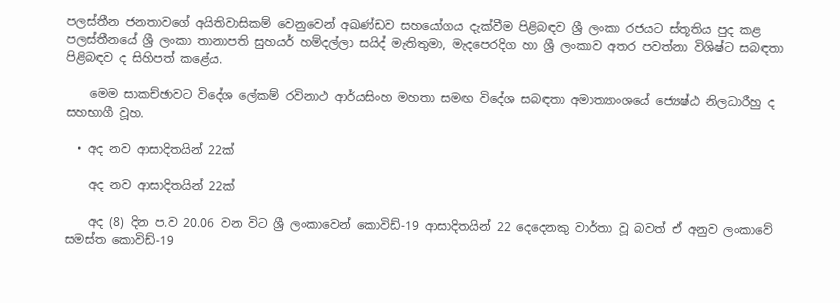පලස්තීන ජනතාවගේ අයිතිවාසිකම් වෙනුවෙන් අඛණ්ඩව සහයෝගය දැක්වීම පිළිබඳව ශ්‍රී ලංකා රජයට ස්තූතිය පුද කළ පලස්තීනයේ ශ්‍රී ලංකා තානාපති සුහයර් හම්දල්ලා සයිද් මැතිතුමා, මැදපෙරදිග හා ශ්‍රී ලංකාව අතර පවත්නා විශිෂ්ට සබඳතා පිළිබඳව ද සිහිපත් කළේය.

    මෙම සාකච්ඡාවට විදේශ ලේකම් රවිනාථ ආර්යසිංහ මහතා සමඟ විදේශ සබඳතා අමාත්‍යාංශයේ ජ්‍යෙෂ්ඨ නිලධාරීහු ද සහභාගී වූහ.

  • අද නව ආසාදිතයින් 22ක්

    අද නව ආසාදිතයින් 22ක්

    අද (8) දින ප.ව 20.06 වන විට ශ්‍රී ලංකාවෙන් කොවිඩ්-19 ආසාදිතයින් 22 දෙදෙනකු වාර්තා වූ බවත් ඒ අනුව ලංකාවේ සමස්ත කොවිඩ්-19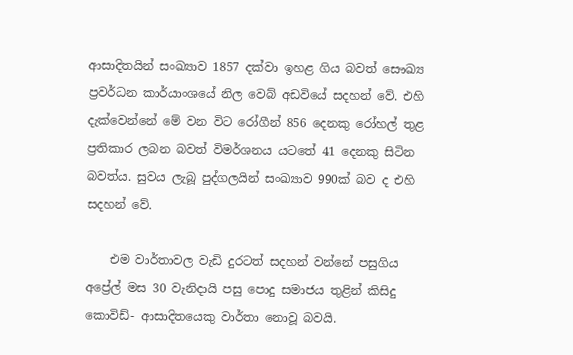ආසාදිතයින් සංඛ්‍යාව 1857 දක්වා ඉහළ ගිය බවත් සෞඛ්‍ය ප්‍රවර්ධන කාර්යාංශයේ නිල වෙබ් අඩවියේ සදහන් වේ. එහි දැක්වෙන්නේ මේ වන විට රෝගීන් 856 දෙනකු රෝහල් තුළ ප්‍රතිකාර ලබන බවත් විමර්ශනය යටතේ 41 දෙනකු සිටින බවත්ය. සුවය ලැබූ පුද්ගලයින් සංඛ්‍යාව 990ක් බව ද එහි සදහන් වේ.

    එම වාර්තාවල වැඩි දුරටත් සදහන් වන්නේ පසුගිය අප්‍රේල් මස 30 වැනිදායි පසු පොදු සමාජය තුළින් කිසිදු කොවිඩ්- ආසාදිතයෙකු වාර්තා නොවූ බවයි.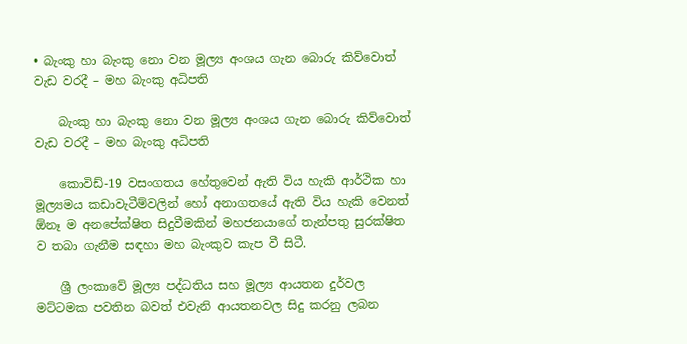• බැංකු හා බැංකු නො වන මූල්‍ය අංශය ගැන බොරු කිව්වොත් වැඩ වරදී – මහ බැංකු අධිපති

    බැංකු හා බැංකු නො වන මූල්‍ය අංශය ගැන බොරු කිව්වොත් වැඩ වරදී – මහ බැංකු අධිපති

    කොවිඩ්-19 වසංගතය හේතුවෙන් ඇති විය හැකි ආර්ථික හා මූල්‍යමය කඩාවැටීම්වලින් හෝ අනාගතයේ ඇති විය හැකි වෙනත් ඕනෑ ම අනපේක්ෂිත සිදුවීමකින් මහජනයාගේ තැන්පතු සුරක්ෂිත ව තබා ගැනීම සඳහා මහ බැංකුව කැප වී සිටී.

    ශ්‍රී ලංකාවේ මූල්‍ය පද්ධතිය සහ මූල්‍ය ආයතන දුර්වල මට්ටමක පවතින බවත් එවැනි ආයතනවල සිදු කරනු ලබන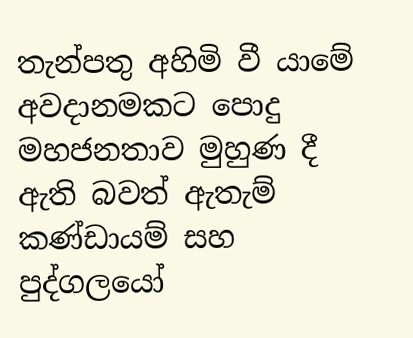තැන්පතු අහිමි වී යාමේ අවදානමකට පොදු මහජනතාව මුහුණ දී ඇති බවත් ඇතැම් කණ්ඩායම් සහ පුද්ගලයෝ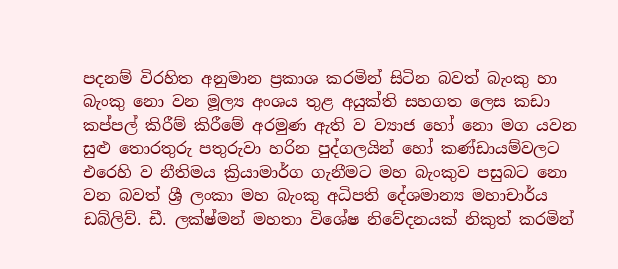පදනම් විරහිත අනුමාන ප්‍රකාශ කරමින් සිටින බවත් බැංකු හා බැංකු නො වන මූල්‍ය අංශය තුළ අයුක්ති සහගත ලෙස කඩා කප්පල් කිරීම් කිරීමේ අරමුණ ඇති ව ව්‍යාජ හෝ නො මග යවන සුළු තොරතුරු පතුරුවා හරින පුද්ගලයින් හෝ කණ්ඩායම්වලට එරෙහි ව නීතිමය ක්‍රියාමාර්ග ගැනීමට මහ බැංකුව පසුබට නො වන බවත් ශ්‍රී ලංකා මහ බැංකු අධිපති දේශමාන්‍ය මහාචාර්ය ඩබ්ලිව්. ඩී. ලක්ෂ්මන් මහතා විශේෂ නිවේදනයක් නිකුත් කරමින්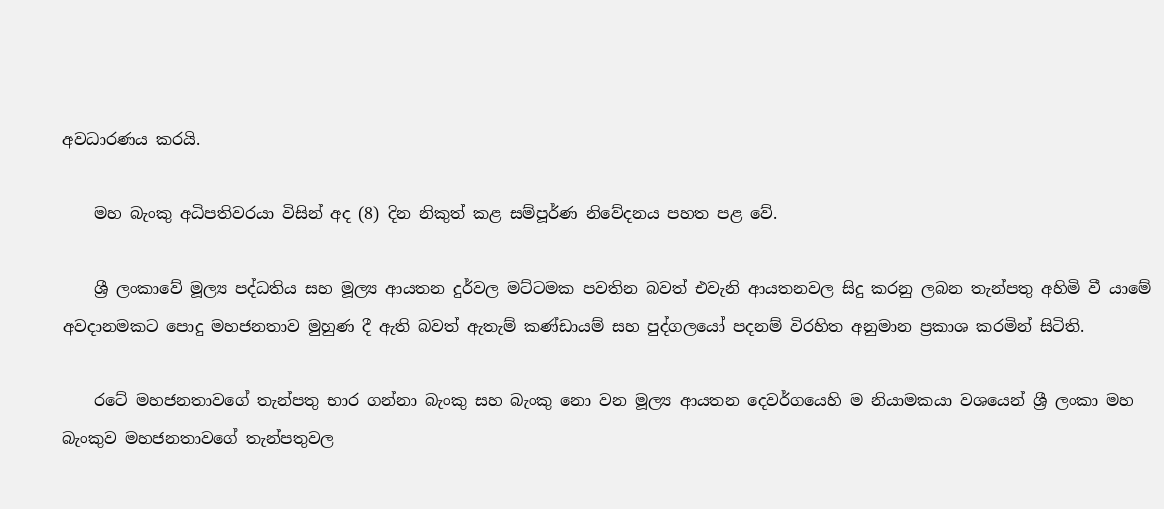අවධාරණය කරයි.

    මහ බැංකු අධිපතිවරයා විසින් අද (8) දින නිකුත් කළ සම්පූර්ණ නිවේදනය පහත පළ වේ.

    ශ්‍රී ලංකාවේ මූල්‍ය පද්ධතිය සහ මූල්‍ය ආයතන දුර්වල මට්ටමක පවතින බවත් එවැනි ආයතනවල සිදු කරනු ලබන තැන්පතු අහිමි වී යාමේ අවදානමකට පොදු මහජනතාව මුහුණ දී ඇති බවත් ඇතැම් කණ්ඩායම් සහ පුද්ගලයෝ පදනම් විරහිත අනුමාන ප්‍රකාශ කරමින් සිටිති.

    රටේ මහජනතාවගේ තැන්පතු භාර ගන්නා බැංකු සහ බැංකු නො වන මූල්‍ය ආයතන දෙවර්ගයෙහි ම නියාමකයා වශයෙන් ශ්‍රී ලංකා මහ බැංකුව මහජනතාවගේ තැන්පතුවල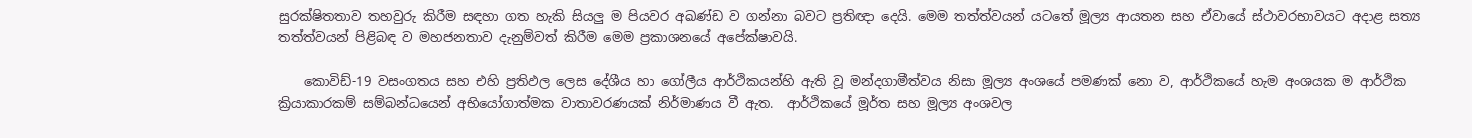සුරක්ෂිතතාව තහවුරු කිරීම සඳහා ගත හැකි සියලු ම පියවර අඛණ්ඩ ව ගන්නා බවට ප්‍රතිඥා දෙයි. මෙම තත්ත්වයන් යටතේ මූල්‍ය ආයතන සහ ඒවායේ ස්ථාවරභාවයට අදාළ සත්‍ය තත්ත්වයන් පිළිබඳ ව මහජනතාව දැනුම්වත් කිරීම මෙම ප්‍රකාශනයේ අපේක්ෂාවයි.

    කොවිඩ්-19 වසංගතය සහ එහි ප්‍රතිඵල ලෙස දේශීය හා ගෝලීය ආර්ථිකයන්හි ඇති වූ මන්දගාමීත්වය නිසා මූල්‍ය අංශයේ පමණක් නො ව, ආර්ථිකයේ හැම අංශයක ම ආර්ථික ක්‍රියාකාරකම් සම්බන්ධයෙන් අභියෝගාත්මක වාතාවරණයක් නිර්මාණය වී ඇත.  ආර්ථිකයේ මූර්ත සහ මූල්‍ය අංශවල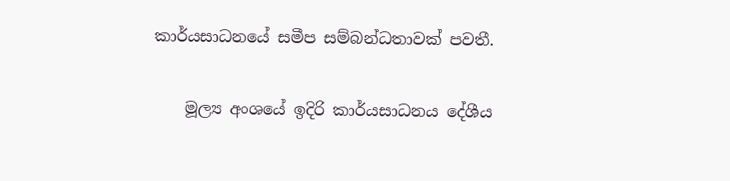කාර්යසාධනයේ සමීප සම්බන්ධතාවක් පවතී.

    මූල්‍ය අංශයේ ඉදිරි කාර්යසාධනය දේශීය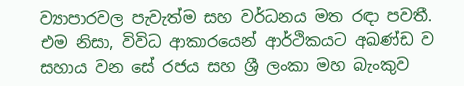ව්‍යාපාරවල පැවැත්ම සහ වර්ධනය මත රඳා පවතී.  එම නිසා, විවිධ ආකාරයෙන් ආර්ථිකයට අඛණ්ඩ ව සහාය වන සේ රජය සහ ශ්‍රී ලංකා මහ බැංකුව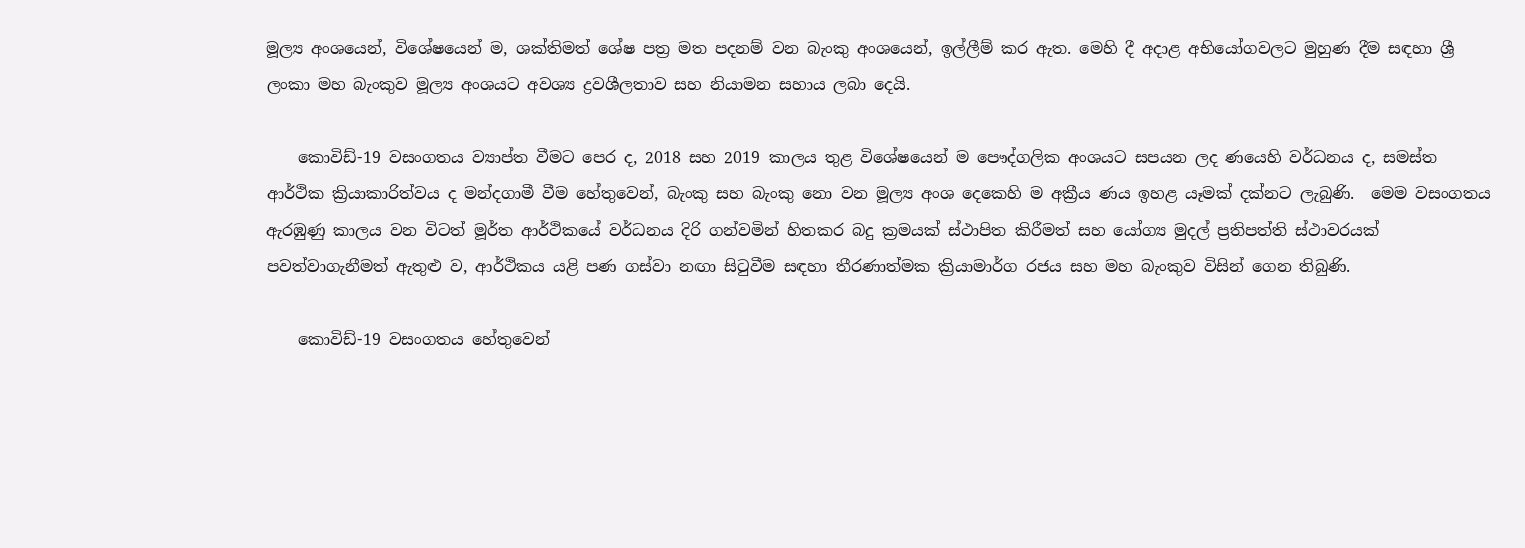මූල්‍ය අංශයෙන්, විශේෂයෙන් ම, ශක්තිමත් ශේෂ පත්‍ර මත පදනම් වන බැංකු අංශයෙන්, ඉල්ලීම් කර ඇත. මෙහි දී අදාළ අභියෝගවලට මුහුණ දීම සඳහා ශ්‍රී ලංකා මහ බැංකුව මූල්‍ය අංශයට අවශ්‍ය ද්‍රවශීලතාව සහ නියාමන සහාය ලබා දෙයි.

    කොවිඩ්-19 වසංගතය ව්‍යාප්ත වීමට පෙර ද, 2018 සහ 2019 කාලය තුළ විශේෂයෙන් ම පෞද්ගලික අංශයට සපයන ලද ණයෙහි වර්ධනය ද, සමස්ත ආර්ථික ක්‍රියාකාරිත්වය ද මන්දගාමී වීම හේතුවෙන්, බැංකු සහ බැංකු නො වන මූල්‍ය අංශ දෙකෙහි ම අක්‍රීය ණය ඉහළ යෑමක් දක්නට ලැබුණි.  මෙම වසංගතය ඇරඹුණු කාලය වන විටත් මූර්ත ආර්ථිකයේ වර්ධනය දිරි ගන්වමින් හිතකර බදු ක්‍රමයක් ස්ථාපිත කිරීමත් සහ යෝග්‍ය මුදල් ප්‍රතිපත්ති ස්ථාවරයක් පවත්වාගැනීමත් ඇතුළු ව, ආර්ථිකය යළි පණ ගස්වා නඟා සිටුවීම සඳහා තීරණාත්මක ක්‍රියාමාර්ග රජය සහ මහ බැංකුව විසින් ගෙන තිබුණි.

    කොවිඩ්-19 වසංගතය හේතුවෙන්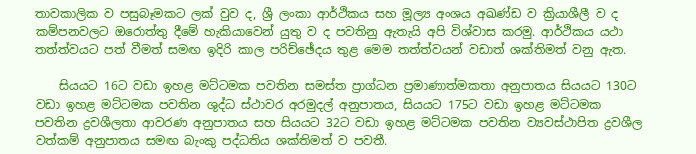තාවකාලික ව පසුබෑමකට ලක් වුව ද, ශ්‍රී ලංකා ආර්ථිකය සහ මූල්‍ය අංශය අඛණ්ඩ ව ක්‍රියාශීලී ව ද කම්පනවලට ඔරොත්තු දීමේ හැකියාවෙන් යුතු ව ද පවතිනු ඇතැයි අපි විශ්වාස කරමු. ආර්ථිකය යථා තත්ත්වයට පත් වීමත් සමඟ ඉදිරි කාල පරිච්ඡේදය තුළ මෙම තත්ත්වයන් වඩාත් ශක්තිමත් වනු ඇත.

    සියයට 16ට වඩා ඉහළ මට්ටමක පවතින සමස්ත ප්‍රාග්ධන ප්‍රමාණාත්මකතා අනුපාතය සියයට 130ට වඩා ඉහළ මට්ටමක පවතින ශුද්ධ ස්ථාවර අරමුදල් අනුපාතය, සියයට 175ට වඩා ඉහළ මට්ටමක පවතින ද්‍රවශීලතා ආවරණ අනුපාතය සහ සියයට 32ට වඩා ඉහළ මට්ටමක පවතින ව්‍යවස්ථාපිත ද්‍රවශීල වත්කම් අනුපාතය සමඟ බැංකු පද්ධතිය ශක්තිමත් ව පවතී.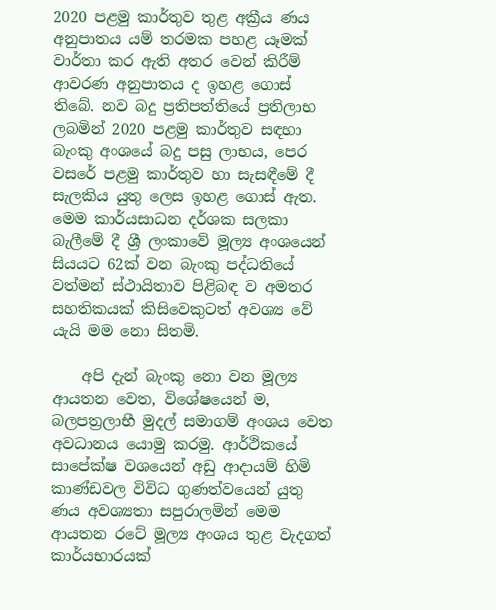2020 පළමු කාර්තුව තුළ අක්‍රීය ණය අනුපාතය යම් තරමක පහළ යෑමක් වාර්තා කර ඇති අතර වෙන් කිරීම් ආවරණ අනුපාතය ද ඉහළ ගොස් තිබේ. නව බදු ප්‍රතිපත්තියේ ප්‍රතිලාභ ලබමින් 2020 පළමු කාර්තුව සඳහා බැංකු අංශයේ බදු පසු ලාභය, පෙර වසරේ පළමු කාර්තුව හා සැසඳීමේ දී සැලකිය යුතු ලෙස ඉහළ ගොස් ඇත. මෙම කාර්යසාධන දර්ශක සලකා බැලීමේ දී ශ්‍රී ලංකාවේ මූල්‍ය අංශයෙන් සියයට 62ක් වන බැංකු පද්ධතියේ වත්මන් ස්ථායිතාව පිළිබඳ ව අමතර සහතිකයක් කිසිවෙකුටත් අවශ්‍ය වේ යැයි මම නො සිතමි.

    අපි දැන් බැංකු නො වන මූල්‍ය ආයතන වෙත, විශේෂයෙන් ම, බලපත්‍රලාභී මුදල් සමාගම් අංශය වෙත අවධානය යොමු කරමු. ආර්ථිකයේ සාපේක්ෂ වශයෙන් අඩු ආදායම් හිමි කාණ්ඩවල විවිධ ගුණත්වයෙන් යුතු ණය අවශ්‍යතා සපුරාලමින් මෙම ආයතන රටේ මූල්‍ය අංශය තුළ වැදගත් කාර්යභාරයක්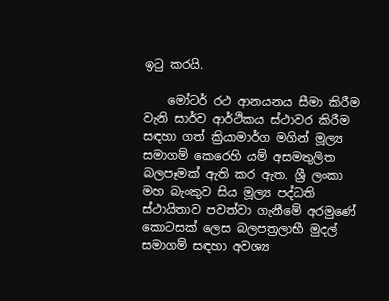ඉටු කරයි.

    මෝටර් රථ ආනයනය සීමා කිරීම වැනි සාර්ව ආර්ථිකය ස්ථාවර කිරීම සඳහා ගත් ක්‍රියාමාර්ග මගින් මූල්‍ය සමාගම් කෙරෙහි යම් අසමතුලිත බලපෑමක් ඇති කර ඇත. ශ්‍රී ලංකා මහ බැංකුව සිය මූල්‍ය පද්ධති ස්ථායිතාව පවත්වා ගැනීමේ අරමුණේ කොටසක් ලෙස බලපත්‍රලාභී මුදල් සමාගම් සඳහා අවශ්‍ය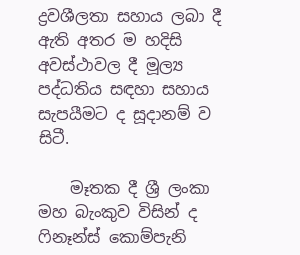ද්‍රවශීලතා සහාය ලබා දී ඇති අතර ම හදිසි අවස්ථාවල දී මූල්‍ය පද්ධතිය සඳහා සහාය සැපයීමට ද සූදානම් ව සිටී.

    මෑතක දී ශ්‍රී ලංකා මහ බැංකුව විසින් ද ෆිනෑන්ස් කොම්පැනි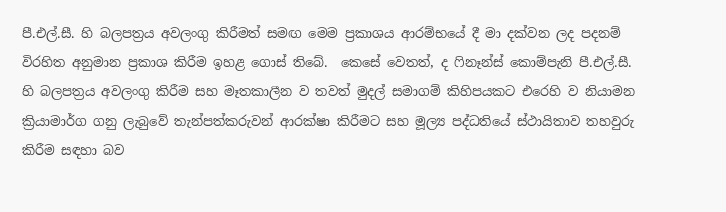පී.එල්.සී. හි බලපත්‍රය අවලංගු කිරීමත් සමඟ මෙම ප්‍රකාශය ආරම්භයේ දී මා දක්වන ලද පදනම් විරහිත අනුමාන ප්‍රකාශ කිරීම ඉහළ ගොස් තිබේ.  කෙසේ වෙතත්, ද ෆිනෑන්ස් කොම්පැනි පී.එල්.සී. හි බලපත්‍රය අවලංගු කිරීම සහ මෑතකාලීන ව තවත් මුදල් සමාගම් කිහිපයකට එරෙහි ව නියාමන ක්‍රියාමාර්ග ගනු ලැබුවේ තැන්පත්කරුවන් ආරක්ෂා කිරීමට සහ මූල්‍ය පද්ධතියේ ස්ථායිතාව තහවුරු කිරීම සඳහා බව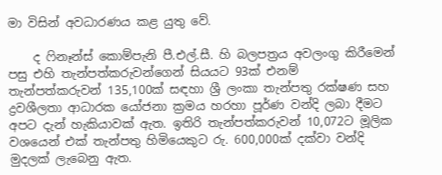මා විසින් අවධාරණය කළ යුතු වේ.

    ද ෆිනෑන්ස් කොම්පැනි පී.එල්.සී. හි බලපත්‍රය අවලංගු කිරීමෙන් පසු එහි තැන්පත්කරුවන්ගෙන් සියයට 93ක් එනම් තැන්පත්කරුවන් 135,100ක් සඳහා ශ්‍රී ලංකා තැන්පතු රක්ෂණ සහ ද්‍රවශීලතා ආධාරක යෝජනා ක්‍රමය හරහා පූර්ණ වන්දි ලබා දීමට අපට දැන් හැකියාවක් ඇත. ඉතිරි තැන්පත්කරුවන් 10,072ට මූලික වශයෙන් එක් තැන්පතු හිමියෙකුට රු. 600,000ක් දක්වා වන්දි මුදලක් ලැබෙනු ඇත.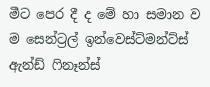මීට පෙර දී ද මේ හා සමාන ව ම සෙන්ට්‍රල් ඉන්වෙස්ට්මන්ට්ස් ඇන්ඩ් ෆිනෑන්ස්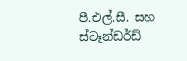පී.එල්.සී. සහ ස්ටෑන්ඩර්ඩ්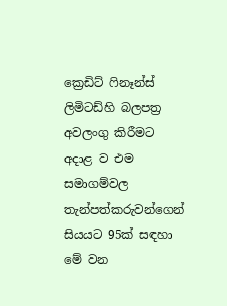ක්‍රෙඩිට් ෆිනෑන්ස් ලිමිටඩ්හි බලපත්‍ර අවලංගු කිරීමට අදාළ ව එම සමාගම්වල තැන්පත්කරුවන්ගෙන් සියයට 95ක් සඳහා මේ වන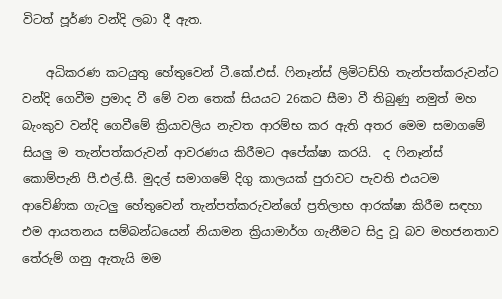විටත් පූර්ණ වන්දි ලබා දී ඇත.

    අධිකරණ කටයුතු හේතුවෙන් ටී.කේ.එස්. ෆිනෑන්ස් ලිමිටඩ්හි තැන්පත්කරුවන්ට වන්දි ගෙවීම ප්‍රමාද වී මේ වන තෙක් සියයට 26කට සීමා වී තිබුණු නමුත් මහ බැංකුව වන්දි ගෙවීමේ ක්‍රියාවලිය නැවත ආරම්භ කර ඇති අතර මෙම සමාගමේ සියලු ම තැන්පත්කරුවන් ආවරණය කිරීමට අපේක්ෂා කරයි.  ද ෆිනෑන්ස් කොම්පැනි පී.එල්.සී. මුදල් සමාගමේ දිගු කාලයක් පුරාවට පැවති එයටම ආවේණික ගැටලු හේතුවෙන් තැන්පත්කරුවන්ගේ ප්‍රතිලාභ ආරක්ෂා කිරීම සඳහා එම ආයතනය සම්බන්ධයෙන් නියාමන ක්‍රියාමාර්ග ගැනීමට සිදු වූ බව මහජනතාව තේරුම් ගනු ඇතැයි මම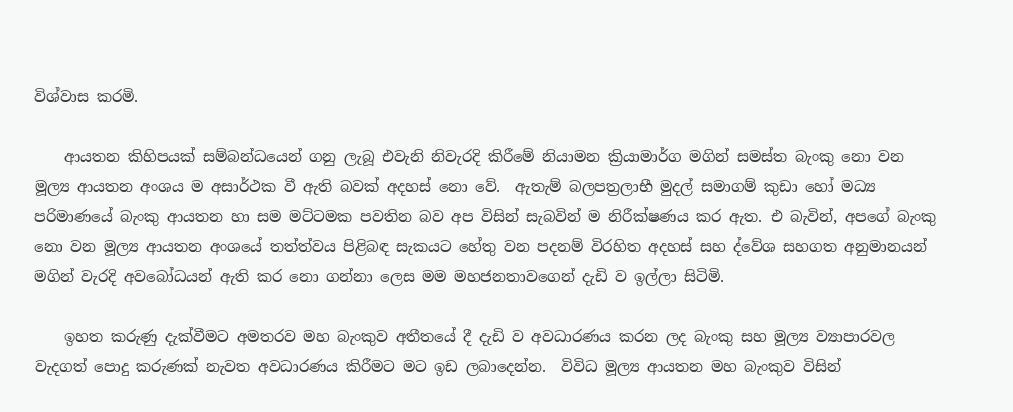විශ්වාස කරමි.

    ආයතන කිහිපයක් සම්බන්ධයෙන් ගනු ලැබූ එවැනි නිවැරදි කිරීමේ නියාමන ක්‍රියාමාර්ග මගින් සමස්ත බැංකු නො වන මූල්‍ය ආයතන අංශය ම අසාර්ථක වී ඇති බවක් අදහස් නො වේ.  ඇතැම් බලපත්‍රලාභී මුදල් සමාගම් කුඩා හෝ මධ්‍ය පරිමාණයේ බැංකු ආයතන හා සම මට්ටමක පවතින බව අප විසින් සැබවින් ම නිරීක්ෂණය කර ඇත. එ බැවින්, අපගේ බැංකු නො වන මූල්‍ය ආයතන අංශයේ තත්ත්වය පිළිබඳ සැකයට හේතු වන පදනම් විරහිත අදහස් සහ ද්වේශ සහගත අනුමානයන් මගින් වැරදි අවබෝධයන් ඇති කර නො ගන්නා ලෙස මම මහජනතාවගෙන් දැඩි ව ඉල්ලා සිටිමි.

    ඉහත කරුණු දැක්වීමට අමතරව මහ බැංකුව අතීතයේ දී දැඩි ව අවධාරණය කරන ලද බැංකු සහ මූල්‍ය ව්‍යාපාරවල වැදගත් පොදු කරුණක් නැවත අවධාරණය කිරීමට මට ඉඩ ලබාදෙන්න.  විවිධ මූල්‍ය ආයතන මහ බැංකුව විසින්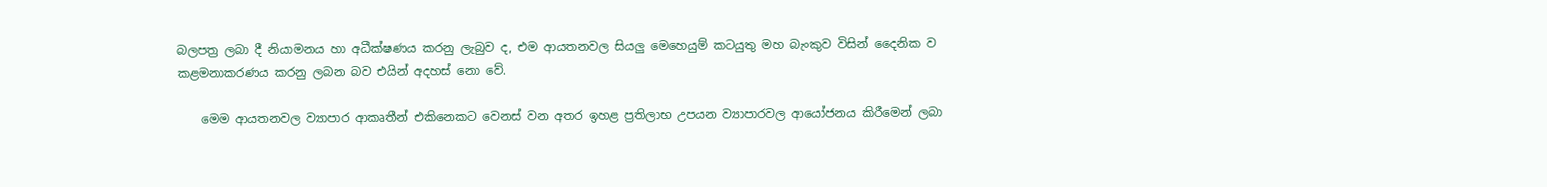බලපත්‍ර ලබා දී නියාමනය හා අධීක්ෂණය කරනු ලැබුව ද, එම ආයතනවල සියලු මෙහෙයුම් කටයුතු මහ බැංකුව විසින් දෛනික ව කළමනාකරණය කරනු ලබන බව එයින් අදහස් නො වේ.

    මෙම ආයතනවල ව්‍යාපාර ආකෘතීන් එකිනෙකට වෙනස් වන අතර ඉහළ ප්‍රතිලාභ උපයන ව්‍යාපාරවල ආයෝජනය කිරීමෙන් ලබා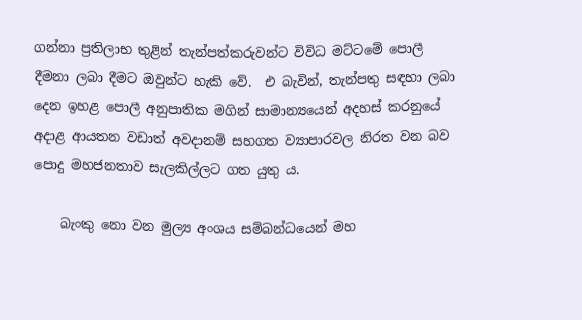ගන්නා ප්‍රතිලාභ තුළින් තැන්පත්කරුවන්ට විවිධ මට්ටමේ පොලී දීමනා ලබා දීමට ඔවුන්ට හැකි වේ.  එ බැවින්, තැන්පතු සඳහා ලබා දෙන ඉහළ පොලී අනුපාතික මගින් සාමාන්‍යයෙන් අදහස් කරනුයේ අදාළ ආයතන වඩාත් අවදානම් සහගත ව්‍යාපාරවල නිරත වන බව පොදු මහජනතාව සැලකිල්ලට ගත යුතු ය.

    බැංකු නො වන මුල්‍ය අංශය සම්බන්ධයෙන් මහ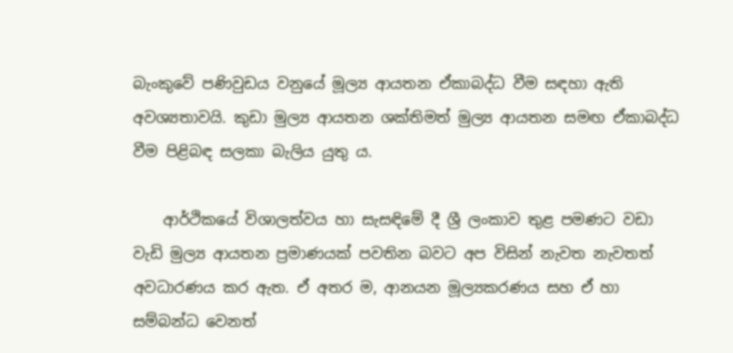බැංකුවේ පණිවුඩය වනුයේ මූල්‍ය ආයතන ඒකාබද්ධ වීම සඳහා ඇති අවශ්‍යතාවයි. කුඩා මුල්‍ය ආයතන ශක්තිමත් මුල්‍ය ආයතන සමඟ ඒකාබද්ධ වීම පිළිබඳ සලකා බැලිය යුතු ය.

    ආර්ථිකයේ විශාලත්වය හා සැසඳිමේ දී ශ්‍රී ලංකාව තුළ පමණට වඩා වැඩි මුල්‍ය ආයතන ප්‍රමාණයක් පවතින බවට අප විසින් නැවත නැවතත් අවධාරණය කර ඇත. ඒ අතර ම, ආනයන මූල්‍යකරණය සහ ඒ හා සම්බන්ධ වෙනත්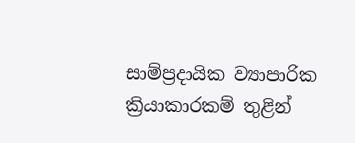සාම්ප්‍රදායික ව්‍යාපාරික ක්‍රියාකාරකම් තුළින්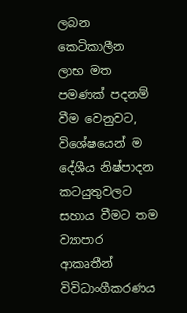ලබන කෙටිකාලීන ලාභ මත පමණක් පදනම් වීම වෙනුවට, විශේෂයෙන් ම දේශීය නිෂ්පාදන කටයුතුවලට සහාය වීමට තම ව්‍යාපාර ආකෘතීන් විවිධාංගීකරණය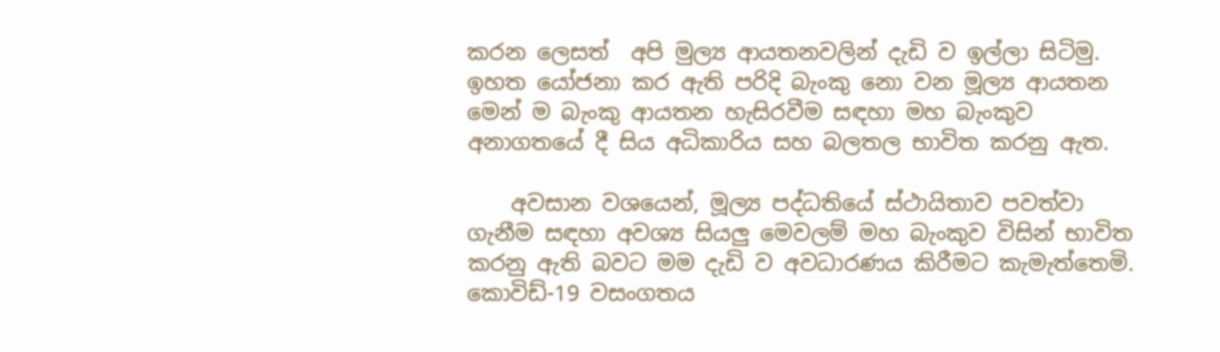කරන ලෙසත්  අපි මුල්‍ය ආයතනවලින් දැඩි ව ඉල්ලා සිටිමු. ඉහත යෝජනා කර ඇති පරිදි බැංකු නො වන මූල්‍ය ආයතන මෙන් ම බැංකු ආයතන හැසිරවීම සඳහා මහ බැංකුව අනාගතයේ දී සිය අධිකාරිය සහ බලතල භාවිත කරනු ඇත.

    අවසාන වශයෙන්, මූල්‍ය පද්ධතියේ ස්ථායිතාව පවත්වා ගැනීම සඳහා අවශ්‍ය සියලු මෙවලම් මහ බැංකුව විසින් භාවිත කරනු ඇති බවට මම දැඩි ව අවධාරණය කිරීමට කැමැත්තෙමි.  කොවිඩ්-19 වසංගතය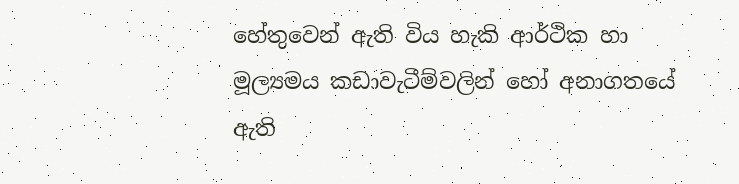හේතුවෙන් ඇති විය හැකි ආර්ථික හා මූල්‍යමය කඩාවැටීම්වලින් හෝ අනාගතයේ ඇති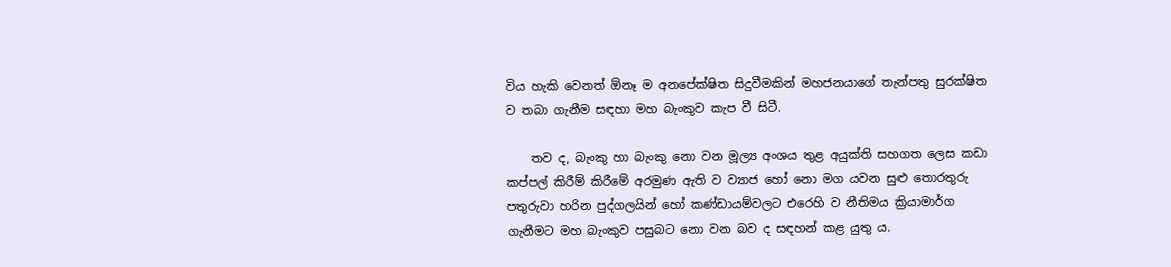විය හැකි වෙනත් ඕනෑ ම අනපේක්ෂිත සිදුවීමකින් මහජනයාගේ තැන්පතු සුරක්ෂිත ව තබා ගැනීම සඳහා මහ බැංකුව කැප වී සිටී.

    තව ද, බැංකු හා බැංකු නො වන මූල්‍ය අංශය තුළ අයුක්ති සහගත ලෙස කඩා කප්පල් කිරීම් කිරීමේ අරමුණ ඇති ව ව්‍යාජ හෝ නො මග යවන සුළු තොරතුරු පතුරුවා හරින පුද්ගලයින් හෝ කණ්ඩායම්වලට එරෙහි ව නීතිමය ක්‍රියාමාර්ග ගැනීමට මහ බැංකුව පසුබට නො වන බව ද සඳහන් කළ යුතු ය.